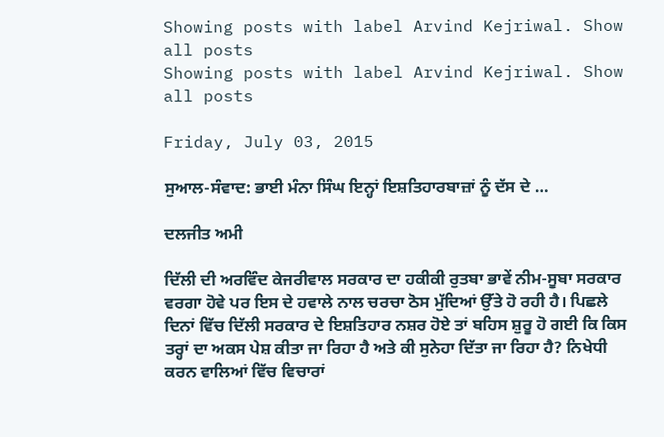Showing posts with label Arvind Kejriwal. Show all posts
Showing posts with label Arvind Kejriwal. Show all posts

Friday, July 03, 2015

ਸੁਆਲ-ਸੰਵਾਦ: ਭਾਈ ਮੰਨਾ ਸਿੰਘ ਇਨ੍ਹਾਂ ਇਸ਼ਤਿਹਾਰਬਾਜ਼ਾਂ ਨੂੰ ਦੱਸ ਦੇ …

ਦਲਜੀਤ ਅਮੀ

ਦਿੱਲੀ ਦੀ ਅਰਵਿੰਦ ਕੇਜਰੀਵਾਲ ਸਰਕਾਰ ਦਾ ਹਕੀਕੀ ਰੁਤਬਾ ਭਾਵੇਂ ਨੀਮ-ਸੂਬਾ ਸਰਕਾਰ ਵਰਗਾ ਹੋਵੇ ਪਰ ਇਸ ਦੇ ਹਵਾਲੇ ਨਾਲ ਚਰਚਾ ਠੋਸ ਮੁੱਦਿਆਂ ਉੱਤੇ ਹੋ ਰਹੀ ਹੈ। ਪਿਛਲੇ ਦਿਨਾਂ ਵਿੱਚ ਦਿੱਲੀ ਸਰਕਾਰ ਦੇ ਇਸ਼ਤਿਹਾਰ ਨਸ਼ਰ ਹੋਏ ਤਾਂ ਬਹਿਸ ਸ਼ੁਰੂ ਹੋ ਗਈ ਕਿ ਕਿਸ ਤਰ੍ਹਾਂ ਦਾ ਅਕਸ ਪੇਸ਼ ਕੀਤਾ ਜਾ ਰਿਹਾ ਹੈ ਅਤੇ ਕੀ ਸੁਨੇਹਾ ਦਿੱਤਾ ਜਾ ਰਿਹਾ ਹੈ? ਨਿਖੇਧੀ ਕਰਨ ਵਾਲਿਆਂ ਵਿੱਚ ਵਿਚਾਰਾਂ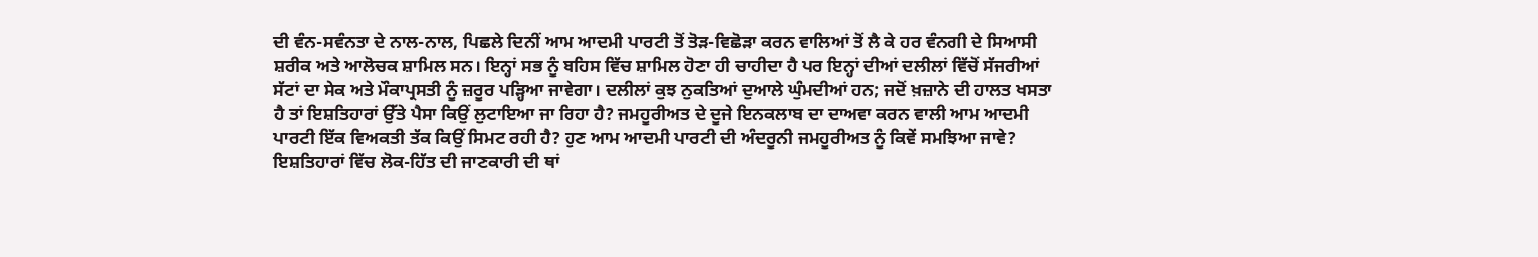ਦੀ ਵੰਨ-ਸਵੰਨਤਾ ਦੇ ਨਾਲ-ਨਾਲ, ਪਿਛਲੇ ਦਿਨੀਂ ਆਮ ਆਦਮੀ ਪਾਰਟੀ ਤੋਂ ਤੋੜ-ਵਿਛੋੜਾ ਕਰਨ ਵਾਲਿਆਂ ਤੋਂ ਲੈ ਕੇ ਹਰ ਵੰਨਗੀ ਦੇ ਸਿਆਸੀ ਸ਼ਰੀਕ ਅਤੇ ਆਲੋਚਕ ਸ਼ਾਮਿਲ ਸਨ। ਇਨ੍ਹਾਂ ਸਭ ਨੂੰ ਬਹਿਸ ਵਿੱਚ ਸ਼ਾਮਿਲ ਹੋਣਾ ਹੀ ਚਾਹੀਦਾ ਹੈ ਪਰ ਇਨ੍ਹਾਂ ਦੀਆਂ ਦਲੀਲਾਂ ਵਿੱਚੋਂ ਸੱਜਰੀਆਂ ਸੱਟਾਂ ਦਾ ਸੇਕ ਅਤੇ ਮੌਕਾਪ੍ਰਸਤੀ ਨੂੰ ਜ਼ਰੂਰ ਪੜ੍ਹਿਆ ਜਾਵੇਗਾ। ਦਲੀਲਾਂ ਕੁਝ ਨੁਕਤਿਆਂ ਦੁਆਲੇ ਘੁੰਮਦੀਆਂ ਹਨ; ਜਦੋਂ ਖ਼ਜ਼ਾਨੇ ਦੀ ਹਾਲਤ ਖਸਤਾ ਹੈ ਤਾਂ ਇਸ਼ਤਿਹਾਰਾਂ ਉੱਤੇ ਪੈਸਾ ਕਿਉਂ ਲੁਟਾਇਆ ਜਾ ਰਿਹਾ ਹੈ? ਜਮਹੂਰੀਅਤ ਦੇ ਦੂਜੇ ਇਨਕਲਾਬ ਦਾ ਦਾਅਵਾ ਕਰਨ ਵਾਲੀ ਆਮ ਆਦਮੀ ਪਾਰਟੀ ਇੱਕ ਵਿਅਕਤੀ ਤੱਕ ਕਿਉਂ ਸਿਮਟ ਰਹੀ ਹੈ? ਹੁਣ ਆਮ ਆਦਮੀ ਪਾਰਟੀ ਦੀ ਅੰਦਰੂਨੀ ਜਮਹੂਰੀਅਤ ਨੂੰ ਕਿਵੇਂ ਸਮਝਿਆ ਜਾਵੇ? ਇਸ਼ਤਿਹਾਰਾਂ ਵਿੱਚ ਲੋਕ-ਹਿੱਤ ਦੀ ਜਾਣਕਾਰੀ ਦੀ ਥਾਂ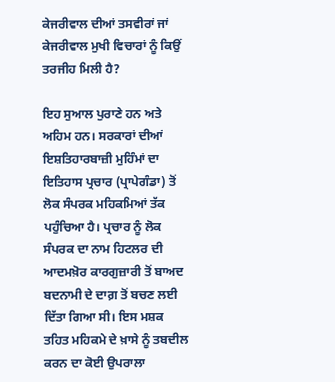ਕੇਜਰੀਵਾਲ ਦੀਆਂ ਤਸਵੀਰਾਂ ਜਾਂ ਕੇਜਰੀਵਾਲ ਮੁਖੀ ਵਿਚਾਰਾਂ ਨੂੰ ਕਿਉਂ ਤਰਜੀਹ ਮਿਲੀ ਹੈ?

ਇਹ ਸੁਆਲ ਪੁਰਾਣੇ ਹਨ ਅਤੇ ਅਹਿਮ ਹਨ। ਸਰਕਾਰਾਂ ਦੀਆਂ ਇਸ਼ਤਿਹਾਰਬਾਜ਼ੀ ਮੁਹਿੰਮਾਂ ਦਾ ਇਤਿਹਾਸ ਪ੍ਰਚਾਰ (ਪ੍ਰਾਪੇਗੰਡਾ) ਤੋਂ ਲੋਕ ਸੰਪਰਕ ਮਹਿਕਮਿਆਂ ਤੱਕ ਪਹੁੰਚਿਆ ਹੈ। ਪ੍ਰਚਾਰ ਨੂੰ ਲੋਕ ਸੰਪਰਕ ਦਾ ਨਾਮ ਹਿਟਲਰ ਦੀ ਆਦਮਖ਼ੋਰ ਕਾਰਗੁਜ਼ਾਰੀ ਤੋਂ ਬਾਅਦ ਬਦਨਾਮੀ ਦੇ ਦਾਗ਼ ਤੋਂ ਬਚਣ ਲਈ ਦਿੱਤਾ ਗਿਆ ਸੀ। ਇਸ ਮਸ਼ਕ ਤਹਿਤ ਮਹਿਕਮੇ ਦੇ ਖ਼ਾਸੇ ਨੂੰ ਤਬਦੀਲ ਕਰਨ ਦਾ ਕੋਈ ਉਪਰਾਲਾ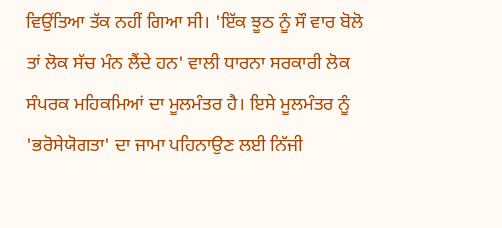ਵਿਉਂਤਿਆ ਤੱਕ ਨਹੀਂ ਗਿਆ ਸੀ। 'ਇੱਕ ਝੂਠ ਨੂੰ ਸੌ ਵਾਰ ਬੋਲੋ ਤਾਂ ਲੋਕ ਸੱਚ ਮੰਨ ਲੈਂਦੇ ਹਨ' ਵਾਲੀ ਧਾਰਨਾ ਸਰਕਾਰੀ ਲੋਕ ਸੰਪਰਕ ਮਹਿਕਮਿਆਂ ਦਾ ਮੂਲਮੰਤਰ ਹੈ। ਇਸੇ ਮੂਲਮੰਤਰ ਨੂੰ 'ਭਰੋਸੇਯੋਗਤਾ' ਦਾ ਜਾਮਾ ਪਹਿਨਾਉਣ ਲਈ ਨਿੱਜੀ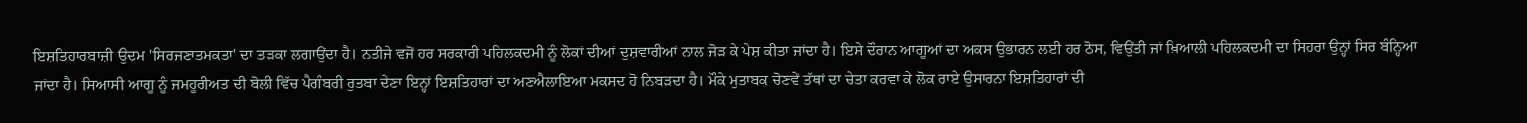ਇਸ਼ਤਿਹਾਰਬਾਜ਼ੀ ਉਦਮ 'ਸਿਰਜਣਾਤਮਕਤਾ' ਦਾ ਤੜਕਾ ਲਗਾਉਂਦਾ ਹੈ। ਨਤੀਜੇ ਵਜੋਂ ਹਰ ਸਰਕਾਰੀ ਪਹਿਲਕਦਮੀ ਨੂੰ ਲੋਕਾਂ ਦੀਆਂ ਦੁਸ਼ਵਾਰੀਆਂ ਨਾਲ ਜੋੜ ਕੇ ਪੇਸ਼ ਕੀਤਾ ਜਾਂਦਾ ਹੈ। ਇਸੇ ਦੌਰਾਨ ਆਗੂਆਂ ਦਾ ਅਕਸ ਉਭਾਰਨ ਲਈ ਹਰ ਠੋਸ, ਵਿਉਂਤੀ ਜਾਂ ਖ਼ਿਆਲੀ ਪਹਿਲਕਦਮੀ ਦਾ ਸਿਹਰਾ ਉਨ੍ਹਾਂ ਸਿਰ ਬੰਨ੍ਹਿਆ ਜਾਂਦਾ ਹੈ। ਸਿਆਸੀ ਆਗੂ ਨੂੰ ਜਮਹੂਰੀਅਤ ਦੀ ਬੋਲੀ ਵਿੱਚ ਪੈਗੰਬਰੀ ਰੁਤਬਾ ਦੇਣਾ ਇਨ੍ਹਾਂ ਇਸ਼ਤਿਹਾਰਾਂ ਦਾ ਅਣਐਲਾਇਆ ਮਕਸਦ ਹੋ ਨਿਬੜਦਾ ਹੈ। ਮੌਕੇ ਮੁਤਾਬਕ ਚੋਣਵੇਂ ਤੱਥਾਂ ਦਾ ਚੇਤਾ ਕਰਵਾ ਕੇ ਲੋਕ ਰਾਏ ਉਸਾਰਨਾ ਇਸ਼ਤਿਹਾਰਾਂ ਦੀ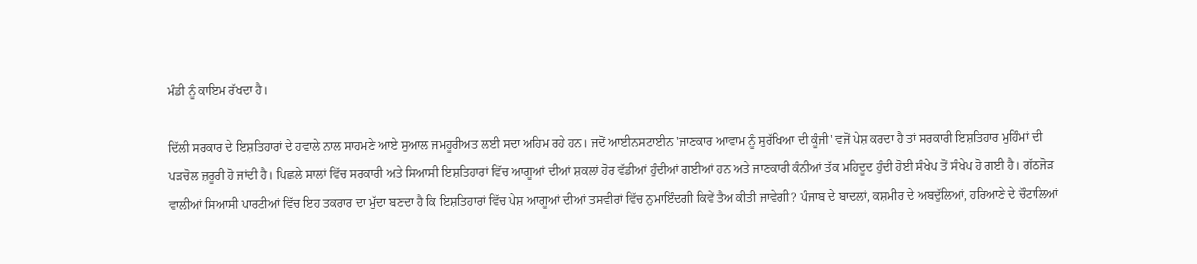ਮੰਡੀ ਨੂੰ ਕਾਇਮ ਰੱਖਦਾ ਹੈ।

ਦਿੱਲੀ ਸਰਕਾਰ ਦੇ ਇਸ਼ਤਿਹਾਰਾਂ ਦੇ ਹਵਾਲੇ ਨਾਲ ਸਾਹਮਣੇ ਆਏ ਸੁਆਲ ਜਮਹੂਰੀਅਤ ਲਈ ਸਦਾ ਅਹਿਮ ਰਹੇ ਹਨ। ਜਦੋਂ ਆਈਨਸਟਾਈਨ 'ਜਾਣਕਾਰ ਆਵਾਮ ਨੂੰ ਸੁਰੱਖਿਆ ਦੀ ਕੂੰਜੀ' ਵਜੋਂ ਪੇਸ਼ ਕਰਦਾ ਹੈ ਤਾਂ ਸਰਕਾਰੀ ਇਸ਼ਤਿਹਾਰ ਮੁਹਿੰਮਾਂ ਦੀ ਪੜਚੋਲ ਜ਼ਰੂਰੀ ਹੋ ਜਾਂਦੀ ਹੈ। ਪਿਛਲੇ ਸਾਲਾਂ ਵਿੱਚ ਸਰਕਾਰੀ ਅਤੇ ਸਿਆਸੀ ਇਸ਼ਤਿਹਾਰਾਂ ਵਿੱਚ ਆਗੂਆਂ ਦੀਆਂ ਸ਼ਕਲਾਂ ਹੋਰ ਵੱਡੀਆਂ ਹੁੰਦੀਆਂ ਗਈਆਂ ਹਨ ਅਤੇ ਜਾਣਕਾਰੀ ਕੰਨੀਆਂ ਤੱਕ ਮਹਿਦੂਦ ਹੁੰਦੀ ਹੋਈ ਸੰਖੇਪ ਤੋਂ ਸੰਖੇਪ ਹੋ ਗਈ ਹੈ। ਗੱਠਜੋੜ ਵਾਲੀਆਂ ਸਿਆਸੀ ਪਾਰਟੀਆਂ ਵਿੱਚ ਇਹ ਤਕਰਾਰ ਦਾ ਮੁੱਦਾ ਬਣਦਾ ਹੈ ਕਿ ਇਸ਼ਤਿਹਾਰਾਂ ਵਿੱਚ ਪੇਸ਼ ਆਗੂਆਂ ਦੀਆਂ ਤਸਵੀਰਾਂ ਵਿੱਚ ਨੁਮਾਇੰਦਗੀ ਕਿਵੇਂ ਤੈਅ ਕੀਤੀ ਜਾਵੇਗੀ? ਪੰਜਾਬ ਦੇ ਬਾਦਲਾਂ, ਕਸ਼ਮੀਰ ਦੇ ਅਬਦੁੱਲਿਆਂ, ਹਰਿਆਣੇ ਦੇ ਚੌਟਾਲਿਆਂ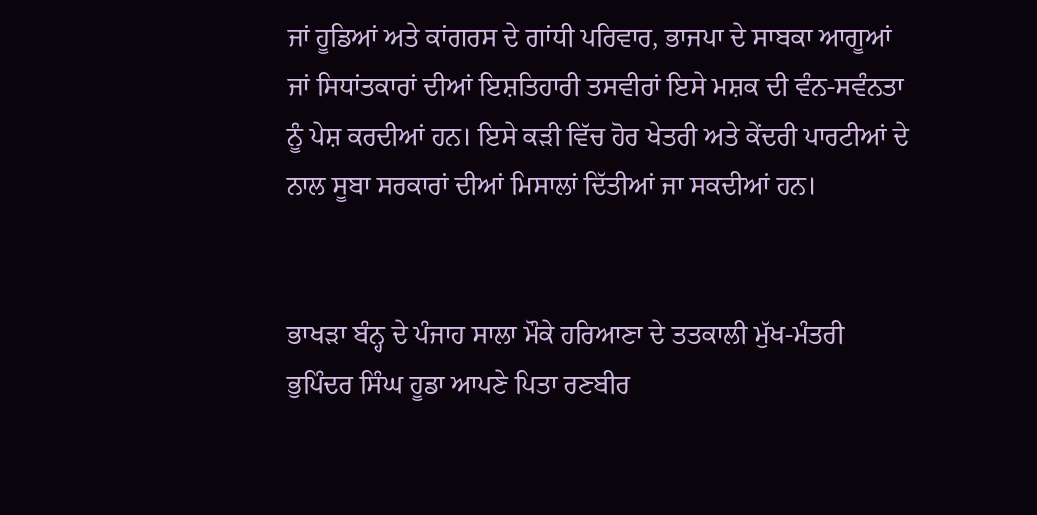ਜਾਂ ਹੂਡਿਆਂ ਅਤੇ ਕਾਂਗਰਸ ਦੇ ਗਾਂਧੀ ਪਰਿਵਾਰ, ਭਾਜਪਾ ਦੇ ਸਾਬਕਾ ਆਗੂਆਂ ਜਾਂ ਸਿਧਾਂਤਕਾਰਾਂ ਦੀਆਂ ਇਸ਼ਤਿਹਾਰੀ ਤਸਵੀਰਾਂ ਇਸੇ ਮਸ਼ਕ ਦੀ ਵੰਨ-ਸਵੰਨਤਾ ਨੂੰ ਪੇਸ਼ ਕਰਦੀਆਂ ਹਨ। ਇਸੇ ਕੜੀ ਵਿੱਚ ਹੋਰ ਖੇਤਰੀ ਅਤੇ ਕੇਂਦਰੀ ਪਾਰਟੀਆਂ ਦੇ ਨਾਲ ਸੂਬਾ ਸਰਕਾਰਾਂ ਦੀਆਂ ਮਿਸਾਲਾਂ ਦਿੱਤੀਆਂ ਜਾ ਸਕਦੀਆਂ ਹਨ।


ਭਾਖੜਾ ਬੰਨ੍ਹ ਦੇ ਪੰਜਾਹ ਸਾਲਾ ਮੌਕੇ ਹਰਿਆਣਾ ਦੇ ਤਤਕਾਲੀ ਮੁੱਖ-ਮੰਤਰੀ ਭੁਪਿੰਦਰ ਸਿੰਘ ਹੂਡਾ ਆਪਣੇ ਪਿਤਾ ਰਣਬੀਰ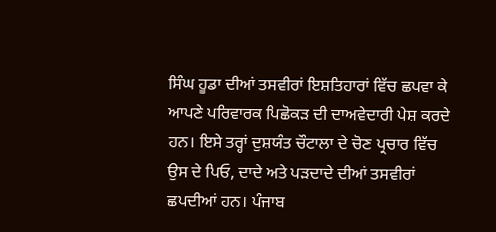ਸਿੰਘ ਹੂਡਾ ਦੀਆਂ ਤਸਵੀਰਾਂ ਇਸ਼ਤਿਹਾਰਾਂ ਵਿੱਚ ਛਪਵਾ ਕੇ ਆਪਣੇ ਪਰਿਵਾਰਕ ਪਿਛੋਕੜ ਦੀ ਦਾਅਵੇਦਾਰੀ ਪੇਸ਼ ਕਰਦੇ ਹਨ। ਇਸੇ ਤਰ੍ਹਾਂ ਦੁਸ਼ਯੰਤ ਚੌਟਾਲਾ ਦੇ ਚੋਣ ਪ੍ਰਚਾਰ ਵਿੱਚ ਉਸ ਦੇ ਪਿਓ, ਦਾਦੇ ਅਤੇ ਪੜਦਾਦੇ ਦੀਆਂ ਤਸਵੀਰਾਂ ਛਪਦੀਆਂ ਹਨ। ਪੰਜਾਬ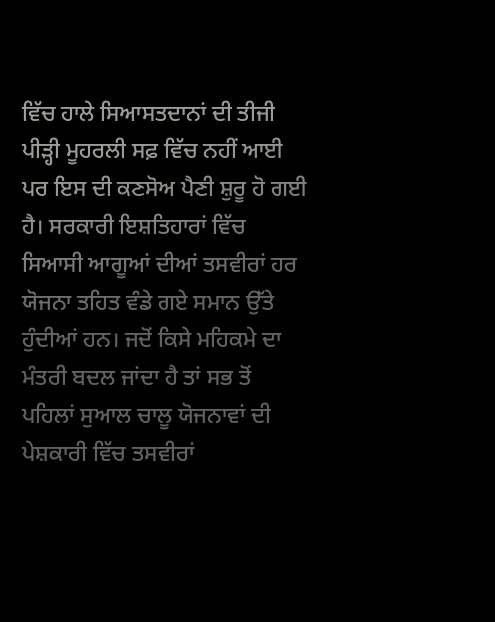ਵਿੱਚ ਹਾਲੇ ਸਿਆਸਤਦਾਨਾਂ ਦੀ ਤੀਜੀ ਪੀੜ੍ਹੀ ਮੂਹਰਲੀ ਸਫ਼ ਵਿੱਚ ਨਹੀਂ ਆਈ ਪਰ ਇਸ ਦੀ ਕਣਸੋਅ ਪੈਣੀ ਸ਼ੁਰੂ ਹੋ ਗਈ ਹੈ। ਸਰਕਾਰੀ ਇਸ਼ਤਿਹਾਰਾਂ ਵਿੱਚ ਸਿਆਸੀ ਆਗੂਆਂ ਦੀਆਂ ਤਸਵੀਰਾਂ ਹਰ ਯੋਜਨਾ ਤਹਿਤ ਵੰਡੇ ਗਏ ਸਮਾਨ ਉੱਤੇ ਹੁੰਦੀਆਂ ਹਨ। ਜਦੋਂ ਕਿਸੇ ਮਹਿਕਮੇ ਦਾ ਮੰਤਰੀ ਬਦਲ ਜਾਂਦਾ ਹੈ ਤਾਂ ਸਭ ਤੋਂ ਪਹਿਲਾਂ ਸੁਆਲ ਚਾਲੂ ਯੋਜਨਾਵਾਂ ਦੀ ਪੇਸ਼ਕਾਰੀ ਵਿੱਚ ਤਸਵੀਰਾਂ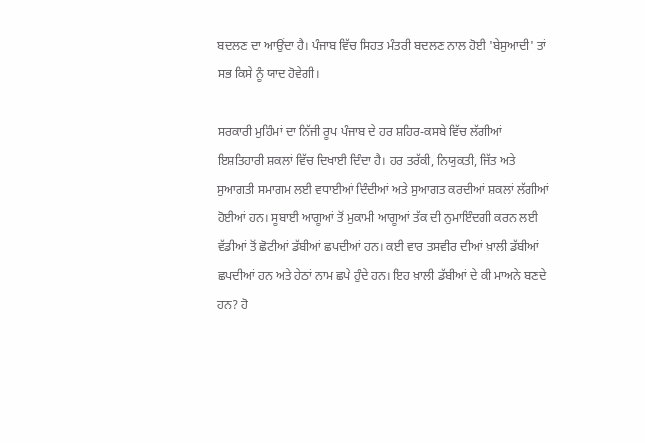ਬਦਲਣ ਦਾ ਆਉਂਦਾ ਹੈ। ਪੰਜਾਬ ਵਿੱਚ ਸਿਹਤ ਮੰਤਰੀ ਬਦਲਣ ਨਾਲ ਹੋਈ 'ਬੇਸੁਆਦੀ' ਤਾਂ ਸਭ ਕਿਸੇ ਨੂੰ ਯਾਦ ਹੋਵੇਗੀ।

ਸਰਕਾਰੀ ਮੁਹਿੰਮਾਂ ਦਾ ਨਿੱਜੀ ਰੂਪ ਪੰਜਾਬ ਦੇ ਹਰ ਸ਼ਹਿਰ-ਕਸਬੇ ਵਿੱਚ ਲੱਗੀਆਂ ਇਸ਼ਤਿਹਾਰੀ ਸ਼ਕਲਾਂ ਵਿੱਚ ਦਿਖਾਈ ਦਿੰਦਾ ਹੈ। ਹਰ ਤਰੱਕੀ, ਨਿਯੁਕਤੀ, ਜਿੱਤ ਅਤੇ ਸੁਆਗਤੀ ਸਮਾਗਮ ਲਈ ਵਧਾਈਆਂ ਦਿੰਦੀਆਂ ਅਤੇ ਸੁਆਗਤ ਕਰਦੀਆਂ ਸ਼ਕਲਾਂ ਲੱਗੀਆਂ ਹੋਈਆਂ ਹਨ। ਸੂਬਾਈ ਆਗੂਆਂ ਤੋਂ ਮੁਕਾਮੀ ਆਗੂਆਂ ਤੱਕ ਦੀ ਨੁਮਾਇੰਦਗੀ ਕਰਨ ਲਈ ਵੱਡੀਆਂ ਤੋਂ ਛੋਟੀਆਂ ਡੱਬੀਆਂ ਛਪਦੀਆਂ ਹਨ। ਕਈ ਵਾਰ ਤਸਵੀਰ ਦੀਆਂ ਖ਼ਾਲੀ ਡੱਬੀਆਂ ਛਪਦੀਆਂ ਹਨ ਅਤੇ ਹੇਠਾਂ ਨਾਮ ਛਪੇ ਹੁੰਦੇ ਹਨ। ਇਹ ਖ਼ਾਲੀ ਡੱਬੀਆਂ ਦੇ ਕੀ ਮਾਅਨੇ ਬਣਦੇ ਹਨ? ਹੋ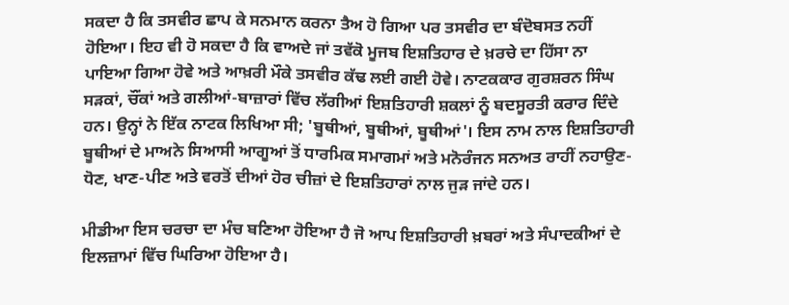ਸਕਦਾ ਹੈ ਕਿ ਤਸਵੀਰ ਛਾਪ ਕੇ ਸਨਮਾਨ ਕਰਨਾ ਤੈਅ ਹੋ ਗਿਆ ਪਰ ਤਸਵੀਰ ਦਾ ਬੰਦੋਬਸਤ ਨਹੀਂ ਹੋਇਆ। ਇਹ ਵੀ ਹੋ ਸਕਦਾ ਹੈ ਕਿ ਵਾਅਦੇ ਜਾਂ ਤਵੱਕੋ ਮੂਜਬ ਇਸ਼ਤਿਹਾਰ ਦੇ ਖ਼ਰਚੇ ਦਾ ਹਿੱਸਾ ਨਾ ਪਾਇਆ ਗਿਆ ਹੋਵੇ ਅਤੇ ਆਖ਼ਰੀ ਮੌਕੇ ਤਸਵੀਰ ਕੱਢ ਲਈ ਗਈ ਹੋਵੇ। ਨਾਟਕਕਾਰ ਗੁਰਸ਼ਰਨ ਸਿੰਘ ਸੜਕਾਂ, ਚੌਂਕਾਂ ਅਤੇ ਗਲੀਆਂ-ਬਾਜ਼ਾਰਾਂ ਵਿੱਚ ਲੱਗੀਆਂ ਇਸ਼ਤਿਹਾਰੀ ਸ਼ਕਲਾਂ ਨੂੰ ਬਦਸੂਰਤੀ ਕਰਾਰ ਦਿੰਦੇ ਹਨ। ਉਨ੍ਹਾਂ ਨੇ ਇੱਕ ਨਾਟਕ ਲਿਖਿਆ ਸੀ; 'ਬੂਥੀਆਂ, ਬੂਥੀਆਂ, ਬੂਥੀਆਂ'। ਇਸ ਨਾਮ ਨਾਲ ਇਸ਼ਤਿਹਾਰੀ ਬੂਥੀਆਂ ਦੇ ਮਾਅਨੇ ਸਿਆਸੀ ਆਗੂਆਂ ਤੋਂ ਧਾਰਮਿਕ ਸਮਾਗਮਾਂ ਅਤੇ ਮਨੋਰੰਜਨ ਸਨਅਤ ਰਾਹੀਂ ਨਹਾਉਣ-ਧੋਣ, ਖਾਣ-ਪੀਣ ਅਤੇ ਵਰਤੋਂ ਦੀਆਂ ਹੋਰ ਚੀਜ਼ਾਂ ਦੇ ਇਸ਼ਤਿਹਾਰਾਂ ਨਾਲ ਜੁੜ ਜਾਂਦੇ ਹਨ।

ਮੀਡੀਆ ਇਸ ਚਰਚਾ ਦਾ ਮੰਚ ਬਣਿਆ ਹੋਇਆ ਹੈ ਜੋ ਆਪ ਇਸ਼ਤਿਹਾਰੀ ਖ਼ਬਰਾਂ ਅਤੇ ਸੰਪਾਦਕੀਆਂ ਦੇ ਇਲਜ਼ਾਮਾਂ ਵਿੱਚ ਘਿਰਿਆ ਹੋਇਆ ਹੈ।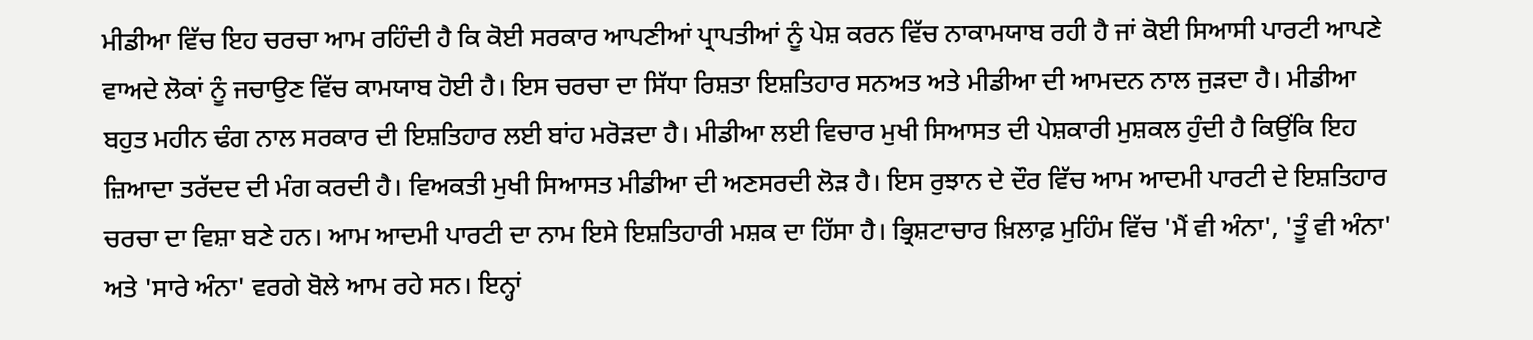ਮੀਡੀਆ ਵਿੱਚ ਇਹ ਚਰਚਾ ਆਮ ਰਹਿੰਦੀ ਹੈ ਕਿ ਕੋਈ ਸਰਕਾਰ ਆਪਣੀਆਂ ਪ੍ਰਾਪਤੀਆਂ ਨੂੰ ਪੇਸ਼ ਕਰਨ ਵਿੱਚ ਨਾਕਾਮਯਾਬ ਰਹੀ ਹੈ ਜਾਂ ਕੋਈ ਸਿਆਸੀ ਪਾਰਟੀ ਆਪਣੇ ਵਾਅਦੇ ਲੋਕਾਂ ਨੂੰ ਜਚਾਉਣ ਵਿੱਚ ਕਾਮਯਾਬ ਹੋਈ ਹੈ। ਇਸ ਚਰਚਾ ਦਾ ਸਿੱਧਾ ਰਿਸ਼ਤਾ ਇਸ਼ਤਿਹਾਰ ਸਨਅਤ ਅਤੇ ਮੀਡੀਆ ਦੀ ਆਮਦਨ ਨਾਲ ਜੁੜਦਾ ਹੈ। ਮੀਡੀਆ ਬਹੁਤ ਮਹੀਨ ਢੰਗ ਨਾਲ ਸਰਕਾਰ ਦੀ ਇਸ਼ਤਿਹਾਰ ਲਈ ਬਾਂਹ ਮਰੋੜਦਾ ਹੈ। ਮੀਡੀਆ ਲਈ ਵਿਚਾਰ ਮੁਖੀ ਸਿਆਸਤ ਦੀ ਪੇਸ਼ਕਾਰੀ ਮੁਸ਼ਕਲ ਹੁੰਦੀ ਹੈ ਕਿਉਂਕਿ ਇਹ ਜ਼ਿਆਦਾ ਤਰੱਦਦ ਦੀ ਮੰਗ ਕਰਦੀ ਹੈ। ਵਿਅਕਤੀ ਮੁਖੀ ਸਿਆਸਤ ਮੀਡੀਆ ਦੀ ਅਣਸਰਦੀ ਲੋੜ ਹੈ। ਇਸ ਰੁਝਾਨ ਦੇ ਦੌਰ ਵਿੱਚ ਆਮ ਆਦਮੀ ਪਾਰਟੀ ਦੇ ਇਸ਼ਤਿਹਾਰ ਚਰਚਾ ਦਾ ਵਿਸ਼ਾ ਬਣੇ ਹਨ। ਆਮ ਆਦਮੀ ਪਾਰਟੀ ਦਾ ਨਾਮ ਇਸੇ ਇਸ਼ਤਿਹਾਰੀ ਮਸ਼ਕ ਦਾ ਹਿੱਸਾ ਹੈ। ਭ੍ਰਿਸ਼ਟਾਚਾਰ ਖ਼ਿਲਾਫ਼ ਮੁਹਿੰਮ ਵਿੱਚ 'ਮੈਂ ਵੀ ਅੰਨਾ', 'ਤੂੰ ਵੀ ਅੰਨਾ' ਅਤੇ 'ਸਾਰੇ ਅੰਨਾ' ਵਰਗੇ ਬੋਲੇ ਆਮ ਰਹੇ ਸਨ। ਇਨ੍ਹਾਂ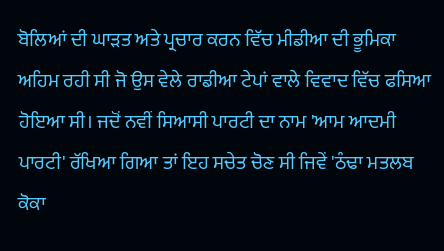ਬੋਲਿਆਂ ਦੀ ਘਾੜਤ ਅਤੇ ਪ੍ਰਚਾਰ ਕਰਨ ਵਿੱਚ ਮੀਡੀਆ ਦੀ ਭੂਮਿਕਾ ਅਹਿਮ ਰਹੀ ਸੀ ਜੋ ਉਸ ਵੇਲੇ ਰਾਡੀਆ ਟੇਪਾਂ ਵਾਲੇ ਵਿਵਾਦ ਵਿੱਚ ਫਸਿਆ ਹੋਇਆ ਸੀ। ਜਦੋਂ ਨਵੀਂ ਸਿਆਸੀ ਪਾਰਟੀ ਦਾ ਨਾਮ 'ਆਮ ਆਦਮੀ ਪਾਰਟੀ' ਰੱਖਿਆ ਗਿਆ ਤਾਂ ਇਹ ਸਚੇਤ ਚੋਣ ਸੀ ਜਿਵੇਂ 'ਠੰਢਾ ਮਤਲਬ ਕੋਕਾ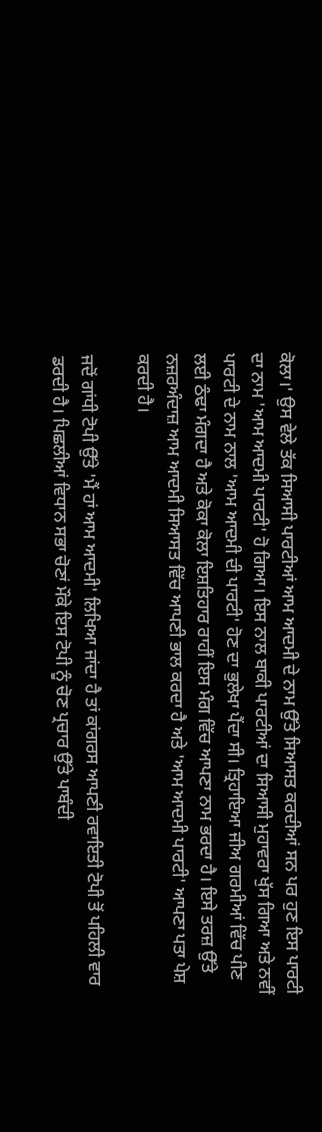ਕੋਲਾ।' ਉਸ ਵੇਲੇ ਤੱਕ ਸਿਆਸੀ ਪਾਰਟੀਆਂ ਆਮ ਆਦਮੀ ਦੇ ਨਾਮ ਉੱਤੇ ਸਿਆਸਤ ਕਰਦੀਆਂ ਸਨ ਪਰ ਹੁਣ ਇਸ ਪਾਰਟੀ ਦਾ ਨਾਮ 'ਆਮ ਆਦਮੀ ਪਾਰਟੀ' ਹੋ ਗਿਆ। ਇਸ ਨਾਲ ਬਾਕੀ ਪਾਰਟੀਆਂ ਦਾ ਸਿਆਸੀ ਮੁਹਾਵਰਾ ਖੁੱਸ ਗਿਆ ਅਤੇ ਨਵੀਂ ਪਾਰਟੀ ਦੇ ਨਾਮ ਨਾਲ 'ਆਮ ਆਦਮੀ ਦੀ ਪਾਰਟੀ' ਹੋਣ ਦਾ ਭੁਲੇਖਾ ਪੈਂਦਾ ਸੀ। ਤ੍ਰਿਹਾਇਆ ਜੀਅ ਗਰਮੀਆਂ ਵਿੱਚ ਪੀਣ ਲਈ ਠੰਢਾ ਮੰਗਦਾ ਹੈ ਅਤੇ ਕੋਕਾ ਕੋਲਾ ਇਸ਼ਤਿਹਾਰ ਰਾਹੀਂ ਇਸ ਮੰਗ ਵਿੱਚ ਆਪਣਾ ਨਾਮ ਭਰਦਾ ਹੈ। ਇਸੇ ਤਰਜ਼ ਉੱਤੇ ਨਜ਼ਰਅੰਦਾਜ਼ ਆਮ ਆਦਮੀ ਸਿਆਸਤ ਵਿੱਚ ਆਪਣੀ ਭਾਲ ਕਰਦਾ ਹੈ ਅਤੇ 'ਆਮ ਆਦਮੀ ਪਾਰਟੀ' ਆਪਣਾ ਪਤਾ ਪੇਸ਼ ਕਰਦੀ ਹੈ।

ਜਦੋਂ ਗਾਂਧੀ ਟੋਪੀ ਉੱਤੇ 'ਮੈਂ ਹਾਂ ਆਮ ਆਦਮੀ' ਲਿਖਿਆ ਜਾਂਦਾ ਹੈ ਤਾਂ ਕਾਂਗਰਸ ਆਪਣੀ ਰਵਾਇਤੀ ਟੋਪੀ ਤੋਂ ਪਹਿਲੀ ਵਾਰ ਡਰਦੀ ਹੈ। ਪਿਛਲੀਆਂ ਵਿਧਾਨ ਸਭਾ ਚੋਣਾਂ ਮੌਕੇ ਇਸ ਟੋਪੀ ਨੂੰ ਚੋਣ ਪ੍ਰਚਾਰ ਉੱਤੇ ਪਾਬੰਦੀ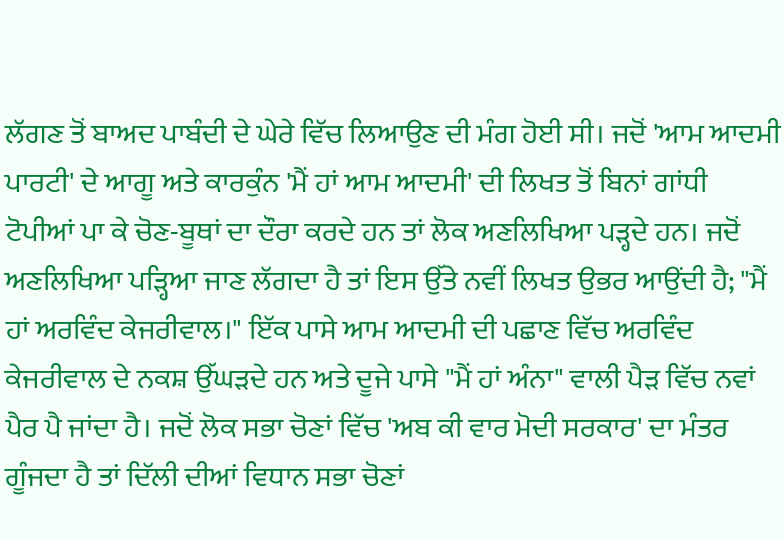ਲੱਗਣ ਤੋਂ ਬਾਅਦ ਪਾਬੰਦੀ ਦੇ ਘੇਰੇ ਵਿੱਚ ਲਿਆਉਣ ਦੀ ਮੰਗ ਹੋਈ ਸੀ। ਜਦੋਂ 'ਆਮ ਆਦਮੀ ਪਾਰਟੀ' ਦੇ ਆਗੂ ਅਤੇ ਕਾਰਕੁੰਨ 'ਮੈਂ ਹਾਂ ਆਮ ਆਦਮੀ' ਦੀ ਲਿਖਤ ਤੋਂ ਬਿਨਾਂ ਗਾਂਧੀ ਟੋਪੀਆਂ ਪਾ ਕੇ ਚੋਣ-ਬੂਥਾਂ ਦਾ ਦੌਰਾ ਕਰਦੇ ਹਨ ਤਾਂ ਲੋਕ ਅਣਲਿਖਿਆ ਪੜ੍ਹਦੇ ਹਨ। ਜਦੋਂ ਅਣਲਿਖਿਆ ਪੜ੍ਹਿਆ ਜਾਣ ਲੱਗਦਾ ਹੈ ਤਾਂ ਇਸ ਉੱਤੇ ਨਵੀਂ ਲਿਖਤ ਉਭਰ ਆਉਂਦੀ ਹੈ; "ਮੈਂ ਹਾਂ ਅਰਵਿੰਦ ਕੇਜਰੀਵਾਲ।" ਇੱਕ ਪਾਸੇ ਆਮ ਆਦਮੀ ਦੀ ਪਛਾਣ ਵਿੱਚ ਅਰਵਿੰਦ ਕੇਜਰੀਵਾਲ ਦੇ ਨਕਸ਼ ਉੱਘੜਦੇ ਹਨ ਅਤੇ ਦੂਜੇ ਪਾਸੇ "ਮੈਂ ਹਾਂ ਅੰਨਾ" ਵਾਲੀ ਪੈੜ ਵਿੱਚ ਨਵਾਂ ਪੈਰ ਪੈ ਜਾਂਦਾ ਹੈ। ਜਦੋਂ ਲੋਕ ਸਭਾ ਚੋਣਾਂ ਵਿੱਚ 'ਅਬ ਕੀ ਵਾਰ ਮੋਦੀ ਸਰਕਾਰ' ਦਾ ਮੰਤਰ ਗੂੰਜਦਾ ਹੈ ਤਾਂ ਦਿੱਲੀ ਦੀਆਂ ਵਿਧਾਨ ਸਭਾ ਚੋਣਾਂ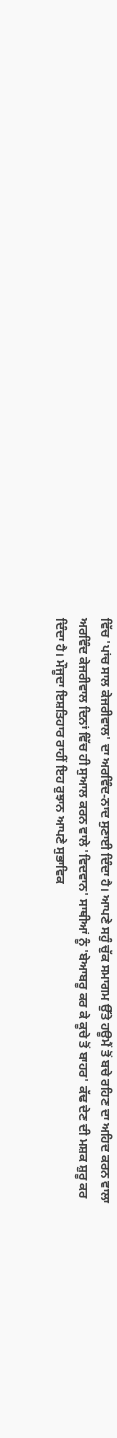ਵਿੱਚ 'ਪਾਂਚ ਸਾਲ ਕੇਜਰੀਵਾਲ' ਦਾ ਅਰਵਿੰਦ-ਨਾਦ ਸੁਣਾਈ ਦਿੰਦਾ ਹੈ। ਆਪਣੇ ਸਹੁੰ ਚੁੱਕ ਸਮਾਗਮ ਉੱਤੇ ਹਊਮੈਂ ਤੋਂ ਬਚੇ ਰਹਿਣ ਦਾ ਅਹਿਦ ਕਰਨ ਵਾਲਾ ਅਰਵਿੰਦ ਕੇਜਰੀਵਾਲ ਦਿਨਾਂ ਵਿੱਚ ਹੀ ਸੁਆਲ ਕਰਨ ਵਾਲੇ 'ਵਿਦਵਾਨ' ਸਾਥੀਆਂ ਨੂੰ 'ਬੇਆਬਰੂ ਕਰ ਕੇ ਕੂਚੇ ਤੋਂ ਬਾਹਰ' ਕੱਢ ਦੇਣ ਦੀ ਮਸ਼ਕ ਸ਼ੁਰੂ ਕਰ ਦਿੰਦਾ ਹੈ। ਮੌਜੂਦਾ ਇਸ਼ਤਿਹਾਰ ਰਾਹੀਂ ਇਹ ਰੁਝਾਨ ਆਪਣੇ ਸੁਭਾਵਿਕ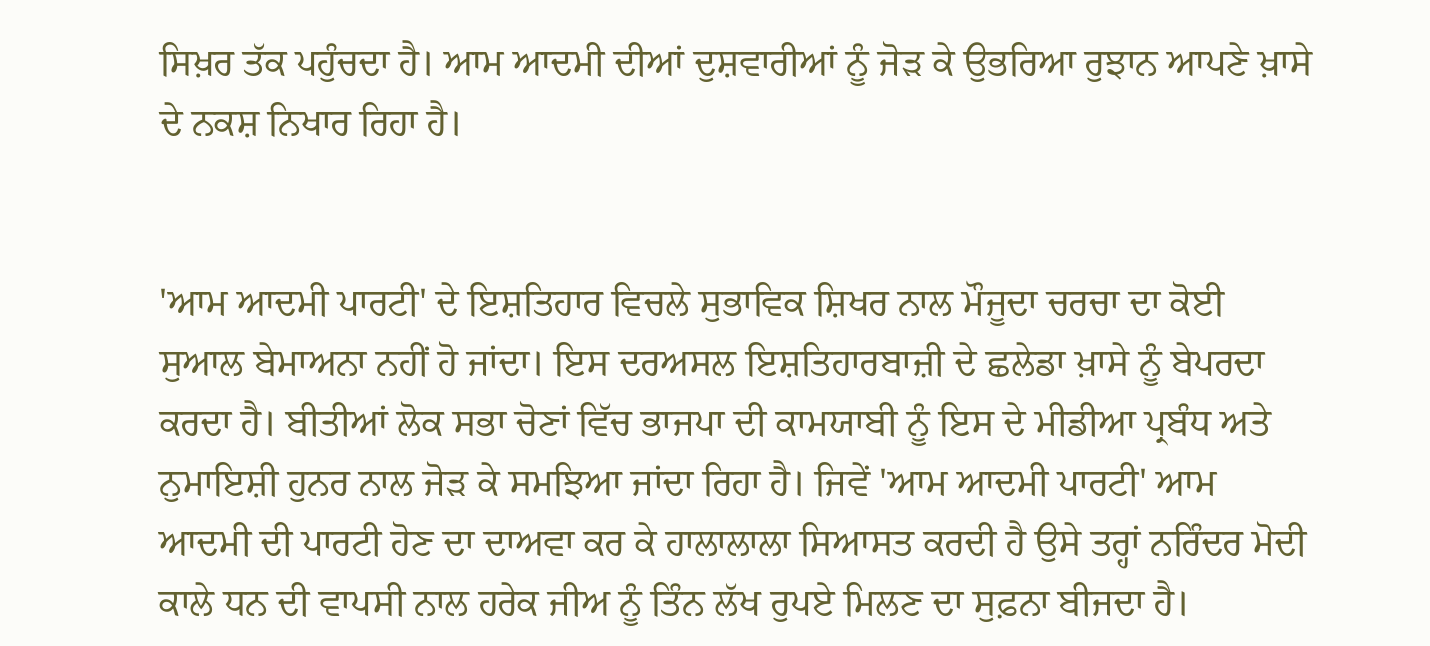ਸਿਖ਼ਰ ਤੱਕ ਪਹੁੰਚਦਾ ਹੈ। ਆਮ ਆਦਮੀ ਦੀਆਂ ਦੁਸ਼ਵਾਰੀਆਂ ਨੂੰ ਜੋੜ ਕੇ ਉਭਰਿਆ ਰੁਝਾਨ ਆਪਣੇ ਖ਼ਾਸੇ ਦੇ ਨਕਸ਼ ਨਿਖਾਰ ਰਿਹਾ ਹੈ।


'ਆਮ ਆਦਮੀ ਪਾਰਟੀ' ਦੇ ਇਸ਼ਤਿਹਾਰ ਵਿਚਲੇ ਸੁਭਾਵਿਕ ਸ਼ਿਖਰ ਨਾਲ ਮੌਜੂਦਾ ਚਰਚਾ ਦਾ ਕੋਈ ਸੁਆਲ ਬੇਮਾਅਨਾ ਨਹੀਂ ਹੋ ਜਾਂਦਾ। ਇਸ ਦਰਅਸਲ ਇਸ਼ਤਿਹਾਰਬਾਜ਼ੀ ਦੇ ਛਲੇਡਾ ਖ਼ਾਸੇ ਨੂੰ ਬੇਪਰਦਾ ਕਰਦਾ ਹੈ। ਬੀਤੀਆਂ ਲੋਕ ਸਭਾ ਚੋਣਾਂ ਵਿੱਚ ਭਾਜਪਾ ਦੀ ਕਾਮਯਾਬੀ ਨੂੰ ਇਸ ਦੇ ਮੀਡੀਆ ਪ੍ਰਬੰਧ ਅਤੇ ਨੁਮਾਇਸ਼ੀ ਹੁਨਰ ਨਾਲ ਜੋੜ ਕੇ ਸਮਝਿਆ ਜਾਂਦਾ ਰਿਹਾ ਹੈ। ਜਿਵੇਂ 'ਆਮ ਆਦਮੀ ਪਾਰਟੀ' ਆਮ ਆਦਮੀ ਦੀ ਪਾਰਟੀ ਹੋਣ ਦਾ ਦਾਅਵਾ ਕਰ ਕੇ ਹਾਲਾਲਾਲਾ ਸਿਆਸਤ ਕਰਦੀ ਹੈ ਉਸੇ ਤਰ੍ਹਾਂ ਨਰਿੰਦਰ ਮੋਦੀ ਕਾਲੇ ਧਨ ਦੀ ਵਾਪਸੀ ਨਾਲ ਹਰੇਕ ਜੀਅ ਨੂੰ ਤਿੰਨ ਲੱਖ ਰੁਪਏ ਮਿਲਣ ਦਾ ਸੁਫ਼ਨਾ ਬੀਜਦਾ ਹੈ।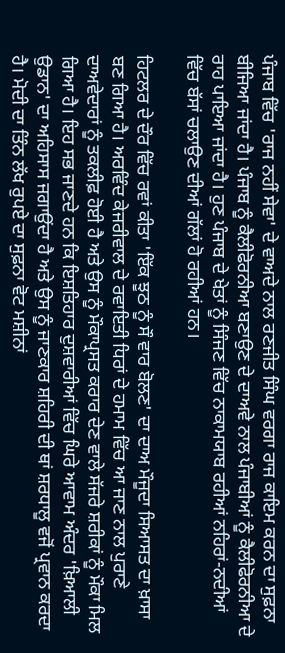ਪੰਜਾਬ ਵਿੱਚ 'ਰਾਜ ਨਹੀਂ ਸੇਵਾ' ਦੇ ਵਾਅਦੇ ਨਾਲ ਰਣਜੀਤ ਸਿੰਘ ਵਰਗਾ ਰਾਜ ਕਾਇਮ ਕਰਨ ਦਾ ਸੁਫ਼ਨਾ ਬੀਜਿਆ ਜਾਂਦਾ ਹੈ। ਪੰਜਾਬ ਨੂੰ ਕੈਲੀਫੋਰਨੀਆ ਬਣਾਉਣ ਦੇ ਦਾਅਵੇ ਨਾਲ ਪੰਜਾਬੀਆਂ ਨੂੰ ਕੈਲੀਫੋਰਨੀਆ ਦੇ ਰਾਹ ਪਾਇਆ ਜਾਂਦਾ ਹੈ। ਹੁਣ ਪੰਜਾਬ ਦੇ ਖੇਤਾਂ ਨੂੰ ਸਿੰਜਣ ਵਿੱਚ ਨਾਕਾਮਯਾਬ ਰਹੀਆਂ ਨਹਿਰਾਂ-ਨਦੀਆਂ ਵਿੱਚ ਬੱਸਾਂ ਚਲਾਉਣ ਦੀਆਂ ਗੱਲਾਂ ਹੋ ਰਹੀਆਂ ਹਨ।

ਹਿਟਲਰ ਦੇ ਦੌਰ ਵਿੱਚ ਰਵਾਂ ਕੀਤਾ 'ਇੱਕ ਝੂਠ ਨੂੰ ਸੌ ਵਾਰ ਬੋਲਣ' ਦਾ ਦਾਅ ਮੌਜੂਦਾ ਸਿਆਸਤ ਦਾ ਖ਼ਾਸਾ ਬਣ ਗਿਆ ਹੈ। ਅਰਵਿੰਦ ਕੇਜਰੀਵਾਲ ਦੇ ਰਵਾਇਤੀ ਧਿਰਾਂ ਦੇ ਹਮਾਮ ਵਿੱਚ ਆ ਜਾਣ ਨਾਲ ਪੁਰਾਣੇ ਦਾਅਵੇਦਾਰਾਂ ਨੂੰ ਤਕਲੀਫ਼ ਹੋਈ ਹੈ ਅਤੇ ਉਸ ਨੂੰ ਮੌਕਾਪ੍ਰਸਤ ਕਰਾਰ ਦੇਣ ਵਾਲੇ ਸੱਜਰੇ ਸ਼ਰੀਕਾਂ ਨੂੰ ਮੌਕਾ ਮਿਲ ਗਿਆ ਹੈ। ਇਹ ਸਭ ਜਾਣਦੇ ਹਨ ਕਿ ਇਸ਼ਤਿਹਾਰ ਦੁਸ਼ਵਾਰੀਆਂ ਵਿੱਚ ਘਿਰੇ ਆਵਾਮ ਅੰਦਰ 'ਖ਼ਿਆਲੀ ਉਡਾਨ' ਦਾ ਅਹਿਸਾਸ ਜਗਾਉਂਦਾ ਹੈ ਅਤੇ ਉਸ ਨੂੰ ਜਾਣਕਾਰ ਸ਼ਹਿਰੀ ਦੀ ਥਾਂ ਸ਼ਰਧਾਲੂ ਵਜੋਂ ਪ੍ਰਵਾਨ ਕਰਦਾ ਹੈ। ਮੋਦੀ ਦਾ ਤਿੰਨ ਲੱਖ ਰੁਪਏ ਦਾ ਸੁਫ਼ਨਾ ਵੋਟ ਮਸ਼ੀਨਾਂ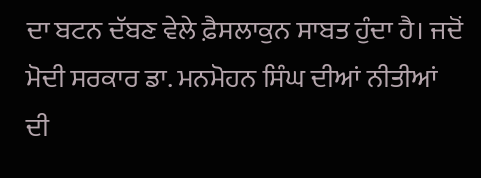ਦਾ ਬਟਨ ਦੱਬਣ ਵੇਲੇ ਫ਼ੈਸਲਾਕੁਨ ਸਾਬਤ ਹੁੰਦਾ ਹੈ। ਜਦੋਂ ਮੋਦੀ ਸਰਕਾਰ ਡਾ. ਮਨਮੋਹਨ ਸਿੰਘ ਦੀਆਂ ਨੀਤੀਆਂ ਦੀ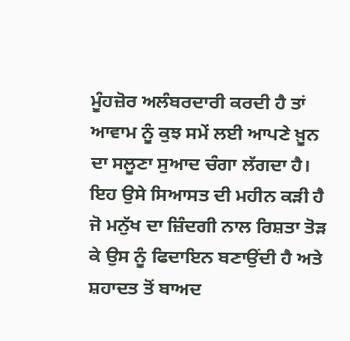ਮੂੰਹਜ਼ੋਰ ਅਲੰਬਰਦਾਰੀ ਕਰਦੀ ਹੈ ਤਾਂ ਆਵਾਮ ਨੂੰ ਕੁਝ ਸਮੇਂ ਲਈ ਆਪਣੇ ਖ਼ੂਨ ਦਾ ਸਲੂਣਾ ਸੁਆਦ ਚੰਗਾ ਲੱਗਦਾ ਹੈ। ਇਹ ਉਸੇ ਸਿਆਸਤ ਦੀ ਮਹੀਨ ਕੜੀ ਹੈ ਜੋ ਮਨੁੱਖ ਦਾ ਜ਼ਿੰਦਗੀ ਨਾਲ ਰਿਸ਼ਤਾ ਤੋੜ ਕੇ ਉਸ ਨੂੰ ਫਿਦਾਇਨ ਬਣਾਉਂਦੀ ਹੈ ਅਤੇ ਸ਼ਹਾਦਤ ਤੋਂ ਬਾਅਦ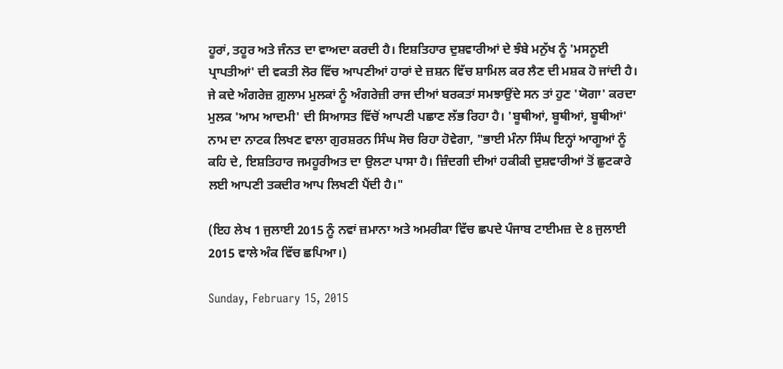ਹੂਰਾਂ, ਤਹੂਰ ਅਤੇ ਜੰਨਤ ਦਾ ਵਾਅਦਾ ਕਰਦੀ ਹੈ। ਇਸ਼ਤਿਹਾਰ ਦੁਸ਼ਵਾਰੀਆਂ ਦੇ ਝੰਬੇ ਮਨੁੱਖ ਨੂੰ 'ਮਸਨੂਈ ਪ੍ਰਾਪਤੀਆਂ' ਦੀ ਵਕਤੀ ਲੋਰ ਵਿੱਚ ਆਪਣੀਆਂ ਹਾਰਾਂ ਦੇ ਜ਼ਸ਼ਨ ਵਿੱਚ ਸ਼ਾਮਿਲ ਕਰ ਲੈਣ ਦੀ ਮਸ਼ਕ ਹੋ ਜਾਂਦੀ ਹੈ। ਜੇ ਕਦੇ ਅੰਗਰੇਜ਼ ਗ਼ੁਲਾਮ ਮੁਲਕਾਂ ਨੂੰ ਅੰਗਰੇਜ਼ੀ ਰਾਜ ਦੀਆਂ ਬਰਕਤਾਂ ਸਮਝਾਉਂਦੇ ਸਨ ਤਾਂ ਹੁਣ 'ਯੋਗਾ' ਕਰਦਾ ਮੁਲਕ 'ਆਮ ਆਦਮੀ' ਦੀ ਸਿਆਸਤ ਵਿੱਚੋਂ ਆਪਣੀ ਪਛਾਣ ਲੱਭ ਰਿਹਾ ਹੈ। 'ਬੂਥੀਆਂ, ਬੂਥੀਆਂ, ਬੂਥੀਆਂ' ਨਾਮ ਦਾ ਨਾਟਕ ਲਿਖਣ ਵਾਲਾ ਗੁਰਸ਼ਰਨ ਸਿੰਘ ਸੋਚ ਰਿਹਾ ਹੋਵੇਗਾ, "ਭਾਈ ਮੰਨਾ ਸਿੰਘ ਇਨ੍ਹਾਂ ਆਗੂਆਂ ਨੂੰ ਕਹਿ ਦੇ, ਇਸ਼ਤਿਹਾਰ ਜਮਹੂਰੀਅਤ ਦਾ ਉਲਟਾ ਪਾਸਾ ਹੈ। ਜ਼ਿੰਦਗੀ ਦੀਆਂ ਹਕੀਕੀ ਦੁਸ਼ਵਾਰੀਆਂ ਤੋਂ ਛੁਟਕਾਰੇ ਲਈ ਆਪਣੀ ਤਕਦੀਰ ਆਪ ਲਿਖਣੀ ਪੈਂਦੀ ਹੈ।"

(ਇਹ ਲੇਖ 1 ਜੁਲਾਈ 2015 ਨੂੰ ਨਵਾਂ ਜ਼ਮਾਨਾ ਅਤੇ ਅਮਰੀਕਾ ਵਿੱਚ ਛਪਦੇ ਪੰਜਾਬ ਟਾਈਮਜ਼ ਦੇ 8 ਜੁਲਾਈ 2015 ਵਾਲੇ ਅੰਕ ਵਿੱਚ ਛਪਿਆ।)

Sunday, February 15, 2015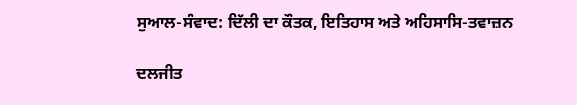ਸੁਆਲ-ਸੰਵਾਦ: ਦਿੱਲੀ ਦਾ ਕੌਤਕ, ਇਤਿਹਾਸ ਅਤੇ ਅਹਿਸਾਸਿ-ਤਵਾਜ਼ਨ

ਦਲਜੀਤ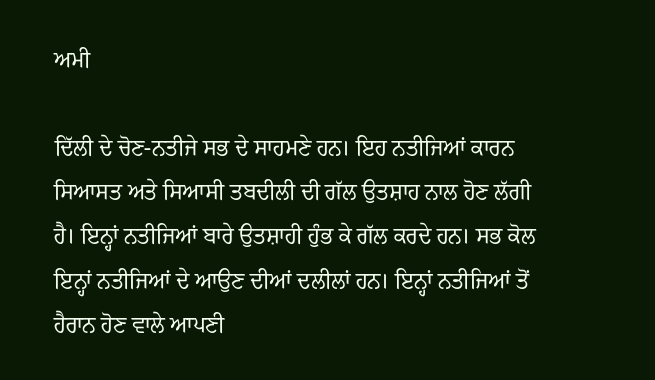ਅਮੀ

ਦਿੱਲੀ ਦੇ ਚੋਣ-ਨਤੀਜੇ ਸਭ ਦੇ ਸਾਹਮਣੇ ਹਨ। ਇਹ ਨਤੀਜਿਆਂ ਕਾਰਨ ਸਿਆਸਤ ਅਤੇ ਸਿਆਸੀ ਤਬਦੀਲੀ ਦੀ ਗੱਲ ਉਤਸ਼ਾਹ ਨਾਲ ਹੋਣ ਲੱਗੀ ਹੈ। ਇਨ੍ਹਾਂ ਨਤੀਜਿਆਂ ਬਾਰੇ ਉਤਸ਼ਾਹੀ ਹੁੰਭ ਕੇ ਗੱਲ ਕਰਦੇ ਹਨ। ਸਭ ਕੋਲ ਇਨ੍ਹਾਂ ਨਤੀਜਿਆਂ ਦੇ ਆਉਣ ਦੀਆਂ ਦਲੀਲਾਂ ਹਨ। ਇਨ੍ਹਾਂ ਨਤੀਜਿਆਂ ਤੋਂ ਹੈਰਾਨ ਹੋਣ ਵਾਲੇ ਆਪਣੀ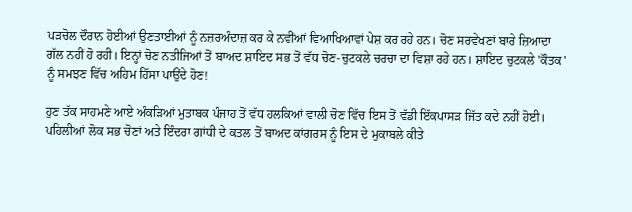ਪੜਚੋਲ ਦੌਰਾਨ ਹੋਈਆਂ ਉਣਤਾਈਆਂ ਨੂੰ ਨਜ਼ਰਅੰਦਾਜ਼ ਕਰ ਕੇ ਨਵੀਂਆਂ ਵਿਆਖਿਆਵਾਂ ਪੇਸ਼ ਕਰ ਰਹੇ ਹਨ। ਚੋਣ ਸਰਵੇਖਣਾਂ ਬਾਰੇ ਜ਼ਿਆਦਾ ਗੱਲ ਨਹੀਂ ਹੋ ਰਹੀ। ਇਨ੍ਹਾਂ ਚੋਣ ਨਤੀਜਿਆਂ ਤੋਂ ਬਾਅਦ ਸ਼ਾਇਦ ਸਭ ਤੋਂ ਵੱਧ ਚੋਣ-ਚੁਟਕਲੇ ਚਰਚਾ ਦਾ ਵਿਸ਼ਾ ਰਹੇ ਹਨ। ਸ਼ਾਇਦ ਚੁਟਕਲੇ 'ਕੌਤਕ' ਨੂੰ ਸਮਝਣ ਵਿੱਚ ਅਹਿਮ ਹਿੱਸਾ ਪਾਉਂਦੇ ਹੋਣ!

ਹੁਣ ਤੱਕ ਸਾਹਮਣੇ ਆਏ ਅੰਕੜਿਆਂ ਮੁਤਾਬਕ ਪੰਜਾਹ ਤੋਂ ਵੱਧ ਹਲਕਿਆਂ ਵਾਲੀ ਚੋਣ ਵਿੱਚ ਇਸ ਤੋਂ ਵੱਡੀ ਇੱਕਪਾਸੜ ਜਿੱਤ ਕਦੇ ਨਹੀਂ ਹੋਈ। ਪਹਿਲੀਆਂ ਲੋਕ ਸਭ ਚੋਣਾਂ ਅਤੇ ਇੰਦਰਾ ਗਾਂਧੀ ਦੇ ਕਤਲ ਤੋਂ ਬਾਅਦ ਕਾਂਗਰਸ ਨੂੰ ਇਸ ਦੇ ਮੁਕਾਬਲੇ ਕੀਤੇ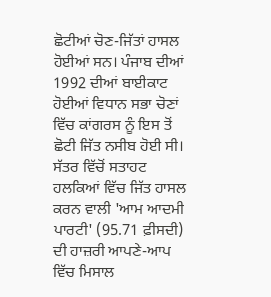ਛੋਟੀਆਂ ਚੋਣ-ਜਿੱਤਾਂ ਹਾਸਲ ਹੋਈਆਂ ਸਨ। ਪੰਜਾਬ ਦੀਆਂ 1992 ਦੀਆਂ ਬਾਈਕਾਟ ਹੋਈਆਂ ਵਿਧਾਨ ਸਭਾ ਚੋਣਾਂ ਵਿੱਚ ਕਾਂਗਰਸ ਨੂੰ ਇਸ ਤੋਂ ਛੋਟੀ ਜਿੱਤ ਨਸੀਬ ਹੋਈ ਸੀ। ਸੱਤਰ ਵਿੱਚੋਂ ਸਤਾਹਟ ਹਲਕਿਆਂ ਵਿੱਚ ਜਿੱਤ ਹਾਸਲ ਕਰਨ ਵਾਲੀ 'ਆਮ ਆਦਮੀ ਪਾਰਟੀ' (95.71 ਫ਼ੀਸਦੀ) ਦੀ ਹਾਜ਼ਰੀ ਆਪਣੇ-ਆਪ ਵਿੱਚ ਮਿਸਾਲ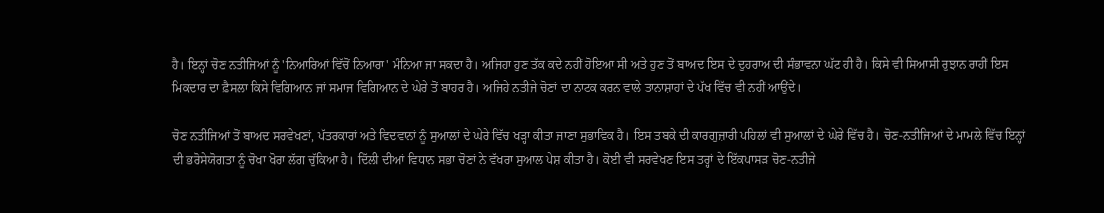ਹੈ। ਇਨ੍ਹਾਂ ਚੋਣ ਨਤੀਜਿਆਂ ਨੂੰ 'ਨਿਆਰਿਆਂ ਵਿੱਚੋਂ ਨਿਆਰਾ' ਮੰਨਿਆ ਜਾ ਸਕਦਾ ਹੈ। ਅਜਿਹਾ ਹੁਣ ਤੱਕ ਕਦੇ ਨਹੀਂ ਹੋਇਆ ਸੀ ਅਤੇ ਹੁਣ ਤੋਂ ਬਾਅਦ ਇਸ ਦੇ ਦੁਹਰਾਅ ਦੀ ਸੰਭਾਵਨਾ ਘੱਟ ਹੀ ਹੈ। ਕਿਸੇ ਵੀ ਸਿਆਸੀ ਰੁਝਾਨ ਰਾਹੀਂ ਇਸ ਮਿਕਦਾਰ ਦਾ ਫ਼ੈਸਲਾ ਕਿਸੇ ਵਿਗਿਆਨ ਜਾਂ ਸਮਾਜ ਵਿਗਿਆਨ ਦੇ ਘੇਰੇ ਤੋਂ ਬਾਹਰ ਹੈ। ਅਜਿਹੇ ਨਤੀਜੇ ਚੋਣਾਂ ਦਾ ਨਾਟਕ ਕਰਨ ਵਾਲੇ ਤਾਨਾਸ਼ਾਹਾਂ ਦੇ ਪੱਖ ਵਿੱਚ ਵੀ ਨਹੀਂ ਆਉਂਦੇ।

ਚੋਣ ਨਤੀਜਿਆਂ ਤੋਂ ਬਾਅਦ ਸਰਵੇਖਣਾਂ, ਪੱਤਰਕਾਰਾਂ ਅਤੇ ਵਿਦਵਾਨਾਂ ਨੂੰ ਸੁਆਲਾਂ ਦੇ ਘੇਰੇ ਵਿੱਚ ਖੜ੍ਹਾ ਕੀਤਾ ਜਾਣਾ ਸੁਭਾਵਿਕ ਹੈ। ਇਸ ਤਬਕੇ ਦੀ ਕਾਰਗੁਜ਼ਾਰੀ ਪਹਿਲਾਂ ਵੀ ਸੁਆਲਾਂ ਦੇ ਘੇਰੇ ਵਿੱਚ ਹੈ। ਚੋਣ-ਨਤੀਜਿਆਂ ਦੇ ਮਾਮਲੇ ਵਿੱਚ ਇਨ੍ਹਾਂ ਦੀ ਭਰੋਸੇਯੋਗਤਾ ਨੂੰ ਚੋਖਾ ਖੋਰਾ ਲੱਗ ਚੁੱਕਿਆ ਹੈ। ਦਿੱਲੀ ਦੀਆਂ ਵਿਧਾਨ ਸਭਾ ਚੋਣਾਂ ਨੇ ਵੱਖਰਾ ਸੁਆਲ ਪੇਸ਼ ਕੀਤਾ ਹੈ। ਕੋਈ ਵੀ ਸਰਵੇਖਣ ਇਸ ਤਰ੍ਹਾਂ ਦੇ ਇੱਕਪਾਸੜ ਚੋਣ-ਨਤੀਜੇ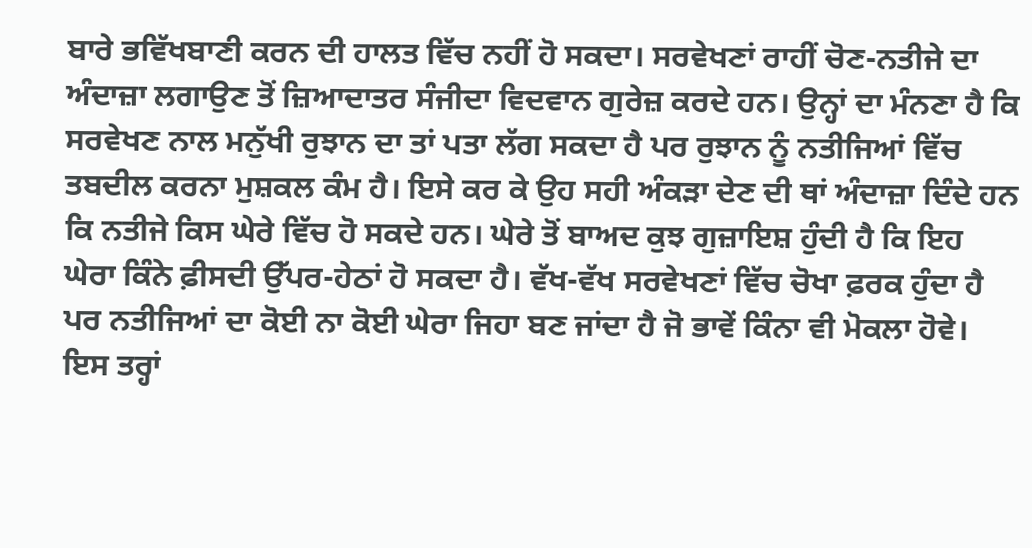ਬਾਰੇ ਭਵਿੱਖਬਾਣੀ ਕਰਨ ਦੀ ਹਾਲਤ ਵਿੱਚ ਨਹੀਂ ਹੋ ਸਕਦਾ। ਸਰਵੇਖਣਾਂ ਰਾਹੀਂ ਚੋਣ-ਨਤੀਜੇ ਦਾ ਅੰਦਾਜ਼ਾ ਲਗਾਉਣ ਤੋਂ ਜ਼ਿਆਦਾਤਰ ਸੰਜੀਦਾ ਵਿਦਵਾਨ ਗੁਰੇਜ਼ ਕਰਦੇ ਹਨ। ਉਨ੍ਹਾਂ ਦਾ ਮੰਨਣਾ ਹੈ ਕਿ ਸਰਵੇਖਣ ਨਾਲ ਮਨੁੱਖੀ ਰੁਝਾਨ ਦਾ ਤਾਂ ਪਤਾ ਲੱਗ ਸਕਦਾ ਹੈ ਪਰ ਰੁਝਾਨ ਨੂੰ ਨਤੀਜਿਆਂ ਵਿੱਚ ਤਬਦੀਲ ਕਰਨਾ ਮੁਸ਼ਕਲ ਕੰਮ ਹੈ। ਇਸੇ ਕਰ ਕੇ ਉਹ ਸਹੀ ਅੰਕੜਾ ਦੇਣ ਦੀ ਥਾਂ ਅੰਦਾਜ਼ਾ ਦਿੰਦੇ ਹਨ ਕਿ ਨਤੀਜੇ ਕਿਸ ਘੇਰੇ ਵਿੱਚ ਹੋ ਸਕਦੇ ਹਨ। ਘੇਰੇ ਤੋਂ ਬਾਅਦ ਕੁਝ ਗੁਜ਼ਾਇਸ਼ ਹੁੰਦੀ ਹੈ ਕਿ ਇਹ ਘੇਰਾ ਕਿੰਨੇ ਫ਼ੀਸਦੀ ਉੱਪਰ-ਹੇਠਾਂ ਹੋ ਸਕਦਾ ਹੈ। ਵੱਖ-ਵੱਖ ਸਰਵੇਖਣਾਂ ਵਿੱਚ ਚੋਖਾ ਫ਼ਰਕ ਹੁੰਦਾ ਹੈ ਪਰ ਨਤੀਜਿਆਂ ਦਾ ਕੋਈ ਨਾ ਕੋਈ ਘੇਰਾ ਜਿਹਾ ਬਣ ਜਾਂਦਾ ਹੈ ਜੋ ਭਾਵੇਂ ਕਿੰਨਾ ਵੀ ਮੋਕਲਾ ਹੋਵੇ। ਇਸ ਤਰ੍ਹਾਂ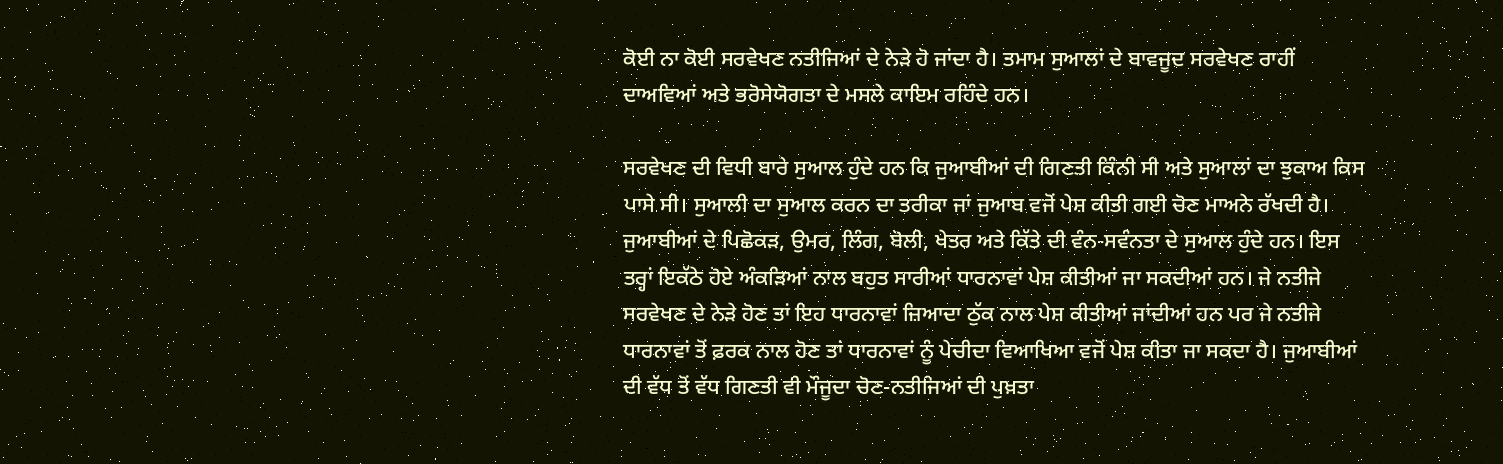ਕੋਈ ਨਾ ਕੋਈ ਸਰਵੇਖਣ ਨਤੀਜਿਆਂ ਦੇ ਨੇੜੇ ਹੋ ਜਾਂਦਾ ਹੈ। ਤਮਾਮ ਸੁਆਲਾਂ ਦੇ ਬਾਵਜੂਦ ਸਰਵੇਖਣ ਰਾਹੀਂ ਦਾਅਵਿਆਂ ਅਤੇ ਭਰੋਸੇਯੋਗਤਾ ਦੇ ਮਸਲੇ ਕਾਇਮ ਰਹਿੰਦੇ ਹਨ।

ਸਰਵੇਖਣ ਦੀ ਵਿਧੀ ਬਾਰੇ ਸੁਆਲ ਹੁੰਦੇ ਹਨ ਕਿ ਜੁਆਬੀਆਂ ਦੀ ਗਿਣਤੀ ਕਿੰਨੀ ਸੀ ਅਤੇ ਸੁਆਲਾਂ ਦਾ ਝੁਕਾਅ ਕਿਸ ਪਾਸੇ ਸੀ। ਸੁਆਲੀ ਦਾ ਸੁਆਲ ਕਰਨ ਦਾ ਤਰੀਕਾ ਜਾਂ ਜੁਆਬ ਵਜੋਂ ਪੇਸ਼ ਕੀਤੀ ਗਈ ਚੋਣ ਮਾਅਨੇ ਰੱਖਦੀ ਹੈ। ਜੁਆਬੀਆਂ ਦੇ ਪਿਛੋਕੜ, ਉਮਰ, ਲਿੰਗ, ਬੋਲੀ, ਖੇਤਰ ਅਤੇ ਕਿੱਤੇ ਦੀ ਵੰਨ-ਸਵੰਨਤਾ ਦੇ ਸੁਆਲ ਹੁੰਦੇ ਹਨ। ਇਸ ਤਰ੍ਹਾਂ ਇਕੱਠੇ ਹੋਏ ਅੰਕੜਿਆਂ ਨਾਲ ਬਹੁਤ ਸਾਰੀਆਂ ਧਾਰਨਾਵਾਂ ਪੇਸ਼ ਕੀਤੀਆਂ ਜਾ ਸਕਦੀਆਂ ਹਨ। ਜੇ ਨਤੀਜੇ ਸਰਵੇਖਣ ਦੇ ਨੇੜੇ ਹੋਣ ਤਾਂ ਇਹ ਧਾਰਨਾਵਾਂ ਜ਼ਿਆਦਾ ਠੁੱਕ ਨਾਲ ਪੇਸ਼ ਕੀਤੀਆਂ ਜਾਂਦੀਆਂ ਹਨ ਪਰ ਜੇ ਨਤੀਜੇ ਧਾਰਨਾਵਾਂ ਤੋਂ ਫ਼ਰਕ ਨਾਲ ਹੋਣ ਤਾਂ ਧਾਰਨਾਵਾਂ ਨੂੰ ਪੇਚੀਦਾ ਵਿਆਖਿਆ ਵਜੋਂ ਪੇਸ਼ ਕੀਤਾ ਜਾ ਸਕਦਾ ਹੈ। ਜੁਆਬੀਆਂ ਦੀ ਵੱਧ ਤੋਂ ਵੱਧ ਗਿਣਤੀ ਵੀ ਮੌਜੂਦਾ ਚੋਣ-ਨਤੀਜਿਆਂ ਦੀ ਪੁਖ਼ਤਾ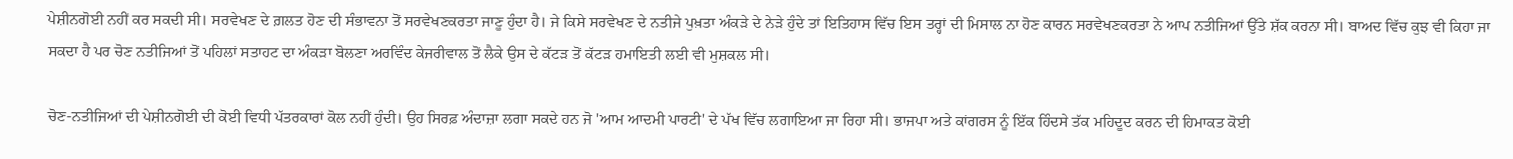ਪੇਸ਼ੀਨਗੋਈ ਨਹੀਂ ਕਰ ਸਕਦੀ ਸੀ। ਸਰਵੇਖਣ ਦੇ ਗ਼ਲਤ ਹੋਣ ਦੀ ਸੰਭਾਵਨਾ ਤੋਂ ਸਰਵੇਖਣਕਰਤਾ ਜਾਣੂ ਹੁੰਦਾ ਹੈ। ਜੇ ਕਿਸੇ ਸਰਵੇਖਣ ਦੇ ਨਤੀਜੇ ਪੁਖ਼ਤਾ ਅੰਕੜੇ ਦੇ ਨੇੜੇ ਹੁੰਦੇ ਤਾਂ ਇਤਿਹਾਸ ਵਿੱਚ ਇਸ ਤਰ੍ਹਾਂ ਦੀ ਮਿਸਾਲ ਨਾ ਹੋਣ ਕਾਰਨ ਸਰਵੇਖਣਕਰਤਾ ਨੇ ਆਪ ਨਤੀਜਿਆਂ ਉੱਤੇ ਸ਼ੱਕ ਕਰਨਾ ਸੀ। ਬਾਅਦ ਵਿੱਚ ਕੁਝ ਵੀ ਕਿਹਾ ਜਾ ਸਕਦਾ ਹੈ ਪਰ ਚੋਣ ਨਤੀਜਿਆਂ ਤੋਂ ਪਹਿਲਾਂ ਸਤਾਹਟ ਦਾ ਅੰਕੜਾ ਬੋਲਣਾ ਅਰਵਿੰਦ ਕੇਜਰੀਵਾਲ ਤੋਂ ਲੈਕੇ ਉਸ ਦੇ ਕੱਟੜ ਤੋਂ ਕੱਟੜ ਹਮਾਇਤੀ ਲਈ ਵੀ ਮੁਸ਼ਕਲ ਸੀ।

ਚੋਣ-ਨਤੀਜਿਆਂ ਦੀ ਪੇਸ਼ੀਨਗੋਈ ਦੀ ਕੋਈ ਵਿਧੀ ਪੱਤਰਕਾਰਾਂ ਕੋਲ ਨਹੀਂ ਹੁੰਦੀ। ਉਹ ਸਿਰਫ਼ ਅੰਦਾਜ਼ਾ ਲਗਾ ਸਕਦੇ ਹਨ ਜੋ 'ਆਮ ਆਦਮੀ ਪਾਰਟੀ' ਦੇ ਪੱਖ ਵਿੱਚ ਲਗਾਇਆ ਜਾ ਰਿਹਾ ਸੀ। ਭਾਜਪਾ ਅਤੇ ਕਾਂਗਰਸ ਨੂੰ ਇੱਕ ਹਿੰਦਸੇ ਤੱਕ ਮਹਿਦੂਦ ਕਰਨ ਦੀ ਹਿਮਾਕਤ ਕੋਈ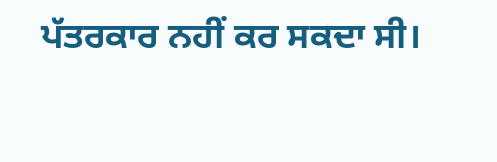ਪੱਤਰਕਾਰ ਨਹੀਂ ਕਰ ਸਕਦਾ ਸੀ।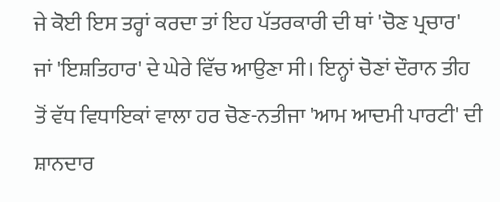ਜੇ ਕੋਈ ਇਸ ਤਰ੍ਹਾਂ ਕਰਦਾ ਤਾਂ ਇਹ ਪੱਤਰਕਾਰੀ ਦੀ ਥਾਂ 'ਚੋਣ ਪ੍ਰਚਾਰ' ਜਾਂ 'ਇਸ਼ਤਿਹਾਰ' ਦੇ ਘੇਰੇ ਵਿੱਚ ਆਉਣਾ ਸੀ। ਇਨ੍ਹਾਂ ਚੋਣਾਂ ਦੌਰਾਨ ਤੀਹ ਤੋਂ ਵੱਧ ਵਿਧਾਇਕਾਂ ਵਾਲਾ ਹਰ ਚੋਣ-ਨਤੀਜਾ 'ਆਮ ਆਦਮੀ ਪਾਰਟੀ' ਦੀ ਸ਼ਾਨਦਾਰ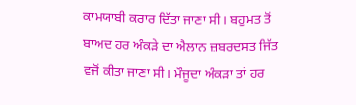ਕਾਮਯਾਬੀ ਕਰਾਰ ਦਿੱਤਾ ਜਾਣਾ ਸੀ। ਬਹੁਮਤ ਤੋਂ ਬਾਅਦ ਹਰ ਅੰਕੜੇ ਦਾ ਐਲਾਨ ਜ਼ਬਰਦਸਤ ਜਿੱਤ ਵਜੋਂ ਕੀਤਾ ਜਾਣਾ ਸੀ। ਮੌਜੂਦਾ ਅੰਕੜਾ ਤਾਂ ਹਰ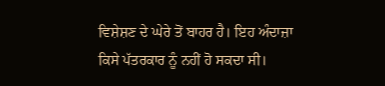ਵਿਸ਼ੇਸ਼ਣ ਦੇ ਘੇਰੇ ਤੋਂ ਬਾਹਰ ਹੈ। ਇਹ ਅੰਦਾਜ਼ਾ ਕਿਸੇ ਪੱਤਰਕਾਰ ਨੂੰ ਨਹੀਂ ਹੋ ਸਕਦਾ ਸੀ।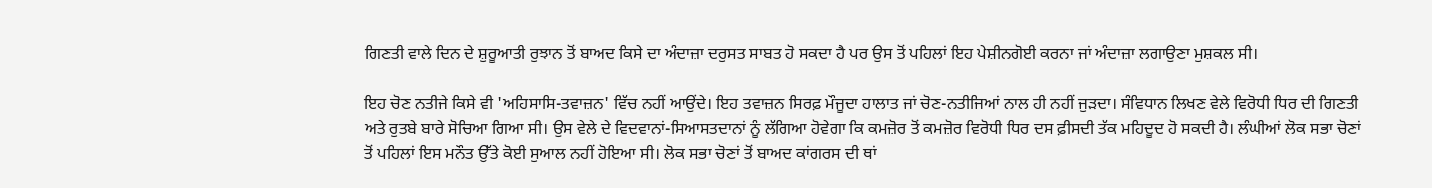ਗਿਣਤੀ ਵਾਲੇ ਦਿਨ ਦੇ ਸ਼ੁਰੂਆਤੀ ਰੁਝਾਨ ਤੋਂ ਬਾਅਦ ਕਿਸੇ ਦਾ ਅੰਦਾਜ਼ਾ ਦਰੁਸਤ ਸਾਬਤ ਹੋ ਸਕਦਾ ਹੈ ਪਰ ਉਸ ਤੋਂ ਪਹਿਲਾਂ ਇਹ ਪੇਸ਼ੀਨਗੋਈ ਕਰਨਾ ਜਾਂ ਅੰਦਾਜ਼ਾ ਲਗਾਉਣਾ ਮੁਸ਼ਕਲ ਸੀ।

ਇਹ ਚੋਣ ਨਤੀਜੇ ਕਿਸੇ ਵੀ 'ਅਹਿਸਾਸਿ-ਤਵਾਜ਼ਨ' ਵਿੱਚ ਨਹੀਂ ਆਉਂਦੇ। ਇਹ ਤਵਾਜ਼ਨ ਸਿਰਫ਼ ਮੌਜੂਦਾ ਹਾਲਾਤ ਜਾਂ ਚੋਣ-ਨਤੀਜਿਆਂ ਨਾਲ ਹੀ ਨਹੀਂ ਜੁੜਦਾ। ਸੰਵਿਧਾਨ ਲਿਖਣ ਵੇਲੇ ਵਿਰੋਧੀ ਧਿਰ ਦੀ ਗਿਣਤੀ ਅਤੇ ਰੁਤਬੇ ਬਾਰੇ ਸੋਚਿਆ ਗਿਆ ਸੀ। ਉਸ ਵੇਲੇ ਦੇ ਵਿਦਵਾਨਾਂ-ਸਿਆਸਤਦਾਨਾਂ ਨੂੰ ਲੱਗਿਆ ਹੋਵੇਗਾ ਕਿ ਕਮਜ਼ੋਰ ਤੋਂ ਕਮਜ਼ੋਰ ਵਿਰੋਧੀ ਧਿਰ ਦਸ ਫ਼ੀਸਦੀ ਤੱਕ ਮਹਿਦੂਦ ਹੋ ਸਕਦੀ ਹੈ। ਲੰਘੀਆਂ ਲੋਕ ਸਭਾ ਚੋਣਾਂ ਤੋਂ ਪਹਿਲਾਂ ਇਸ ਮਨੌਤ ਉੱਤੇ ਕੋਈ ਸੁਆਲ ਨਹੀਂ ਹੋਇਆ ਸੀ। ਲੋਕ ਸਭਾ ਚੋਣਾਂ ਤੋਂ ਬਾਅਦ ਕਾਂਗਰਸ ਦੀ ਥਾਂ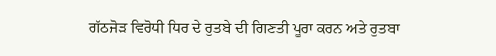ਗੱਠਜੋੜ ਵਿਰੋਧੀ ਧਿਰ ਦੇ ਰੁਤਬੇ ਦੀ ਗਿਣਤੀ ਪੂਰਾ ਕਰਨ ਅਤੇ ਰੁਤਬਾ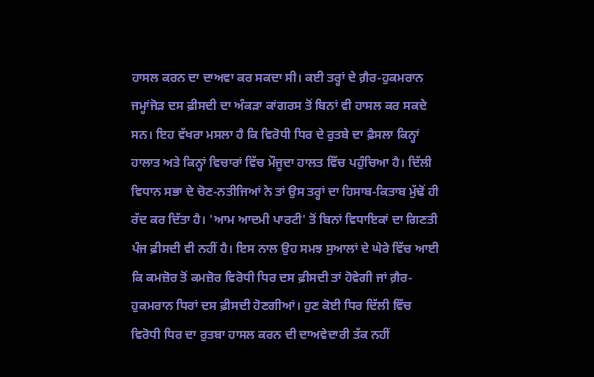ਹਾਸਲ ਕਰਨ ਦਾ ਦਾਅਵਾ ਕਰ ਸਕਦਾ ਸੀ। ਕਈ ਤਰ੍ਹਾਂ ਦੇ ਗ਼ੈਰ-ਹੁਕਮਰਾਨ ਜਮ੍ਹਾਂਜੋੜ ਦਸ ਫ਼ੀਸਦੀ ਦਾ ਅੰਕੜਾ ਕਾਂਗਰਸ ਤੋਂ ਬਿਨਾਂ ਵੀ ਹਾਸਲ ਕਰ ਸਕਦੇ ਸਨ। ਇਹ ਵੱਖਰਾ ਮਸਲਾ ਹੈ ਕਿ ਵਿਰੋਧੀ ਧਿਰ ਦੇ ਰੁਤਬੇ ਦਾ ਫ਼ੈਸਲਾ ਕਿਨ੍ਹਾਂ ਹਾਲਾਤ ਅਤੇ ਕਿਨ੍ਹਾਂ ਵਿਚਾਰਾਂ ਵਿੱਚ ਮੌਜੂਦਾ ਹਾਲਤ ਵਿੱਚ ਪਹੁੰਚਿਆ ਹੈ। ਦਿੱਲੀ ਵਿਧਾਨ ਸਭਾ ਦੇ ਚੋਣ-ਨਤੀਜਿਆਂ ਨੇ ਤਾਂ ਉਸ ਤਰ੍ਹਾਂ ਦਾ ਹਿਸਾਬ-ਕਿਤਾਬ ਮੁੱਢੋਂ ਹੀ ਰੱਦ ਕਰ ਦਿੱਤਾ ਹੈ। 'ਆਮ ਆਦਮੀ ਪਾਰਟੀ' ਤੋਂ ਬਿਨਾਂ ਵਿਧਾਇਕਾਂ ਦਾ ਗਿਣਤੀ ਪੰਜ ਫ਼ੀਸਦੀ ਵੀ ਨਹੀਂ ਹੈ। ਇਸ ਨਾਲ ਉਹ ਸਮਝ ਸੁਆਲਾਂ ਦੇ ਘੇਰੇ ਵਿੱਚ ਆਈ ਕਿ ਕਮਜ਼ੋਰ ਤੋਂ ਕਮਜ਼ੋਰ ਵਿਰੋਧੀ ਧਿਰ ਦਸ ਫ਼ੀਸਦੀ ਤਾਂ ਹੋਵੇਗੀ ਜਾਂ ਗ਼ੈਰ-ਹੁਕਮਰਾਨ ਧਿਰਾਂ ਦਸ ਫ਼ੀਸਦੀ ਹੋਣਗੀਆਂ। ਹੁਣ ਕੋਈ ਧਿਰ ਦਿੱਲੀ ਵਿੱਚ ਵਿਰੋਧੀ ਧਿਰ ਦਾ ਰੁਤਬਾ ਹਾਸਲ ਕਰਨ ਦੀ ਦਾਅਵੇਦਾਰੀ ਤੱਕ ਨਹੀਂ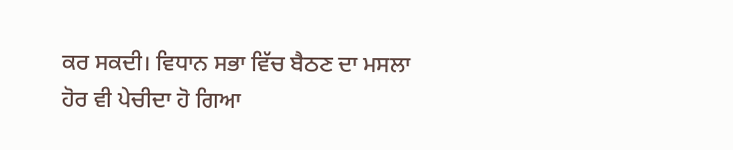ਕਰ ਸਕਦੀ। ਵਿਧਾਨ ਸਭਾ ਵਿੱਚ ਬੈਠਣ ਦਾ ਮਸਲਾ ਹੋਰ ਵੀ ਪੇਚੀਦਾ ਹੋ ਗਿਆ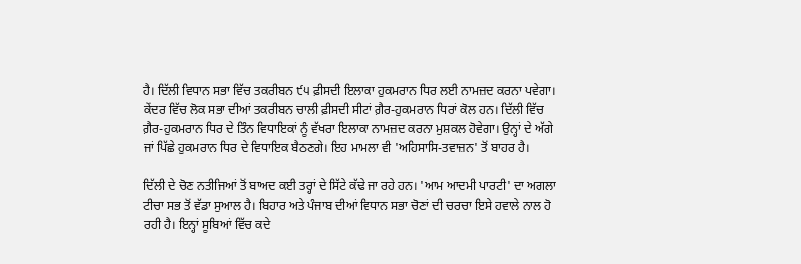ਹੈ। ਦਿੱਲੀ ਵਿਧਾਨ ਸਭਾ ਵਿੱਚ ਤਕਰੀਬਨ ੯੫ ਫ਼ੀਸਦੀ ਇਲਾਕਾ ਹੁਕਮਰਾਨ ਧਿਰ ਲਈ ਨਾਮਜ਼ਦ ਕਰਨਾ ਪਵੇਗਾ। ਕੇਂਦਰ ਵਿੱਚ ਲੋਕ ਸਭਾ ਦੀਆਂ ਤਕਰੀਬਨ ਚਾਲੀ ਫ਼ੀਸਦੀ ਸੀਟਾਂ ਗ਼ੈਰ-ਹੁਕਮਰਾਨ ਧਿਰਾਂ ਕੋਲ ਹਨ। ਦਿੱਲੀ ਵਿੱਚ ਗ਼ੈਰ-ਹੁਕਮਰਾਨ ਧਿਰ ਦੇ ਤਿੰਨ ਵਿਧਾਇਕਾਂ ਨੂੰ ਵੱਖਰਾ ਇਲਾਕਾ ਨਾਮਜ਼ਦ ਕਰਨਾ ਮੁਸ਼ਕਲ ਹੋਵੇਗਾ। ਉਨ੍ਹਾਂ ਦੇ ਅੱਗੇ ਜਾਂ ਪਿੱਛੇ ਹੁਕਮਰਾਨ ਧਿਰ ਦੇ ਵਿਧਾਇਕ ਬੈਠਣਗੇ। ਇਹ ਮਾਮਲਾ ਵੀ 'ਅਹਿਸਾਸਿ-ਤਵਾਜ਼ਨ' ਤੋਂ ਬਾਹਰ ਹੈ।

ਦਿੱਲੀ ਦੇ ਚੋਣ ਨਤੀਜਿਆਂ ਤੋਂ ਬਾਅਦ ਕਈ ਤਰ੍ਹਾਂ ਦੇ ਸਿੱਟੇ ਕੱਢੇ ਜਾ ਰਹੇ ਹਨ। 'ਆਮ ਆਦਮੀ ਪਾਰਟੀ' ਦਾ ਅਗਲਾ ਟੀਚਾ ਸਭ ਤੋਂ ਵੱਡਾ ਸੁਆਲ ਹੈ। ਬਿਹਾਰ ਅਤੇ ਪੰਜਾਬ ਦੀਆਂ ਵਿਧਾਨ ਸਭਾ ਚੋਣਾਂ ਦੀ ਚਰਚਾ ਇਸੇ ਹਵਾਲੇ ਨਾਲ ਹੋ ਰਹੀ ਹੈ। ਇਨ੍ਹਾਂ ਸੂਬਿਆਂ ਵਿੱਚ ਕਦੇ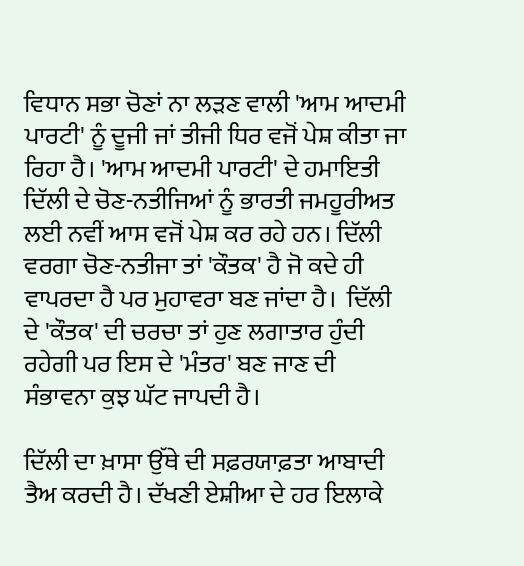ਵਿਧਾਨ ਸਭਾ ਚੋਣਾਂ ਨਾ ਲੜਣ ਵਾਲੀ 'ਆਮ ਆਦਮੀ ਪਾਰਟੀ' ਨੂੰ ਦੂਜੀ ਜਾਂ ਤੀਜੀ ਧਿਰ ਵਜੋਂ ਪੇਸ਼ ਕੀਤਾ ਜਾ ਰਿਹਾ ਹੈ। 'ਆਮ ਆਦਮੀ ਪਾਰਟੀ' ਦੇ ਹਮਾਇਤੀ ਦਿੱਲੀ ਦੇ ਚੋਣ-ਨਤੀਜਿਆਂ ਨੂੰ ਭਾਰਤੀ ਜਮਹੂਰੀਅਤ ਲਈ ਨਵੀਂ ਆਸ ਵਜੋਂ ਪੇਸ਼ ਕਰ ਰਹੇ ਹਨ। ਦਿੱਲੀ ਵਰਗਾ ਚੋਣ-ਨਤੀਜਾ ਤਾਂ 'ਕੌਤਕ' ਹੈ ਜੋ ਕਦੇ ਹੀ ਵਾਪਰਦਾ ਹੈ ਪਰ ਮੁਹਾਵਰਾ ਬਣ ਜਾਂਦਾ ਹੈ।  ਦਿੱਲੀ ਦੇ 'ਕੌਤਕ' ਦੀ ਚਰਚਾ ਤਾਂ ਹੁਣ ਲਗਾਤਾਰ ਹੁੰਦੀ ਰਹੇਗੀ ਪਰ ਇਸ ਦੇ 'ਮੰਤਰ' ਬਣ ਜਾਣ ਦੀ ਸੰਭਾਵਨਾ ਕੁਝ ਘੱਟ ਜਾਪਦੀ ਹੈ।

ਦਿੱਲੀ ਦਾ ਖ਼ਾਸਾ ਉੱਥੇ ਦੀ ਸਫ਼ਰਯਾਫ਼ਤਾ ਆਬਾਦੀ ਤੈਅ ਕਰਦੀ ਹੈ। ਦੱਖਣੀ ਏਸ਼ੀਆ ਦੇ ਹਰ ਇਲਾਕੇ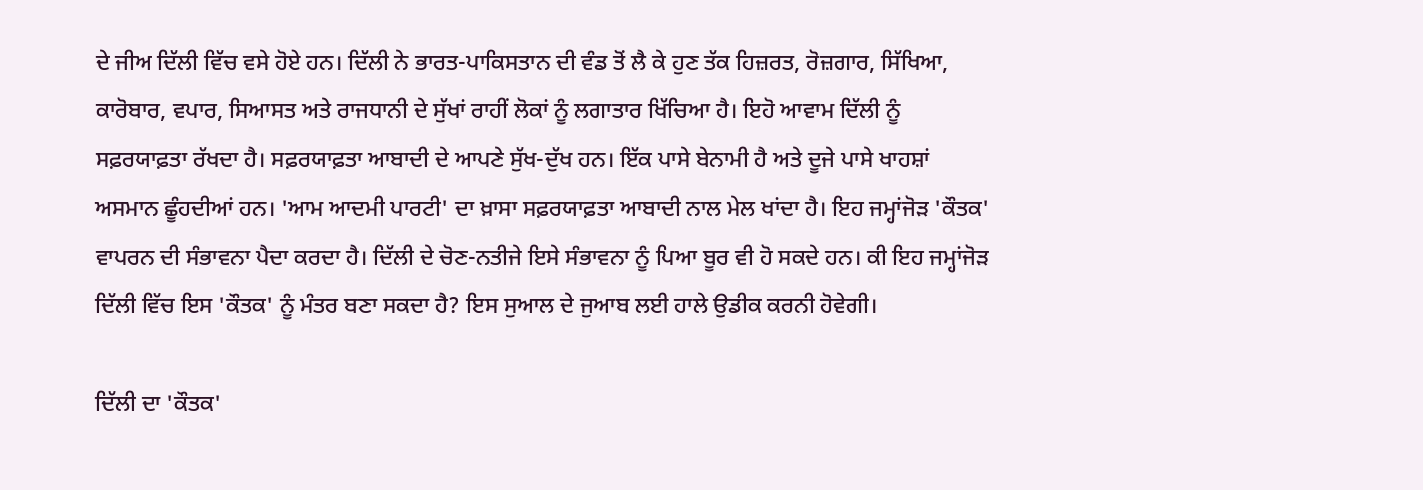ਦੇ ਜੀਅ ਦਿੱਲੀ ਵਿੱਚ ਵਸੇ ਹੋਏ ਹਨ। ਦਿੱਲੀ ਨੇ ਭਾਰਤ-ਪਾਕਿਸਤਾਨ ਦੀ ਵੰਡ ਤੋਂ ਲੈ ਕੇ ਹੁਣ ਤੱਕ ਹਿਜ਼ਰਤ, ਰੋਜ਼ਗਾਰ, ਸਿੱਖਿਆ, ਕਾਰੋਬਾਰ, ਵਪਾਰ, ਸਿਆਸਤ ਅਤੇ ਰਾਜਧਾਨੀ ਦੇ ਸੁੱਖਾਂ ਰਾਹੀਂ ਲੋਕਾਂ ਨੂੰ ਲਗਾਤਾਰ ਖਿੱਚਿਆ ਹੈ। ਇਹੋ ਆਵਾਮ ਦਿੱਲੀ ਨੂੰ ਸਫ਼ਰਯਾਫ਼ਤਾ ਰੱਖਦਾ ਹੈ। ਸਫ਼ਰਯਾਫ਼ਤਾ ਆਬਾਦੀ ਦੇ ਆਪਣੇ ਸੁੱਖ-ਦੁੱਖ ਹਨ। ਇੱਕ ਪਾਸੇ ਬੇਨਾਮੀ ਹੈ ਅਤੇ ਦੂਜੇ ਪਾਸੇ ਖਾਹਸ਼ਾਂ ਅਸਮਾਨ ਛੂੰਹਦੀਆਂ ਹਨ। 'ਆਮ ਆਦਮੀ ਪਾਰਟੀ' ਦਾ ਖ਼ਾਸਾ ਸਫ਼ਰਯਾਫ਼ਤਾ ਆਬਾਦੀ ਨਾਲ ਮੇਲ ਖਾਂਦਾ ਹੈ। ਇਹ ਜਮ੍ਹਾਂਜੋੜ 'ਕੌਤਕ' ਵਾਪਰਨ ਦੀ ਸੰਭਾਵਨਾ ਪੈਦਾ ਕਰਦਾ ਹੈ। ਦਿੱਲੀ ਦੇ ਚੋਣ-ਨਤੀਜੇ ਇਸੇ ਸੰਭਾਵਨਾ ਨੂੰ ਪਿਆ ਬੂਰ ਵੀ ਹੋ ਸਕਦੇ ਹਨ। ਕੀ ਇਹ ਜਮ੍ਹਾਂਜੋੜ ਦਿੱਲੀ ਵਿੱਚ ਇਸ 'ਕੌਤਕ' ਨੂੰ ਮੰਤਰ ਬਣਾ ਸਕਦਾ ਹੈ? ਇਸ ਸੁਆਲ ਦੇ ਜੁਆਬ ਲਈ ਹਾਲੇ ਉਡੀਕ ਕਰਨੀ ਹੋਵੇਗੀ।

ਦਿੱਲੀ ਦਾ 'ਕੌਤਕ'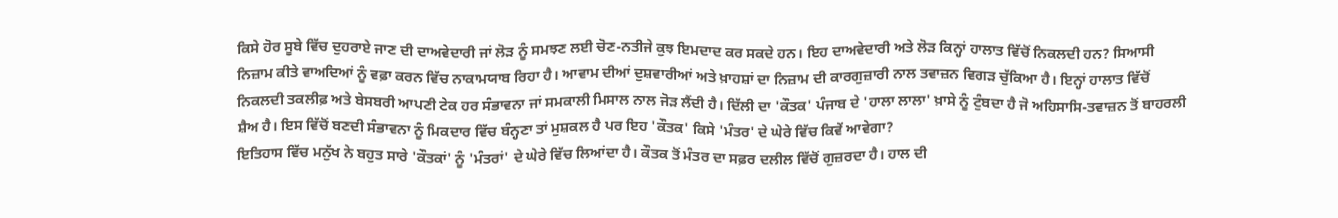ਕਿਸੇ ਹੋਰ ਸੂਬੇ ਵਿੱਚ ਦੁਹਰਾਏ ਜਾਣ ਦੀ ਦਾਅਵੇਦਾਰੀ ਜਾਂ ਲੋੜ ਨੂੰ ਸਮਝਣ ਲਈ ਚੋਣ-ਨਤੀਜੇ ਕੁਝ ਇਮਦਾਦ ਕਰ ਸਕਦੇ ਹਨ। ਇਹ ਦਾਅਵੇਦਾਰੀ ਅਤੇ ਲੋੜ ਕਿਨ੍ਹਾਂ ਹਾਲਾਤ ਵਿੱਚੋਂ ਨਿਕਲਦੀ ਹਨ? ਸਿਆਸੀ ਨਿਜ਼ਾਮ ਕੀਤੇ ਵਾਅਦਿਆਂ ਨੂੰ ਵਫ਼ਾ ਕਰਨ ਵਿੱਚ ਨਾਕਾਮਯਾਬ ਰਿਹਾ ਹੈ। ਆਵਾਮ ਦੀਆਂ ਦੁਸ਼ਵਾਰੀਆਂ ਅਤੇ ਖ਼ਾਹਸ਼ਾਂ ਦਾ ਨਿਜ਼ਾਮ ਦੀ ਕਾਰਗੁਜ਼ਾਰੀ ਨਾਲ ਤਵਾਜ਼ਨ ਵਿਗੜ ਚੁੱਕਿਆ ਹੈ। ਇਨ੍ਹਾਂ ਹਾਲਾਤ ਵਿੱਚੋਂ ਨਿਕਲਦੀ ਤਕਲੀਫ਼ ਅਤੇ ਬੇਸਬਰੀ ਆਪਣੀ ਟੇਕ ਹਰ ਸੰਭਾਵਨਾ ਜਾਂ ਸਮਕਾਲੀ ਮਿਸਾਲ ਨਾਲ ਜੋੜ ਲੈਂਦੀ ਹੈ। ਦਿੱਲੀ ਦਾ 'ਕੌਤਕ' ਪੰਜਾਬ ਦੇ 'ਹਾਲਾ ਲਾਲਾ' ਖ਼ਾਸੇ ਨੂੰ ਟੁੰਬਦਾ ਹੈ ਜੋ ਅਹਿਸਾਸਿ-ਤਵਾਜ਼ਨ ਤੋਂ ਬਾਹਰਲੀ ਸ਼ੈਅ ਹੈ। ਇਸ ਵਿੱਚੋਂ ਬਣਦੀ ਸੰਭਾਵਨਾ ਨੂੰ ਮਿਕਦਾਰ ਵਿੱਚ ਬੰਨ੍ਹਣਾ ਤਾਂ ਮੁਸ਼ਕਲ ਹੈ ਪਰ ਇਹ 'ਕੌਤਕ' ਕਿਸੇ 'ਮੰਤਰ' ਦੇ ਘੇਰੇ ਵਿੱਚ ਕਿਵੇਂ ਆਵੇਗਾ?
ਇਤਿਹਾਸ ਵਿੱਚ ਮਨੁੱਖ ਨੇ ਬਹੁਤ ਸਾਰੇ 'ਕੌਤਕਾਂ' ਨੂੰ 'ਮੰਤਰਾਂ' ਦੇ ਘੇਰੇ ਵਿੱਚ ਲਿਆਂਦਾ ਹੈ। ਕੌਤਕ ਤੋਂ ਮੰਤਰ ਦਾ ਸਫ਼ਰ ਦਲੀਲ ਵਿੱਚੋਂ ਗੁਜ਼ਰਦਾ ਹੈ। ਹਾਲ ਦੀ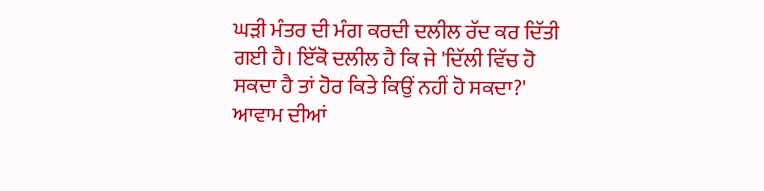ਘੜੀ ਮੰਤਰ ਦੀ ਮੰਗ ਕਰਦੀ ਦਲੀਲ ਰੱਦ ਕਰ ਦਿੱਤੀ ਗਈ ਹੈ। ਇੱਕੋ ਦਲੀਲ ਹੈ ਕਿ ਜੇ 'ਦਿੱਲੀ ਵਿੱਚ ਹੋ ਸਕਦਾ ਹੈ ਤਾਂ ਹੋਰ ਕਿਤੇ ਕਿਉਂ ਨਹੀਂ ਹੋ ਸਕਦਾ?' ਆਵਾਮ ਦੀਆਂ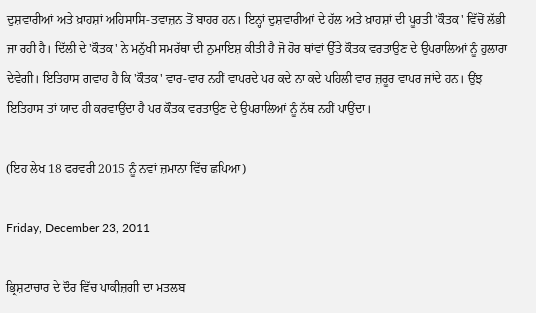ਦੁਸ਼ਵਾਰੀਆਂ ਅਤੇ ਖ਼ਾਹਸ਼ਾਂ ਅਹਿਸਾਸਿ-ਤਵਾਜ਼ਨ ਤੋਂ ਬਾਹਰ ਹਨ। ਇਨ੍ਹਾਂ ਦੁਸ਼ਵਾਰੀਆਂ ਦੇ ਹੱਲ ਅਤੇ ਖ਼ਾਹਸ਼ਾਂ ਦੀ ਪੂਰਤੀ 'ਕੌਤਕ' ਵਿੱਚੋਂ ਲੱਭੀ ਜਾ ਰਹੀ ਹੈ। ਦਿੱਲੀ ਦੇ 'ਕੌਤਕ' ਨੇ ਮਨੁੱਖੀ ਸਮਰੱਥਾ ਦੀ ਨੁਮਾਇਸ਼ ਕੀਤੀ ਹੈ ਜੋ ਹੋਰ ਥਾਂਵਾਂ ਉੱਤੇ ਕੌਤਕ ਵਰਤਾਉਣ ਦੇ ਉਪਰਾਲਿਆਂ ਨੂੰ ਹੁਲਾਰਾ ਦੇਵੇਗੀ। ਇਤਿਹਾਸ ਗਵਾਹ ਹੈ ਕਿ 'ਕੌਤਕ' ਵਾਰ-ਵਾਰ ਨਹੀਂ ਵਾਪਰਦੇ ਪਰ ਕਦੇ ਨਾ ਕਦੇ ਪਹਿਲੀ ਵਾਰ ਜ਼ਰੂਰ ਵਾਪਰ ਜਾਂਦੇ ਹਨ। ਉਂਝ ਇਤਿਹਾਸ ਤਾਂ ਯਾਦ ਹੀ ਕਰਵਾਉਂਦਾ ਹੈ ਪਰ ਕੌਤਕ ਵਰਤਾਉਣ ਦੇ ਉਪਰਾਲਿਆਂ ਨੂੰ ਨੱਥ ਨਹੀਂ ਪਾਉਂਦਾ।

(ਇਹ ਲੇਖ 18 ਫਰਵਰੀ 2015 ਨੂੰ ਨਵਾਂ ਜ਼ਮਾਨਾ ਵਿੱਚ ਛਪਿਆ)

Friday, December 23, 2011

ਭ੍ਰਿਸ਼ਟਾਚਾਰ ਦੇ ਦੌਰ ਵਿੱਚ ਪਾਕੀਜ਼ਗੀ ਦਾ ਮਤਲਬ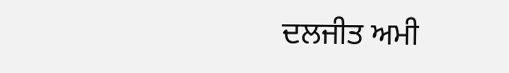ਦਲਜੀਤ ਅਮੀ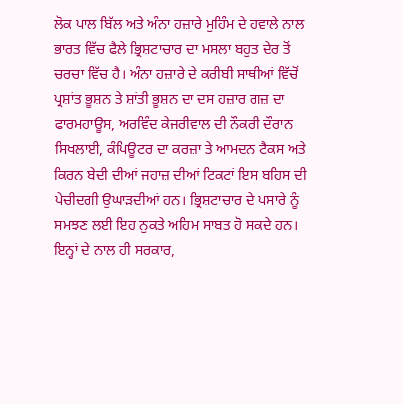ਲੋਕ ਪਾਲ ਬਿੱਲ ਅਤੇ ਅੰਨਾ ਹਜ਼ਾਰੇ ਮੁਹਿੰਮ ਦੇ ਹਵਾਲੇ ਨਾਲ ਭਾਰਤ ਵਿੱਚ ਫੈਲੇ ਭ੍ਰਿਸ਼ਟਾਚਾਰ ਦਾ ਮਸਲਾ ਬਹੁਤ ਦੇਰ ਤੋਂ ਚਰਚਾ ਵਿੱਚ ਹੈ। ਅੰਨਾ ਹਜ਼ਾਰੇ ਦੇ ਕਰੀਬੀ ਸਾਥੀਆਂ ਵਿੱਚੋਂ ਪ੍ਰਸ਼ਾਂਤ ਭੂਸ਼ਨ ਤੇ ਸ਼ਾਂਤੀ ਭੂਸ਼ਨ ਦਾ ਦਸ ਹਜ਼ਾਰ ਗਜ਼ ਦਾ ਫਾਰਮਹਾਊਸ, ਅਰਵਿੰਦ ਕੇਜਰੀਵਾਲ ਦੀ ਨੌਕਰੀ ਦੌਰਾਨ ਸਿਖਲਾਈ, ਕੰਪਿਊਟਰ ਦਾ ਕਰਜ਼ਾ ਤੇ ਆਮਦਨ ਟੈਕਸ ਅਤੇ ਕਿਰਨ ਬੇਦੀ ਦੀਆਂ ਜਹਾਜ਼ ਦੀਆਂ ਟਿਕਟਾਂ ਇਸ ਬਹਿਸ ਦੀ ਪੇਚੀਦਗੀ ਉਘਾੜਦੀਆਂ ਹਨ। ਭ੍ਰਿਸ਼ਟਾਚਾਰ ਦੇ ਪਸਾਰੇ ਨੂੰ ਸਮਝਣ ਲਈ ਇਹ ਨੁਕਤੇ ਅਹਿਮ ਸਾਬਤ ਹੋ ਸਕਦੇ ਹਨ। ਇਨ੍ਹਾਂ ਦੇ ਨਾਲ ਹੀ ਸਰਕਾਰ,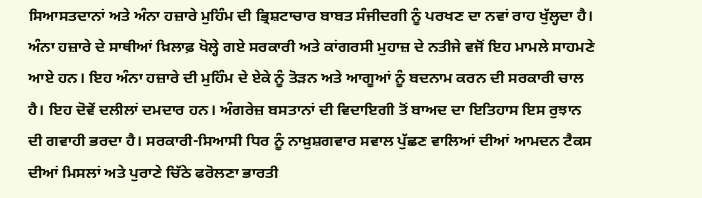ਸਿਆਸਤਦਾਨਾਂ ਅਤੇ ਅੰਨਾ ਹਜ਼ਾਰੇ ਮੁਹਿੰਮ ਦੀ ਭ੍ਰਿਸ਼ਟਾਚਾਰ ਬਾਬਤ ਸੰਜੀਦਗੀ ਨੂੰ ਪਰਖਣ ਦਾ ਨਵਾਂ ਰਾਹ ਖੁੱਲ੍ਹਦਾ ਹੈ। ਅੰਨਾ ਹਜ਼ਾਰੇ ਦੇ ਸਾਥੀਆਂ ਖ਼ਿਲਾਫ਼ ਖੋਲ੍ਹੇ ਗਏ ਸਰਕਾਰੀ ਅਤੇ ਕਾਂਗਰਸੀ ਮੁਹਾਜ਼ ਦੇ ਨਤੀਜੇ ਵਜੋਂ ਇਹ ਮਾਮਲੇ ਸਾਹਮਣੇ ਆਏ ਹਨ। ਇਹ ਅੰਨਾ ਹਜ਼ਾਰੇ ਦੀ ਮੁਹਿੰਮ ਦੇ ਏਕੇ ਨੂੰ ਤੋੜਨ ਅਤੇ ਆਗੂਆਂ ਨੂੰ ਬਦਨਾਮ ਕਰਨ ਦੀ ਸਰਕਾਰੀ ਚਾਲ ਹੈ। ਇਹ ਦੋਵੇਂ ਦਲੀਲਾਂ ਦਮਦਾਰ ਹਨ। ਅੰਗਰੇਜ਼ ਬਸਤਾਨਾਂ ਦੀ ਵਿਦਾਇਗੀ ਤੋਂ ਬਾਅਦ ਦਾ ਇਤਿਹਾਸ ਇਸ ਰੁਝਾਨ ਦੀ ਗਵਾਹੀ ਭਰਦਾ ਹੈ। ਸਰਕਾਰੀ-ਸਿਆਸੀ ਧਿਰ ਨੂੰ ਨਾਖ਼ੁਸ਼ਗਵਾਰ ਸਵਾਲ ਪੁੱਛਣ ਵਾਲਿਆਂ ਦੀਆਂ ਆਮਦਨ ਟੈਕਸ ਦੀਆਂ ਮਿਸਲਾਂ ਅਤੇ ਪੁਰਾਣੇ ਚਿੱਠੇ ਫਰੋਲਣਾ ਭਾਰਤੀ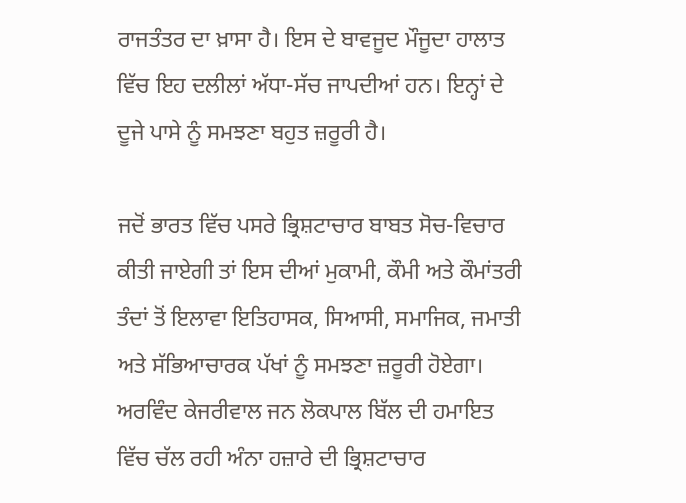ਰਾਜਤੰਤਰ ਦਾ ਖ਼ਾਸਾ ਹੈ। ਇਸ ਦੇ ਬਾਵਜੂਦ ਮੌਜੂਦਾ ਹਾਲਾਤ ਵਿੱਚ ਇਹ ਦਲੀਲਾਂ ਅੱਧਾ-ਸੱਚ ਜਾਪਦੀਆਂ ਹਨ। ਇਨ੍ਹਾਂ ਦੇ ਦੂਜੇ ਪਾਸੇ ਨੂੰ ਸਮਝਣਾ ਬਹੁਤ ਜ਼ਰੂਰੀ ਹੈ।

ਜਦੋਂ ਭਾਰਤ ਵਿੱਚ ਪਸਰੇ ਭ੍ਰਿਸ਼ਟਾਚਾਰ ਬਾਬਤ ਸੋਚ-ਵਿਚਾਰ ਕੀਤੀ ਜਾਏਗੀ ਤਾਂ ਇਸ ਦੀਆਂ ਮੁਕਾਮੀ, ਕੌਮੀ ਅਤੇ ਕੌਮਾਂਤਰੀ ਤੰਦਾਂ ਤੋਂ ਇਲਾਵਾ ਇਤਿਹਾਸਕ, ਸਿਆਸੀ, ਸਮਾਜਿਕ, ਜਮਾਤੀ ਅਤੇ ਸੱਭਿਆਚਾਰਕ ਪੱਖਾਂ ਨੂੰ ਸਮਝਣਾ ਜ਼ਰੂਰੀ ਹੋਏਗਾ। ਅਰਵਿੰਦ ਕੇਜਰੀਵਾਲ ਜਨ ਲੋਕਪਾਲ ਬਿੱਲ ਦੀ ਹਮਾਇਤ ਵਿੱਚ ਚੱਲ ਰਹੀ ਅੰਨਾ ਹਜ਼ਾਰੇ ਦੀ ਭ੍ਰਿਸ਼ਟਾਚਾਰ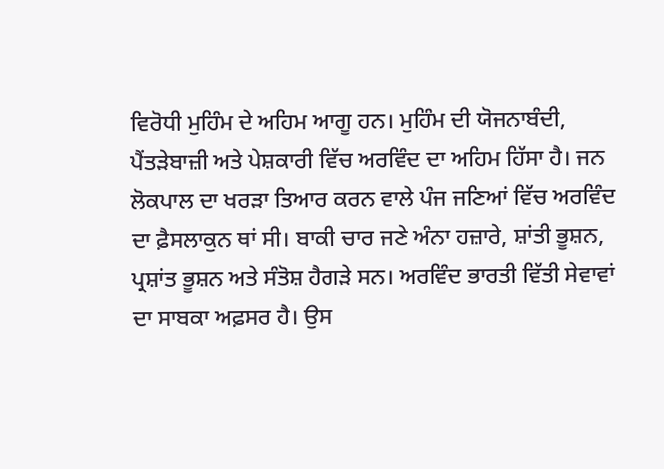ਵਿਰੋਧੀ ਮੁਹਿੰਮ ਦੇ ਅਹਿਮ ਆਗੂ ਹਨ। ਮੁਹਿੰਮ ਦੀ ਯੋਜਨਾਬੰਦੀ, ਪੈਂਤੜੇਬਾਜ਼ੀ ਅਤੇ ਪੇਸ਼ਕਾਰੀ ਵਿੱਚ ਅਰਵਿੰਦ ਦਾ ਅਹਿਮ ਹਿੱਸਾ ਹੈ। ਜਨ ਲੋਕਪਾਲ ਦਾ ਖਰੜਾ ਤਿਆਰ ਕਰਨ ਵਾਲੇ ਪੰਜ ਜਣਿਆਂ ਵਿੱਚ ਅਰਵਿੰਦ ਦਾ ਫ਼ੈਸਲਾਕੁਨ ਥਾਂ ਸੀ। ਬਾਕੀ ਚਾਰ ਜਣੇ ਅੰਨਾ ਹਜ਼ਾਰੇ, ਸ਼ਾਂਤੀ ਭੂਸ਼ਨ, ਪ੍ਰਸ਼ਾਂਤ ਭੂਸ਼ਨ ਅਤੇ ਸੰਤੋਸ਼ ਹੈਗੜੇ ਸਨ। ਅਰਵਿੰਦ ਭਾਰਤੀ ਵਿੱਤੀ ਸੇਵਾਵਾਂ ਦਾ ਸਾਬਕਾ ਅਫ਼ਸਰ ਹੈ। ਉਸ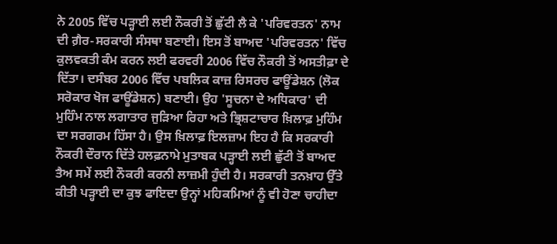ਨੇ 2005 ਵਿੱਚ ਪੜ੍ਹਾਈ ਲਈ ਨੌਕਰੀ ਤੋਂ ਛੁੱਟੀ ਲੈ ਕੇ 'ਪਰਿਵਰਤਨ' ਨਾਮ ਦੀ ਗ਼ੈਰ-ਸਰਕਾਰੀ ਸੰਸਥਾ ਬਣਾਈ। ਇਸ ਤੋਂ ਬਾਅਦ 'ਪਰਿਵਰਤਨ' ਵਿੱਚ ਕੁਲਵਕਤੀ ਕੰਮ ਕਰਨ ਲਈ ਫਰਵਰੀ 2006 ਵਿੱਚ ਨੌਕਰੀ ਤੋਂ ਅਸਤੀਫ਼ਾ ਦੇ ਦਿੱਤਾ। ਦਸੰਬਰ 2006 ਵਿੱਚ ਪਬਲਿਕ ਕਾਜ਼ ਰਿਸਰਚ ਫਾਊਂਡੇਸ਼ਨ (ਲੋਕ ਸਰੋਕਾਰ ਖੋਜ ਫਾਊਂਡੇਸ਼ਨ) ਬਣਾਈ। ਉਹ 'ਸੂਚਨਾ ਦੇ ਅਧਿਕਾਰ' ਦੀ ਮੁਹਿੰਮ ਨਾਲ ਲਗਾਤਾਰ ਜੁੜਿਆ ਰਿਹਾ ਅਤੇ ਭ੍ਰਿਸ਼ਟਾਚਾਰ ਖ਼ਿਲਾਫ਼ ਮੁਹਿੰਮ ਦਾ ਸਰਗਰਮ ਹਿੱਸਾ ਹੈ। ਉਸ ਖ਼ਿਲਾਫ਼ ਇਲਜ਼ਾਮ ਇਹ ਹੈ ਕਿ ਸਰਕਾਰੀ ਨੌਕਰੀ ਦੌਰਾਨ ਦਿੱਤੇ ਹਲਫ਼ਨਾਮੇ ਮੁਤਾਬਕ ਪੜ੍ਹਾਈ ਲਈ ਛੁੱਟੀ ਤੋਂ ਬਾਅਦ ਤੈਅ ਸਮੇਂ ਲਈ ਨੌਕਰੀ ਕਰਨੀ ਲਾਜ਼ਮੀ ਹੁੰਦੀ ਹੈ। ਸਰਕਾਰੀ ਤਨਖ਼ਾਹ ਉੱਤੇ ਕੀਤੀ ਪੜ੍ਹਾਈ ਦਾ ਕੁਝ ਫਾਇਦਾ ਉਨ੍ਹਾਂ ਮਹਿਕਮਿਆਂ ਨੂੰ ਵੀ ਹੋਣਾ ਚਾਹੀਦਾ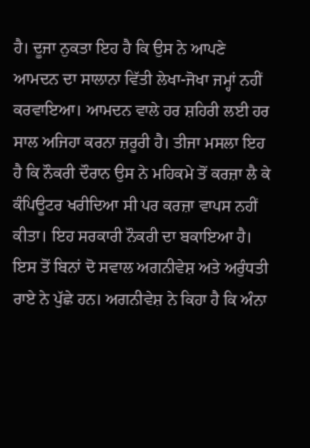ਹੈ। ਦੂਜਾ ਨੁਕਤਾ ਇਹ ਹੈ ਕਿ ਉਸ ਨੇ ਆਪਣੇ ਆਮਦਨ ਦਾ ਸਾਲਾਨਾ ਵਿੱਤੀ ਲੇਖਾ-ਜੋਖਾ ਜਮ੍ਹਾਂ ਨਹੀਂ ਕਰਵਾਇਆ। ਆਮਦਨ ਵਾਲੇ ਹਰ ਸ਼ਹਿਰੀ ਲਈ ਹਰ ਸਾਲ ਅਜਿਹਾ ਕਰਨਾ ਜ਼ਰੂਰੀ ਹੈ। ਤੀਜਾ ਮਸਲਾ ਇਹ ਹੈ ਕਿ ਨੌਕਰੀ ਦੌਰਾਨ ਉਸ ਨੇ ਮਹਿਕਮੇ ਤੋਂ ਕਰਜ਼ਾ ਲੈ ਕੇ ਕੰਪਿਊਟਰ ਖਰੀਦਿਆ ਸੀ ਪਰ ਕਰਜ਼ਾ ਵਾਪਸ ਨਹੀਂ ਕੀਤਾ। ਇਹ ਸਰਕਾਰੀ ਨੌਕਰੀ ਦਾ ਬਕਾਇਆ ਹੈ। ਇਸ ਤੋਂ ਬਿਨਾਂ ਦੋ ਸਵਾਲ ਅਗਨੀਵੇਸ਼ ਅਤੇ ਅਰੁੰਧਤੀ ਰਾਏ ਨੇ ਪੁੱਛੇ ਹਨ। ਅਗਨੀਵੇਸ਼ ਨੇ ਕਿਹਾ ਹੈ ਕਿ ਅੰਨਾ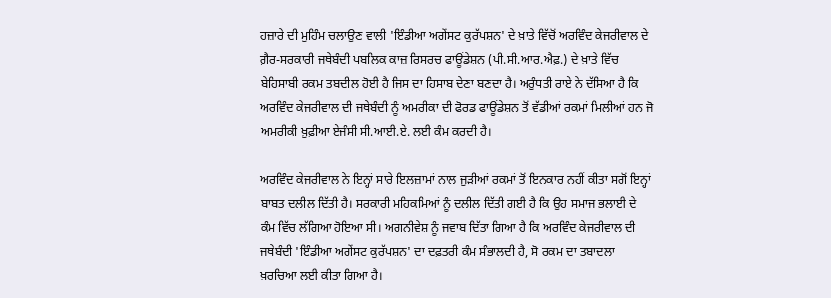ਹਜ਼ਾਰੇ ਦੀ ਮੁਹਿੰਮ ਚਲਾਉਣ ਵਾਲੀ 'ਇੰਡੀਆ ਅਗੇਂਸਟ ਕੁਰੱਪਸ਼ਨ' ਦੇ ਖ਼ਾਤੇ ਵਿੱਚੋਂ ਅਰਵਿੰਦ ਕੇਜਰੀਵਾਲ ਦੇ ਗ਼ੈਰ-ਸਰਕਾਰੀ ਜਥੇਬੰਦੀ ਪਬਲਿਕ ਕਾਜ਼ ਰਿਸਰਚ ਫਾਊਂਡੇਸ਼ਨ (ਪੀ.ਸੀ.ਆਰ.ਐਫ਼.) ਦੇ ਖ਼ਾਤੇ ਵਿੱਚ ਬੇਹਿਸਾਬੀ ਰਕਮ ਤਬਦੀਲ ਹੋਈ ਹੈ ਜਿਸ ਦਾ ਹਿਸਾਬ ਦੇਣਾ ਬਣਦਾ ਹੈ। ਅਰੁੰਧਤੀ ਰਾਏ ਨੇ ਦੱਸਿਆ ਹੈ ਕਿ ਅਰਵਿੰਦ ਕੇਜਰੀਵਾਲ ਦੀ ਜਥੇਬੰਦੀ ਨੂੰ ਅਮਰੀਕਾ ਦੀ ਫੋਰਡ ਫਾਊਂਡੇਸ਼ਨ ਤੋਂ ਵੱਡੀਆਂ ਰਕਮਾਂ ਮਿਲੀਆਂ ਹਨ ਜੋ ਅਮਰੀਕੀ ਖ਼ੁਫ਼ੀਆ ਏਜੰਸੀ ਸੀ.ਆਈ.ਏ. ਲਈ ਕੰਮ ਕਰਦੀ ਹੈ।

ਅਰਵਿੰਦ ਕੇਜਰੀਵਾਲ ਨੇ ਇਨ੍ਹਾਂ ਸਾਰੇ ਇਲਜ਼ਾਮਾਂ ਨਾਲ ਜੁੜੀਆਂ ਰਕਮਾਂ ਤੋਂ ਇਨਕਾਰ ਨਹੀਂ ਕੀਤਾ ਸਗੋਂ ਇਨ੍ਹਾਂ ਬਾਬਤ ਦਲੀਲ ਦਿੱਤੀ ਹੈ। ਸਰਕਾਰੀ ਮਹਿਕਮਿਆਂ ਨੂੰ ਦਲੀਲ ਦਿੱਤੀ ਗਈ ਹੈ ਕਿ ਉਹ ਸਮਾਜ ਭਲਾਈ ਦੇ ਕੰਮ ਵਿੱਚ ਲੱਗਿਆ ਹੋਇਆ ਸੀ। ਅਗਨੀਵੇਸ਼ ਨੂੰ ਜਵਾਬ ਦਿੱਤਾ ਗਿਆ ਹੈ ਕਿ ਅਰਵਿੰਦ ਕੇਜਰੀਵਾਲ ਦੀ ਜਥੇਬੰਦੀ 'ਇੰਡੀਆ ਅਗੇਂਸਟ ਕੁਰੱਪਸ਼ਨ' ਦਾ ਦਫ਼ਤਰੀ ਕੰਮ ਸੰਭਾਲਦੀ ਹੈ, ਸੋ ਰਕਮ ਦਾ ਤਬਾਦਲਾ ਖ਼ਰਚਿਆ ਲਈ ਕੀਤਾ ਗਿਆ ਹੈ।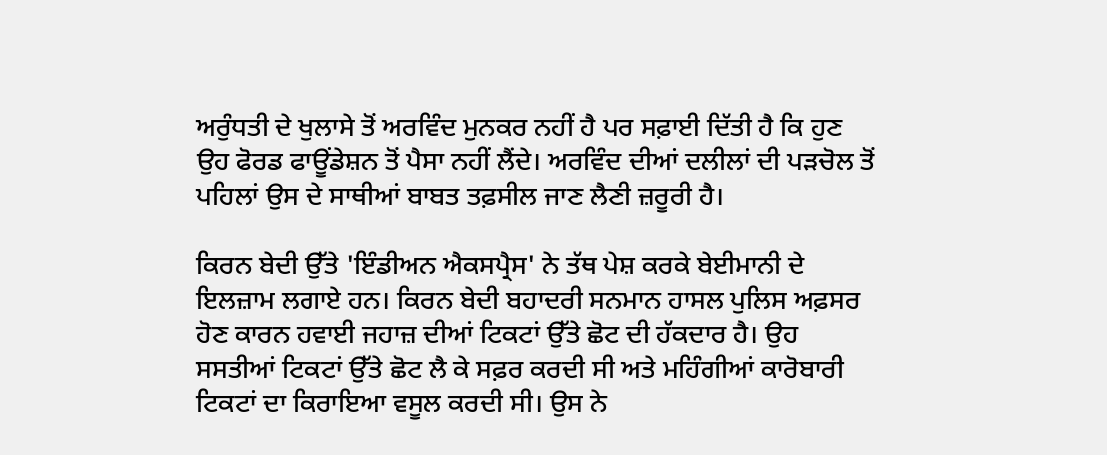ਅਰੁੰਧਤੀ ਦੇ ਖੁਲਾਸੇ ਤੋਂ ਅਰਵਿੰਦ ਮੁਨਕਰ ਨਹੀਂ ਹੈ ਪਰ ਸਫ਼ਾਈ ਦਿੱਤੀ ਹੈ ਕਿ ਹੁਣ ਉਹ ਫੋਰਡ ਫਾਊਂਡੇਸ਼ਨ ਤੋਂ ਪੈਸਾ ਨਹੀਂ ਲੈਂਦੇ। ਅਰਵਿੰਦ ਦੀਆਂ ਦਲੀਲਾਂ ਦੀ ਪੜਚੋਲ ਤੋਂ ਪਹਿਲਾਂ ਉਸ ਦੇ ਸਾਥੀਆਂ ਬਾਬਤ ਤਫ਼ਸੀਲ ਜਾਣ ਲੈਣੀ ਜ਼ਰੂਰੀ ਹੈ।

ਕਿਰਨ ਬੇਦੀ ਉੱਤੇ 'ਇੰਡੀਅਨ ਐਕਸਪ੍ਰੈਸ' ਨੇ ਤੱਥ ਪੇਸ਼ ਕਰਕੇ ਬੇਈਮਾਨੀ ਦੇ ਇਲਜ਼ਾਮ ਲਗਾਏ ਹਨ। ਕਿਰਨ ਬੇਦੀ ਬਹਾਦਰੀ ਸਨਮਾਨ ਹਾਸਲ ਪੁਲਿਸ ਅਫ਼ਸਰ ਹੋਣ ਕਾਰਨ ਹਵਾਈ ਜਹਾਜ਼ ਦੀਆਂ ਟਿਕਟਾਂ ਉੱਤੇ ਛੋਟ ਦੀ ਹੱਕਦਾਰ ਹੈ। ਉਹ ਸਸਤੀਆਂ ਟਿਕਟਾਂ ਉੱਤੇ ਛੋਟ ਲੈ ਕੇ ਸਫ਼ਰ ਕਰਦੀ ਸੀ ਅਤੇ ਮਹਿੰਗੀਆਂ ਕਾਰੋਬਾਰੀ ਟਿਕਟਾਂ ਦਾ ਕਿਰਾਇਆ ਵਸੂਲ ਕਰਦੀ ਸੀ। ਉਸ ਨੇ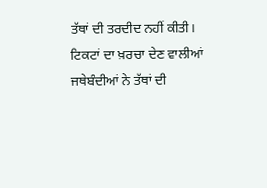ਤੱਥਾਂ ਦੀ ਤਰਦੀਦ ਨਹੀਂ ਕੀਤੀ। ਟਿਕਟਾਂ ਦਾ ਖ਼ਰਚਾ ਦੇਣ ਵਾਲੀਆਂ ਜਥੇਬੰਦੀਆਂ ਨੇ ਤੱਥਾਂ ਦੀ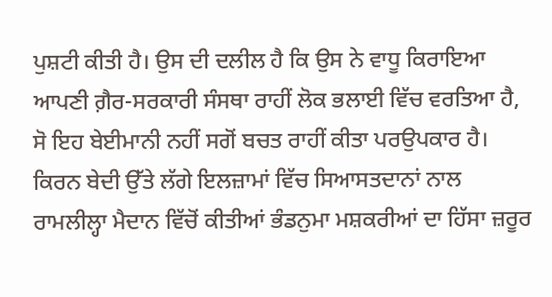ਪੁਸ਼ਟੀ ਕੀਤੀ ਹੈ। ਉਸ ਦੀ ਦਲੀਲ ਹੈ ਕਿ ਉਸ ਨੇ ਵਾਧੂ ਕਿਰਾਇਆ ਆਪਣੀ ਗ਼ੈਰ-ਸਰਕਾਰੀ ਸੰਸਥਾ ਰਾਹੀਂ ਲੋਕ ਭਲਾਈ ਵਿੱਚ ਵਰਤਿਆ ਹੈ, ਸੋ ਇਹ ਬੇਈਮਾਨੀ ਨਹੀਂ ਸਗੋਂ ਬਚਤ ਰਾਹੀਂ ਕੀਤਾ ਪਰਉਪਕਾਰ ਹੈ। ਕਿਰਨ ਬੇਦੀ ਉੱਤੇ ਲੱਗੇ ਇਲਜ਼ਾਮਾਂ ਵਿੱਚ ਸਿਆਸਤਦਾਨਾਂ ਨਾਲ ਰਾਮਲੀਲ੍ਹਾ ਮੈਦਾਨ ਵਿੱਚੋਂ ਕੀਤੀਆਂ ਭੰਡਨੁਮਾ ਮਸ਼ਕਰੀਆਂ ਦਾ ਹਿੱਸਾ ਜ਼ਰੂਰ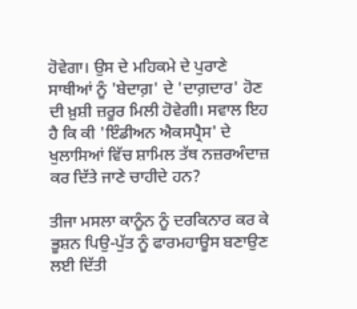ਹੋਵੇਗਾ। ਉਸ ਦੇ ਮਹਿਕਮੇ ਦੇ ਪੁਰਾਣੇ ਸਾਥੀਆਂ ਨੂੰ 'ਬੇਦਾਗ਼' ਦੇ 'ਦਾਗ਼ਦਾਰ' ਹੋਣ ਦੀ ਖ਼ੁਸ਼ੀ ਜ਼ਰੂਰ ਮਿਲੀ ਹੋਵੇਗੀ। ਸਵਾਲ ਇਹ ਹੈ ਕਿ ਕੀ 'ਇੰਡੀਅਨ ਐਕਸਪ੍ਰੈਸ' ਦੇ ਖੁਲਾਸਿਆਂ ਵਿੱਚ ਸ਼ਾਮਿਲ ਤੱਥ ਨਜ਼ਰਅੰਦਾਜ਼ ਕਰ ਦਿੱਤੇ ਜਾਣੇ ਚਾਹੀਦੇ ਹਨ?

ਤੀਜਾ ਮਸਲਾ ਕਾਨੂੰਨ ਨੂੰ ਦਰਕਿਨਾਰ ਕਰ ਕੇ ਭੂਸ਼ਨ ਪਿਉ-ਪੁੱਤ ਨੂੰ ਫਾਰਮਹਾਊਸ ਬਣਾਉਣ ਲਈ ਦਿੱਤੀ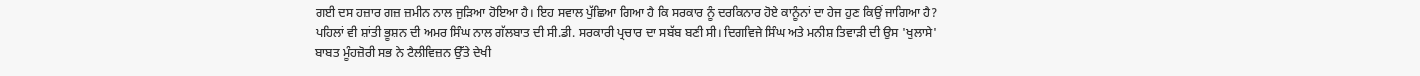ਗਈ ਦਸ ਹਜ਼ਾਰ ਗਜ਼ ਜ਼ਮੀਨ ਨਾਲ ਜੁੜਿਆ ਹੋਇਆ ਹੈ। ਇਹ ਸਵਾਲ ਪੁੱਛਿਆ ਗਿਆ ਹੈ ਕਿ ਸਰਕਾਰ ਨੂੰ ਦਰਕਿਨਾਰ ਹੋਏ ਕਾਨੂੰਨਾਂ ਦਾ ਹੇਜ ਹੁਣ ਕਿਉਂ ਜਾਗਿਆ ਹੈ? ਪਹਿਲਾਂ ਵੀ ਸ਼ਾਂਤੀ ਭੂਸ਼ਨ ਦੀ ਅਮਰ ਸਿੰਘ ਨਾਲ ਗੱਲਬਾਤ ਦੀ ਸੀ.ਡੀ. ਸਰਕਾਰੀ ਪ੍ਰਚਾਰ ਦਾ ਸਬੱਬ ਬਣੀ ਸੀ। ਦਿਗਵਿਜੇ ਸਿੰਘ ਅਤੇ ਮਨੀਸ਼ ਤਿਵਾੜੀ ਦੀ ਉਸ 'ਖੁਲਾਸੇ' ਬਾਬਤ ਮੂੰਹਜ਼ੋਰੀ ਸਭ ਨੇ ਟੈਲੀਵਿਜ਼ਨ ਉੱਤੇ ਦੇਖੀ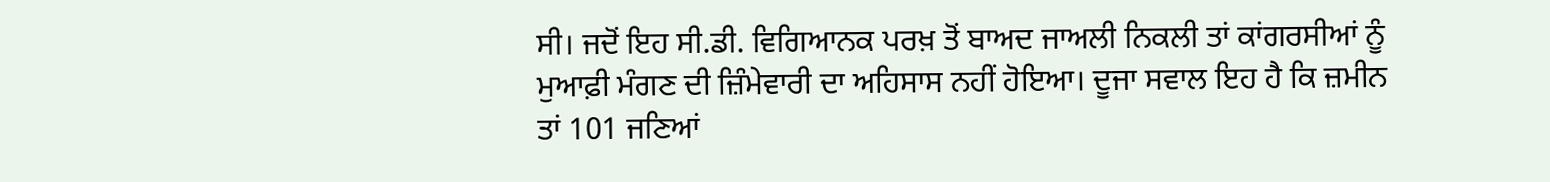ਸੀ। ਜਦੋਂ ਇਹ ਸੀ.ਡੀ. ਵਿਗਿਆਨਕ ਪਰਖ਼ ਤੋਂ ਬਾਅਦ ਜਾਅਲੀ ਨਿਕਲੀ ਤਾਂ ਕਾਂਗਰਸੀਆਂ ਨੂੰ ਮੁਆਫ਼ੀ ਮੰਗਣ ਦੀ ਜ਼ਿੰਮੇਵਾਰੀ ਦਾ ਅਹਿਸਾਸ ਨਹੀਂ ਹੋਇਆ। ਦੂਜਾ ਸਵਾਲ ਇਹ ਹੈ ਕਿ ਜ਼ਮੀਨ ਤਾਂ 101 ਜਣਿਆਂ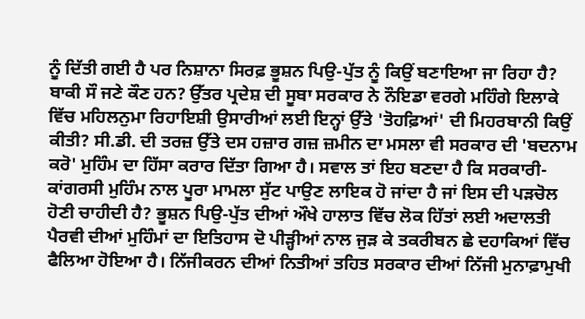ਨੂੰ ਦਿੱਤੀ ਗਈ ਹੈ ਪਰ ਨਿਸ਼ਾਨਾ ਸਿਰਫ਼ ਭੂਸ਼ਨ ਪਿਉ-ਪੁੱਤ ਨੂੰ ਕਿਉਂ ਬਣਾਇਆ ਜਾ ਰਿਹਾ ਹੈ? ਬਾਕੀ ਸੌ ਜਣੇ ਕੌਣ ਹਨ? ਉੱਤਰ ਪ੍ਰਦੇਸ਼ ਦੀ ਸੂਬਾ ਸਰਕਾਰ ਨੇ ਨੌਇਡਾ ਵਰਗੇ ਮਹਿੰਗੇ ਇਲਾਕੇ ਵਿੱਚ ਮਹਿਲਨੁਮਾ ਰਿਹਾਇਸ਼ੀ ਉਸਾਰੀਆਂ ਲਈ ਇਨ੍ਹਾਂ ਉੱਤੇ 'ਤੋਹਫ਼ਿਆਂ' ਦੀ ਮਿਹਰਬਾਨੀ ਕਿਉਂ ਕੀਤੀ? ਸੀ.ਡੀ. ਦੀ ਤਰਜ਼ ਉੱਤੇ ਦਸ ਹਜ਼ਾਰ ਗਜ਼ ਜ਼ਮੀਨ ਦਾ ਮਸਲਾ ਵੀ ਸਰਕਾਰ ਦੀ 'ਬਦਨਾਮ ਕਰੋ' ਮੁਹਿੰਮ ਦਾ ਹਿੱਸਾ ਕਰਾਰ ਦਿੱਤਾ ਗਿਆ ਹੈ। ਸਵਾਲ ਤਾਂ ਇਹ ਬਣਦਾ ਹੈ ਕਿ ਸਰਕਾਰੀ-ਕਾਂਗਰਸੀ ਮੁਹਿੰਮ ਨਾਲ ਪੂਰਾ ਮਾਮਲਾ ਸੁੱਟ ਪਾਉਣ ਲਾਇਕ ਹੋ ਜਾਂਦਾ ਹੈ ਜਾਂ ਇਸ ਦੀ ਪੜਚੋਲ ਹੋਣੀ ਚਾਹੀਦੀ ਹੈ? ਭੂਸ਼ਨ ਪਿਉ-ਪੁੱਤ ਦੀਆਂ ਔਖੇ ਹਾਲਾਤ ਵਿੱਚ ਲੋਕ ਹਿੱਤਾਂ ਲਈ ਅਦਾਲਤੀ ਪੈਰਵੀ ਦੀਆਂ ਮੁਹਿੰਮਾਂ ਦਾ ਇਤਿਹਾਸ ਦੋ ਪੀੜ੍ਹੀਆਂ ਨਾਲ ਜੁੜ ਕੇ ਤਕਰੀਬਨ ਛੇ ਦਹਾਕਿਆਂ ਵਿੱਚ ਫੈਲਿਆ ਹੋਇਆ ਹੈ। ਨਿੱਜੀਕਰਨ ਦੀਆਂ ਨਿਤੀਆਂ ਤਹਿਤ ਸਰਕਾਰ ਦੀਆਂ ਨਿੱਜੀ ਮੁਨਾਫ਼ਾਮੁਖੀ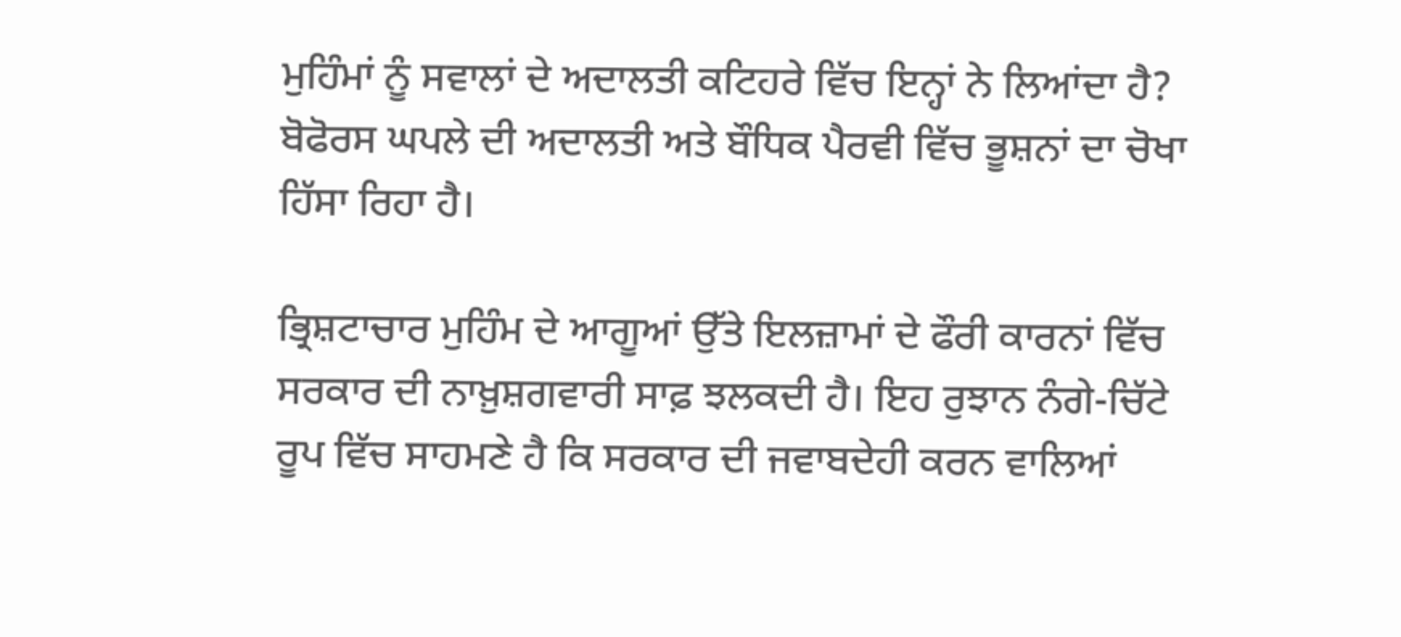ਮੁਹਿੰਮਾਂ ਨੂੰ ਸਵਾਲਾਂ ਦੇ ਅਦਾਲਤੀ ਕਟਿਹਰੇ ਵਿੱਚ ਇਨ੍ਹਾਂ ਨੇ ਲਿਆਂਦਾ ਹੈ? ਬੋਫੋਰਸ ਘਪਲੇ ਦੀ ਅਦਾਲਤੀ ਅਤੇ ਬੌਧਿਕ ਪੈਰਵੀ ਵਿੱਚ ਭੂਸ਼ਨਾਂ ਦਾ ਚੋਖਾ ਹਿੱਸਾ ਰਿਹਾ ਹੈ।

ਭ੍ਰਿਸ਼ਟਾਚਾਰ ਮੁਹਿੰਮ ਦੇ ਆਗੂਆਂ ਉੱਤੇ ਇਲਜ਼ਾਮਾਂ ਦੇ ਫੌਰੀ ਕਾਰਨਾਂ ਵਿੱਚ ਸਰਕਾਰ ਦੀ ਨਾਖ਼ੁਸ਼ਗਵਾਰੀ ਸਾਫ਼ ਝਲਕਦੀ ਹੈ। ਇਹ ਰੁਝਾਨ ਨੰਗੇ-ਚਿੱਟੇ ਰੂਪ ਵਿੱਚ ਸਾਹਮਣੇ ਹੈ ਕਿ ਸਰਕਾਰ ਦੀ ਜਵਾਬਦੇਹੀ ਕਰਨ ਵਾਲਿਆਂ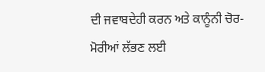ਦੀ ਜਵਾਬਦੇਹੀ ਕਰਨ ਅਤੇ ਕਾਨੂੰਨੀ ਚੋਰ-ਮੋਰੀਆਂ ਲੱਭਣ ਲਈ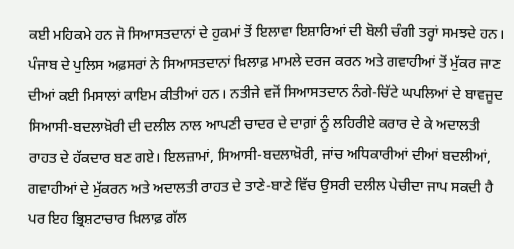ਕਈ ਮਹਿਕਮੇ ਹਨ ਜੋ ਸਿਆਸਤਦਾਨਾਂ ਦੇ ਹੁਕਮਾਂ ਤੋਂ ਇਲਾਵਾ ਇਸ਼ਾਰਿਆਂ ਦੀ ਬੋਲੀ ਚੰਗੀ ਤਰ੍ਹਾਂ ਸਮਝਦੇ ਹਨ। ਪੰਜਾਬ ਦੇ ਪੁਲਿਸ ਅਫ਼ਸਰਾਂ ਨੇ ਸਿਆਸਤਦਾਨਾਂ ਖ਼ਿਲਾਫ਼ ਮਾਮਲੇ ਦਰਜ ਕਰਨ ਅਤੇ ਗਵਾਹੀਆਂ ਤੋਂ ਮੁੱਕਰ ਜਾਣ ਦੀਆਂ ਕਈ ਮਿਸਾਲਾਂ ਕਾਇਮ ਕੀਤੀਆਂ ਹਨ। ਨਤੀਜੇ ਵਜੋਂ ਸਿਆਸਤਦਾਨ ਨੰਗੇ-ਚਿੱਟੇ ਘਪਲਿਆਂ ਦੇ ਬਾਵਜੂਦ ਸਿਆਸੀ-ਬਦਲਾਖ਼ੋਰੀ ਦੀ ਦਲੀਲ ਨਾਲ ਆਪਣੀ ਚਾਦਰ ਦੇ ਦਾਗ਼ਾਂ ਨੂੰ ਲਹਿਰੀਏ ਕਰਾਰ ਦੇ ਕੇ ਅਦਾਲਤੀ ਰਾਹਤ ਦੇ ਹੱਕਦਾਰ ਬਣ ਗਏ। ਇਲਜ਼ਾਮਾਂ, ਸਿਆਸੀ-ਬਦਲਾਖ਼ੋਰੀ, ਜਾਂਚ ਅਧਿਕਾਰੀਆਂ ਦੀਆਂ ਬਦਲੀਆਂ, ਗਵਾਹੀਆਂ ਦੇ ਮੁੱਕਰਨ ਅਤੇ ਅਦਾਲਤੀ ਰਾਹਤ ਦੇ ਤਾਣੇ-ਬਾਣੇ ਵਿੱਚ ਉਸਰੀ ਦਲੀਲ ਪੇਚੀਦਾ ਜਾਪ ਸਕਦੀ ਹੈ ਪਰ ਇਹ ਭ੍ਰਿਸ਼ਟਾਚਾਰ ਖ਼ਿਲਾਫ਼ ਗੱਲ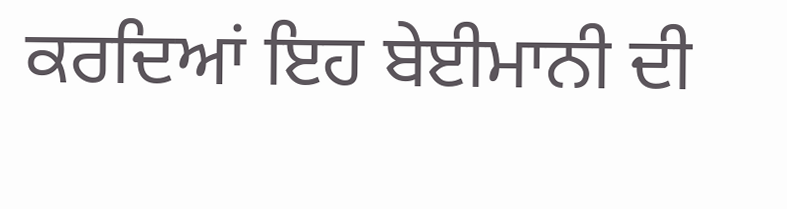ਕਰਦਿਆਂ ਇਹ ਬੇਈਮਾਨੀ ਦੀ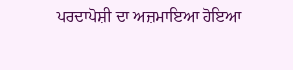ਪਰਦਾਪੋਸ਼ੀ ਦਾ ਅਜ਼ਮਾਇਆ ਹੋਇਆ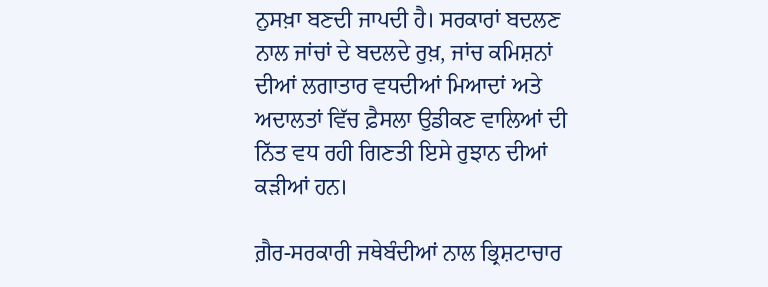ਨੁਸਖ਼ਾ ਬਣਦੀ ਜਾਪਦੀ ਹੈ। ਸਰਕਾਰਾਂ ਬਦਲਣ ਨਾਲ ਜਾਂਚਾਂ ਦੇ ਬਦਲਦੇ ਰੁਖ਼, ਜਾਂਚ ਕਮਿਸ਼ਨਾਂ ਦੀਆਂ ਲਗਾਤਾਰ ਵਧਦੀਆਂ ਮਿਆਦਾਂ ਅਤੇ ਅਦਾਲਤਾਂ ਵਿੱਚ ਫ਼ੈਸਲਾ ਉਡੀਕਣ ਵਾਲਿਆਂ ਦੀ ਨਿੱਤ ਵਧ ਰਹੀ ਗਿਣਤੀ ਇਸੇ ਰੁਝਾਨ ਦੀਆਂ ਕੜੀਆਂ ਹਨ।

ਗ਼ੈਰ-ਸਰਕਾਰੀ ਜਥੇਬੰਦੀਆਂ ਨਾਲ ਭ੍ਰਿਸ਼ਟਾਚਾਰ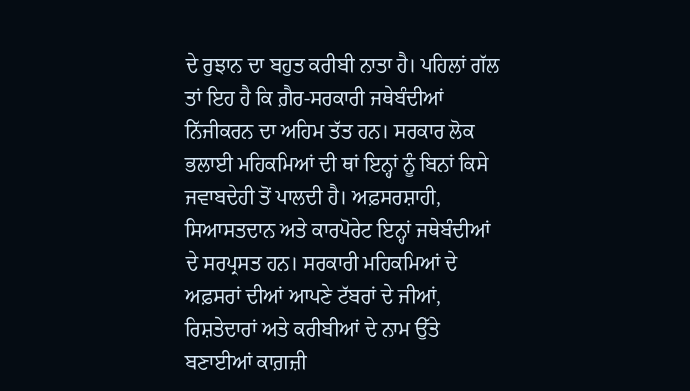ਦੇ ਰੁਝਾਨ ਦਾ ਬਹੁਤ ਕਰੀਬੀ ਨਾਤਾ ਹੈ। ਪਹਿਲਾਂ ਗੱਲ ਤਾਂ ਇਹ ਹੈ ਕਿ ਗ਼ੈਰ-ਸਰਕਾਰੀ ਜਥੇਬੰਦੀਆਂ ਨਿੱਜੀਕਰਨ ਦਾ ਅਹਿਮ ਤੱਤ ਹਨ। ਸਰਕਾਰ ਲੋਕ ਭਲਾਈ ਮਹਿਕਮਿਆਂ ਦੀ ਥਾਂ ਇਨ੍ਹਾਂ ਨੂੰ ਬਿਨਾਂ ਕਿਸੇ ਜਵਾਬਦੇਹੀ ਤੋਂ ਪਾਲਦੀ ਹੈ। ਅਫ਼ਸਰਸ਼ਾਹੀ, ਸਿਆਸਤਦਾਨ ਅਤੇ ਕਾਰਪੋਰੇਟ ਇਨ੍ਹਾਂ ਜਥੇਬੰਦੀਆਂ ਦੇ ਸਰਪ੍ਰਸਤ ਹਨ। ਸਰਕਾਰੀ ਮਹਿਕਮਿਆਂ ਦੇ ਅਫ਼ਸਰਾਂ ਦੀਆਂ ਆਪਣੇ ਟੱਬਰਾਂ ਦੇ ਜੀਆਂ, ਰਿਸ਼ਤੇਦਾਰਾਂ ਅਤੇ ਕਰੀਬੀਆਂ ਦੇ ਨਾਮ ਉੱਤੇ ਬਣਾਈਆਂ ਕਾਗ਼ਜ਼ੀ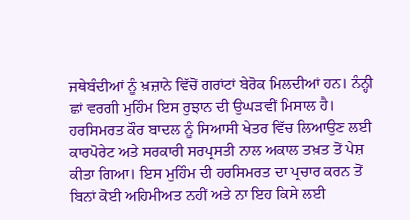ਜਥੇਬੰਦੀਆਂ ਨੂੰ ਖ਼ਜ਼ਾਨੇ ਵਿੱਚੋਂ ਗਰਾਂਟਾਂ ਬੇਰੋਕ ਮਿਲਦੀਆਂ ਹਨ। ਨੰਨ੍ਹੀ ਛਾਂ ਵਰਗੀ ਮੁਹਿੰਮ ਇਸ ਰੁਝਾਨ ਦੀ ਉਘੜਵੀਂ ਮਿਸਾਲ ਹੈ। ਹਰਸਿਮਰਤ ਕੌਰ ਬਾਦਲ ਨੂੰ ਸਿਆਸੀ ਖੇਤਰ ਵਿੱਚ ਲਿਆਉਣ ਲਈ ਕਾਰਪੋਰੇਟ ਅਤੇ ਸਰਕਾਰੀ ਸਰਪ੍ਰਸਤੀ ਨਾਲ ਅਕਾਲ ਤਖ਼ਤ ਤੋਂ ਪੇਸ਼ ਕੀਤਾ ਗਿਆ। ਇਸ ਮੁਹਿੰਮ ਦੀ ਹਰਸਿਮਰਤ ਦਾ ਪ੍ਰਚਾਰ ਕਰਨ ਤੋਂ ਬਿਨਾਂ ਕੋਈ ਅਹਿਮੀਅਤ ਨਹੀਂ ਅਤੇ ਨਾ ਇਹ ਕਿਸੇ ਲਈ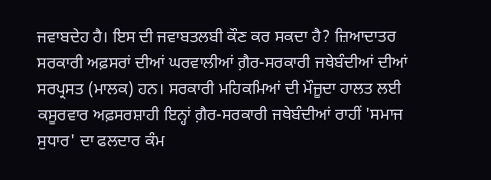ਜਵਾਬਦੇਹ ਹੈ। ਇਸ ਦੀ ਜਵਾਬਤਲਬੀ ਕੌਣ ਕਰ ਸਕਦਾ ਹੈ? ਜ਼ਿਆਦਾਤਰ ਸਰਕਾਰੀ ਅਫ਼ਸਰਾਂ ਦੀਆਂ ਘਰਵਾਲੀਆਂ ਗ਼ੈਰ-ਸਰਕਾਰੀ ਜਥੇਬੰਦੀਆਂ ਦੀਆਂ ਸਰਪ੍ਰਸਤ (ਮਾਲਕ) ਹਨ। ਸਰਕਾਰੀ ਮਹਿਕਮਿਆਂ ਦੀ ਮੌਜੂਦਾ ਹਾਲਤ ਲਈ ਕਸੂਰਵਾਰ ਅਫ਼ਸਰਸ਼ਾਹੀ ਇਨ੍ਹਾਂ ਗ਼ੈਰ-ਸਰਕਾਰੀ ਜਥੇਬੰਦੀਆਂ ਰਾਹੀਂ 'ਸਮਾਜ ਸੁਧਾਰ' ਦਾ ਫਲਦਾਰ ਕੰਮ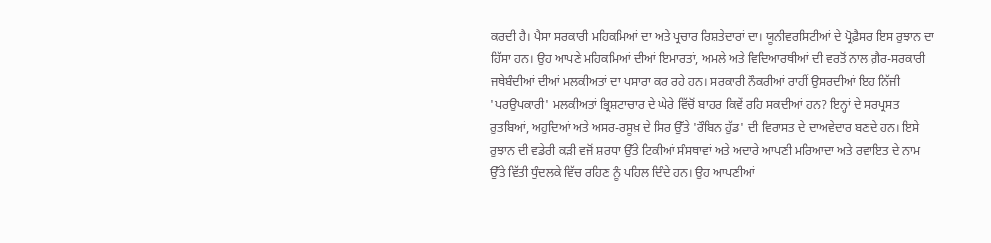ਕਰਦੀ ਹੈ। ਪੈਸਾ ਸਰਕਾਰੀ ਮਹਿਕਮਿਆਂ ਦਾ ਅਤੇ ਪ੍ਰਚਾਰ ਰਿਸ਼ਤੇਦਾਰਾਂ ਦਾ। ਯੂਨੀਵਰਸਿਟੀਆਂ ਦੇ ਪ੍ਰੋਫ਼ੈਸਰ ਇਸ ਰੁਝਾਨ ਦਾ ਹਿੱਸਾ ਹਨ। ਉਹ ਆਪਣੇ ਮਹਿਕਮਿਆਂ ਦੀਆਂ ਇਮਾਰਤਾਂ, ਅਮਲੇ ਅਤੇ ਵਿਦਿਆਰਥੀਆਂ ਦੀ ਵਰਤੋਂ ਨਾਲ ਗ਼ੈਰ-ਸਰਕਾਰੀ ਜਥੇਬੰਦੀਆਂ ਦੀਆਂ ਮਲਕੀਅਤਾਂ ਦਾ ਪਸਾਰਾ ਕਰ ਰਹੇ ਹਨ। ਸਰਕਾਰੀ ਨੌਕਰੀਆਂ ਰਾਹੀਂ ਉਸਰਦੀਆਂ ਇਹ ਨਿੱਜੀ 'ਪਰਉਪਕਾਰੀ' ਮਲਕੀਅਤਾਂ ਭ੍ਰਿਸ਼ਟਾਚਾਰ ਦੇ ਘੇਰੇ ਵਿੱਚੋਂ ਬਾਹਰ ਕਿਵੇਂ ਰਹਿ ਸਕਦੀਆਂ ਹਨ? ਇਨ੍ਹਾਂ ਦੇ ਸਰਪ੍ਰਸਤ ਰੁਤਬਿਆਂ, ਅਹੁਦਿਆਂ ਅਤੇ ਅਸਰ-ਰਸੂਖ਼ ਦੇ ਸਿਰ ਉੱਤੇ 'ਰੌਬਿਨ ਹੁੱਡ' ਦੀ ਵਿਰਾਸਤ ਦੇ ਦਾਅਵੇਦਾਰ ਬਣਦੇ ਹਨ। ਇਸੇ ਰੁਝਾਨ ਦੀ ਵਡੇਰੀ ਕੜੀ ਵਜੋਂ ਸ਼ਰਧਾ ਉੱਤੇ ਟਿਕੀਆਂ ਸੰਸਥਾਵਾਂ ਅਤੇ ਅਦਾਰੇ ਆਪਣੀ ਮਰਿਆਦਾ ਅਤੇ ਰਵਾਇਤ ਦੇ ਨਾਮ ਉੱਤੇ ਵਿੱਤੀ ਧੁੰਦਲਕੇ ਵਿੱਚ ਰਹਿਣ ਨੂੰ ਪਹਿਲ ਦਿੰਦੇ ਹਨ। ਉਹ ਆਪਣੀਆਂ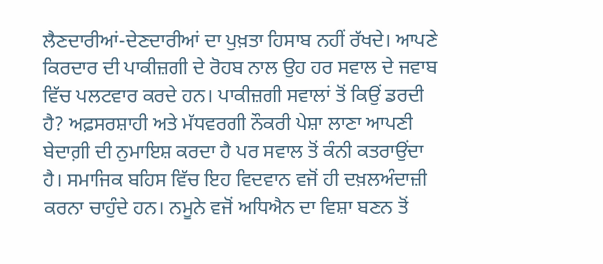ਲੈਣਦਾਰੀਆਂ-ਦੇਣਦਾਰੀਆਂ ਦਾ ਪੁਖ਼ਤਾ ਹਿਸਾਬ ਨਹੀਂ ਰੱਖਦੇ। ਆਪਣੇ ਕਿਰਦਾਰ ਦੀ ਪਾਕੀਜ਼ਗੀ ਦੇ ਰੋਹਬ ਨਾਲ ਉਹ ਹਰ ਸਵਾਲ ਦੇ ਜਵਾਬ ਵਿੱਚ ਪਲਟਵਾਰ ਕਰਦੇ ਹਨ। ਪਾਕੀਜ਼ਗੀ ਸਵਾਲਾਂ ਤੋਂ ਕਿਉਂ ਡਰਦੀ ਹੈ? ਅਫ਼ਸਰਸ਼ਾਹੀ ਅਤੇ ਮੱਧਵਰਗੀ ਨੌਕਰੀ ਪੇਸ਼ਾ ਲਾਣਾ ਆਪਣੀ ਬੇਦਾਗ਼ੀ ਦੀ ਨੁਮਾਇਸ਼ ਕਰਦਾ ਹੈ ਪਰ ਸਵਾਲ ਤੋਂ ਕੰਨੀ ਕਤਰਾਉਂਦਾ ਹੈ। ਸਮਾਜਿਕ ਬਹਿਸ ਵਿੱਚ ਇਹ ਵਿਦਵਾਨ ਵਜੋਂ ਹੀ ਦਖ਼ਲਅੰਦਾਜ਼ੀ ਕਰਨਾ ਚਾਹੁੰਦੇ ਹਨ। ਨਮੂਨੇ ਵਜੋਂ ਅਧਿਐਨ ਦਾ ਵਿਸ਼ਾ ਬਣਨ ਤੋਂ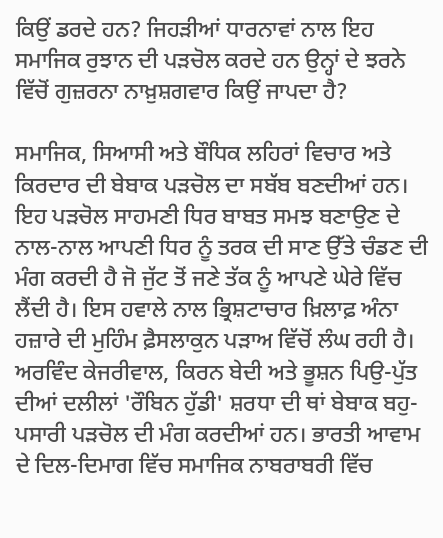ਕਿਉਂ ਡਰਦੇ ਹਨ? ਜਿਹੜੀਆਂ ਧਾਰਨਾਵਾਂ ਨਾਲ ਇਹ ਸਮਾਜਿਕ ਰੁਝਾਨ ਦੀ ਪੜਚੋਲ ਕਰਦੇ ਹਨ ਉਨ੍ਹਾਂ ਦੇ ਝਰਨੇ ਵਿੱਚੋਂ ਗੁਜ਼ਰਨਾ ਨਾਖ਼ੁਸ਼ਗਵਾਰ ਕਿਉਂ ਜਾਪਦਾ ਹੈ?

ਸਮਾਜਿਕ, ਸਿਆਸੀ ਅਤੇ ਬੌਧਿਕ ਲਹਿਰਾਂ ਵਿਚਾਰ ਅਤੇ ਕਿਰਦਾਰ ਦੀ ਬੇਬਾਕ ਪੜਚੋਲ ਦਾ ਸਬੱਬ ਬਣਦੀਆਂ ਹਨ। ਇਹ ਪੜਚੋਲ ਸਾਹਮਣੀ ਧਿਰ ਬਾਬਤ ਸਮਝ ਬਣਾਉਣ ਦੇ ਨਾਲ-ਨਾਲ ਆਪਣੀ ਧਿਰ ਨੂੰ ਤਰਕ ਦੀ ਸਾਣ ਉੱਤੇ ਚੰਡਣ ਦੀ ਮੰਗ ਕਰਦੀ ਹੈ ਜੋ ਜੁੱਟ ਤੋਂ ਜਣੇ ਤੱਕ ਨੂੰ ਆਪਣੇ ਘੇਰੇ ਵਿੱਚ ਲੈਂਦੀ ਹੈ। ਇਸ ਹਵਾਲੇ ਨਾਲ ਭ੍ਰਿਸ਼ਟਾਚਾਰ ਖ਼ਿਲਾਫ਼ ਅੰਨਾ ਹਜ਼ਾਰੇ ਦੀ ਮੁਹਿੰਮ ਫ਼ੈਸਲਾਕੁਨ ਪੜਾਅ ਵਿੱਚੋਂ ਲੰਘ ਰਹੀ ਹੈ। ਅਰਵਿੰਦ ਕੇਜਰੀਵਾਲ, ਕਿਰਨ ਬੇਦੀ ਅਤੇ ਭੂਸ਼ਨ ਪਿਉ-ਪੁੱਤ ਦੀਆਂ ਦਲੀਲਾਂ 'ਰੌਬਿਨ ਹੁੱਡੀ' ਸ਼ਰਧਾ ਦੀ ਥਾਂ ਬੇਬਾਕ ਬਹੁ-ਪਸਾਰੀ ਪੜਚੋਲ ਦੀ ਮੰਗ ਕਰਦੀਆਂ ਹਨ। ਭਾਰਤੀ ਆਵਾਮ ਦੇ ਦਿਲ-ਦਿਮਾਗ ਵਿੱਚ ਸਮਾਜਿਕ ਨਾਬਰਾਬਰੀ ਵਿੱਚ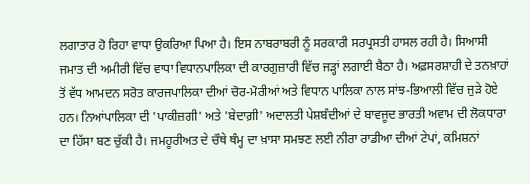ਲਗਾਤਾਰ ਹੋ ਰਿਹਾ ਵਾਧਾ ਉਕਰਿਆ ਪਿਆ ਹੈ। ਇਸ ਨਾਬਰਾਬਰੀ ਨੂੰ ਸਰਕਾਰੀ ਸਰਪ੍ਰਸਤੀ ਹਾਸਲ ਰਹੀ ਹੈ। ਸਿਆਸੀ ਜਮਾਤ ਦੀ ਅਮੀਰੀ ਵਿੱਚ ਵਾਧਾ ਵਿਧਾਨਪਾਲਿਕਾ ਦੀ ਕਾਰਗੁਜ਼ਾਰੀ ਵਿੱਚ ਜੜ੍ਹਾਂ ਲਗਾਈ ਬੈਠਾ ਹੈ। ਅਫ਼ਸਰਸ਼ਾਹੀ ਦੇ ਤਨਖ਼ਾਹਾਂ ਤੋਂ ਵੱਧ ਆਮਦਨ ਸਰੋਤ ਕਾਰਜਪਾਲਿਕਾ ਦੀਆਂ ਚੋਰ-ਮੋਰੀਆਂ ਅਤੇ ਵਿਧਾਨ ਪਾਲਿਕਾ ਨਾਲ ਸਾਂਝ-ਭਿਆਲੀ ਵਿੱਚ ਜੁੜੇ ਹੋਏ ਹਨ। ਨਿਆਂਪਾਲਿਕਾ ਦੀ 'ਪਾਕੀਜ਼ਗੀ' ਅਤੇ 'ਬੇਦਾਗ਼ੀ' ਅਦਾਲਤੀ ਪੇਸ਼ਬੰਦੀਆਂ ਦੇ ਬਾਵਜੂਦ ਭਾਰਤੀ ਅਵਾਮ ਦੀ ਲੋਕਧਾਰਾ ਦਾ ਹਿੱਸਾ ਬਣ ਚੁੱਕੀ ਹੈ। ਜਮਹੂਰੀਅਤ ਦੇ ਚੌਥੇ ਥੰਮ੍ਹ ਦਾ ਖ਼ਾਸਾ ਸਮਝਣ ਲਈ ਨੀਰਾ ਰਾਡੀਆ ਦੀਆਂ ਟੇਪਾਂ, ਕਮਿਸ਼ਨਾਂ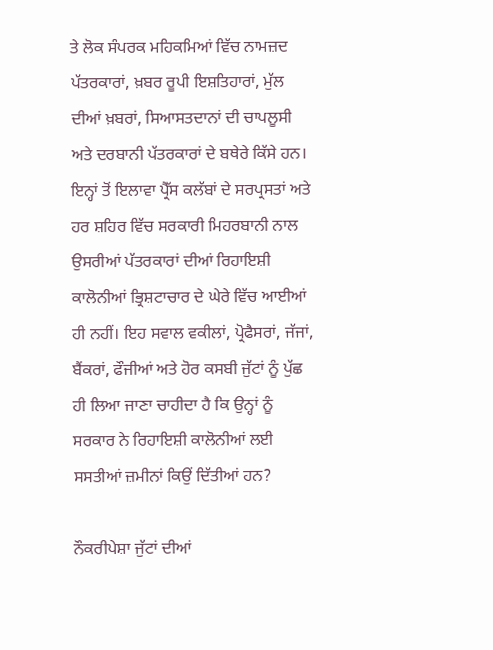ਤੇ ਲੋਕ ਸੰਪਰਕ ਮਹਿਕਮਿਆਂ ਵਿੱਚ ਨਾਮਜ਼ਦ ਪੱਤਰਕਾਰਾਂ, ਖ਼ਬਰ ਰੂਪੀ ਇਸ਼ਤਿਹਾਰਾਂ, ਮੁੱਲ ਦੀਆਂ ਖ਼ਬਰਾਂ, ਸਿਆਸਤਦਾਨਾਂ ਦੀ ਚਾਪਲੂਸੀ ਅਤੇ ਦਰਬਾਨੀ ਪੱਤਰਕਾਰਾਂ ਦੇ ਬਥੇਰੇ ਕਿੱਸੇ ਹਨ। ਇਨ੍ਹਾਂ ਤੋਂ ਇਲਾਵਾ ਪ੍ਰੈੱਸ ਕਲੱਬਾਂ ਦੇ ਸਰਪ੍ਰਸਤਾਂ ਅਤੇ ਹਰ ਸ਼ਹਿਰ ਵਿੱਚ ਸਰਕਾਰੀ ਮਿਹਰਬਾਨੀ ਨਾਲ ਉਸਰੀਆਂ ਪੱਤਰਕਾਰਾਂ ਦੀਆਂ ਰਿਹਾਇਸ਼ੀ ਕਾਲੋਨੀਆਂ ਭ੍ਰਿਸ਼ਟਾਚਾਰ ਦੇ ਘੇਰੇ ਵਿੱਚ ਆਈਆਂ ਹੀ ਨਹੀਂ। ਇਹ ਸਵਾਲ ਵਕੀਲਾਂ, ਪ੍ਰੋਫੈਸਰਾਂ, ਜੱਜਾਂ, ਬੈਂਕਰਾਂ, ਫੌਜੀਆਂ ਅਤੇ ਹੋਰ ਕਸਬੀ ਜੁੱਟਾਂ ਨੂੰ ਪੁੱਛ ਹੀ ਲਿਆ ਜਾਣਾ ਚਾਹੀਦਾ ਹੈ ਕਿ ਉਨ੍ਹਾਂ ਨੂੰ ਸਰਕਾਰ ਨੇ ਰਿਹਾਇਸ਼ੀ ਕਾਲੋਨੀਆਂ ਲਈ ਸਸਤੀਆਂ ਜ਼ਮੀਨਾਂ ਕਿਉਂ ਦਿੱਤੀਆਂ ਹਨ?

ਨੌਕਰੀਪੇਸ਼ਾ ਜੁੱਟਾਂ ਦੀਆਂ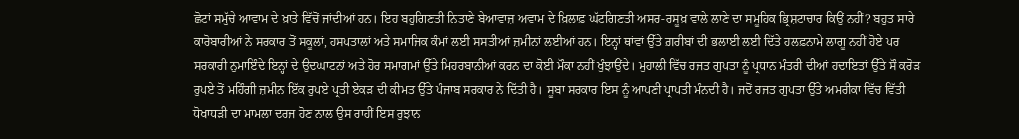ਛੋਟਾਂ ਸਮੁੱਚੇ ਆਵਾਮ ਦੇ ਖ਼ਾਤੇ ਵਿੱਚੋਂ ਜਾਂਦੀਆਂ ਹਨ। ਇਹ ਬਹੁਗਿਣਤੀ ਨਿਤਾਣੇ ਬੇਆਵਾਜ਼ ਅਵਾਮ ਦੇ ਖ਼ਿਲਾਫ਼ ਘੱਟਗਿਣਤੀ ਅਸਰ-ਰਸੂਖ਼ ਵਾਲੇ ਲਾਣੇ ਦਾ ਸਮੂਹਿਕ ਭ੍ਰਿਸ਼ਟਾਚਾਰ ਕਿਉਂ ਨਹੀਂ? ਬਹੁਤ ਸਾਰੇ ਕਾਰੋਬਾਰੀਆਂ ਨੇ ਸਰਕਾਰ ਤੋਂ ਸਕੂਲਾਂ, ਹਸਪਤਾਲਾਂ ਅਤੇ ਸਮਾਜਿਕ ਕੰਮਾਂ ਲਈ ਸਸਤੀਆਂ ਜ਼ਮੀਨਾਂ ਲਈਆਂ ਹਨ। ਇਨ੍ਹਾਂ ਥਾਂਵਾਂ ਉੱਤੇ ਗ਼ਰੀਬਾਂ ਦੀ ਭਲਾਈ ਲਈ ਦਿੱਤੇ ਹਲਫ਼ਨਾਮੇ ਲਾਗੂ ਨਹੀਂ ਹੋਏ ਪਰ ਸਰਕਾਰੀ ਨੁਮਾਇੰਦੇ ਇਨ੍ਹਾਂ ਦੇ ਉਦਘਾਟਨਾਂ ਅਤੇ ਹੋਰ ਸਮਾਗਮਾਂ ਉੱਤੇ ਮਿਹਰਬਾਨੀਆਂ ਕਰਨ ਦਾ ਕੋਈ ਮੌਕਾ ਨਹੀਂ ਖੁੰਝਾਉਂਦੇ। ਮੁਹਾਲੀ ਵਿੱਚ ਰਜਤ ਗੁਪਤਾ ਨੂੰ ਪ੍ਰਧਾਨ ਮੰਤਰੀ ਦੀਆਂ ਹਦਾਇਤਾਂ ਉੱਤੇ ਸੌ ਕਰੋੜ ਰੁਪਏ ਤੋਂ ਮਹਿੰਗੀ ਜ਼ਮੀਨ ਇੱਕ ਰੁਪਏ ਪ੍ਰਤੀ ਏਕੜ ਦੀ ਕੀਮਤ ਉੱਤੇ ਪੰਜਾਬ ਸਰਕਾਰ ਨੇ ਦਿੱਤੀ ਹੈ। ਸੂਬਾ ਸਰਕਾਰ ਇਸ ਨੂੰ ਆਪਣੀ ਪ੍ਰਾਪਤੀ ਮੰਨਦੀ ਹੈ। ਜਦੋਂ ਰਜਤ ਗੁਪਤਾ ਉੱਤੇ ਅਮਰੀਕਾ ਵਿੱਚ ਵਿੱਤੀ ਧੋਖਾਧੜੀ ਦਾ ਮਾਮਲਾ ਦਰਜ ਹੋਣ ਨਾਲ ਉਸ ਰਾਹੀਂ ਇਸ ਰੁਝਾਨ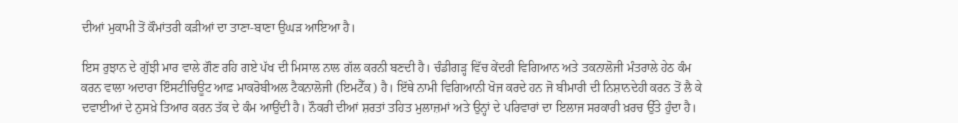ਦੀਆਂ ਮੁਕਾਮੀ ਤੋਂ ਕੌਮਾਂਤਰੀ ਕੜੀਆਂ ਦਾ ਤਾਣਾ-ਬਾਣਾ ਉਘੜ ਆਇਆ ਹੈ।

ਇਸ ਰੁਝਾਨ ਦੇ ਗੁੱਝੀ ਮਾਰ ਵਾਲੇ ਗੌਣ ਰਹਿ ਗਏ ਪੱਖ ਦੀ ਮਿਸਾਲ ਨਾਲ ਗੱਲ ਕਰਨੀ ਬਣਦੀ ਹੈ। ਚੰਡੀਗੜ੍ਹ ਵਿੱਚ ਕੇਂਦਰੀ ਵਿਗਿਆਨ ਅਤੇ ਤਕਨਾਲੋਜੀ ਮੰਤਰਾਲੇ ਹੇਠ ਕੰਮ ਕਰਨ ਵਾਲਾ ਅਦਾਰਾ ਇੰਸਟੀਚਿਊਟ ਆਫ਼ ਮਾਕਰੋਬੀਅਲ ਟੈਕਨਾਲੋਜੀ (ਇਮਟੈੱਕ) ਹੈ। ਇੱਥੇ ਨਾਮੀ ਵਿਗਿਆਨੀ ਖੋਜ ਕਰਦੇ ਹਨ ਜੋ ਬੀਮਾਰੀ ਦੀ ਨਿਸ਼ਾਨਦੇਹੀ ਕਰਨ ਤੋਂ ਲੈ ਕੇ ਦਵਾਈਆਂ ਦੇ ਨੁਸਖ਼ੇ ਤਿਆਰ ਕਰਨ ਤੱਕ ਦੇ ਕੰਮ ਆਉਂਦੀ ਹੈ। ਨੌਕਰੀ ਦੀਆਂ ਸ਼ਰਤਾਂ ਤਹਿਤ ਮੁਲਾਜ਼ਮਾਂ ਅਤੇ ਉਨ੍ਹਾਂ ਦੇ ਪਰਿਵਾਰਾਂ ਦਾ ਇਲਾਜ ਸਰਕਾਰੀ ਖ਼ਰਚ ਉੱਤੇ ਹੁੰਦਾ ਹੈ।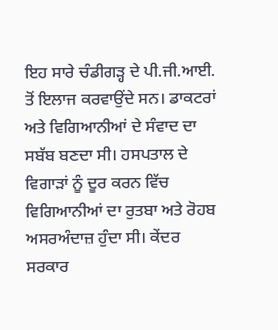ਇਹ ਸਾਰੇ ਚੰਡੀਗੜ੍ਹ ਦੇ ਪੀ.ਜੀ.ਆਈ. ਤੋਂ ਇਲਾਜ ਕਰਵਾਉਂਦੇ ਸਨ। ਡਾਕਟਰਾਂ ਅਤੇ ਵਿਗਿਆਨੀਆਂ ਦੇ ਸੰਵਾਦ ਦਾ ਸਬੱਬ ਬਣਦਾ ਸੀ। ਹਸਪਤਾਲ ਦੇ ਵਿਗਾੜਾਂ ਨੂੰ ਦੂਰ ਕਰਨ ਵਿੱਚ ਵਿਗਿਆਨੀਆਂ ਦਾ ਰੁਤਬਾ ਅਤੇ ਰੋਹਬ ਅਸਰਅੰਦਾਜ਼ ਹੁੰਦਾ ਸੀ। ਕੇਂਦਰ ਸਰਕਾਰ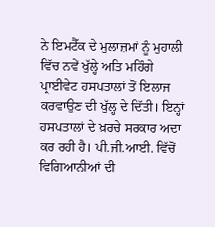ਨੇ ਇਮਟੈੱਕ ਦੇ ਮੁਲਾਜ਼ਮਾਂ ਨੂੰ ਮੁਹਾਲੀ ਵਿੱਚ ਨਵੇਂ ਖੁੱਲ੍ਹੇ ਅਤਿ ਮਹਿੰਗੇ ਪ੍ਰਾਈਵੇਟ ਹਸਪਤਾਲਾਂ ਤੋਂ ਇਲਾਜ ਕਰਵਾਉਣ ਦੀ ਖੁੱਲ੍ਹ ਦੇ ਦਿੱਤੀ। ਇਨ੍ਹਾਂ ਹਸਪਤਾਲਾਂ ਦੇ ਖ਼ਰਚੇ ਸਰਕਾਰ ਅਦਾ ਕਰ ਰਹੀ ਹੈ। ਪੀ.ਜੀ.ਆਈ. ਵਿੱਚੋਂ ਵਿਗਿਆਨੀਆਂ ਦੀ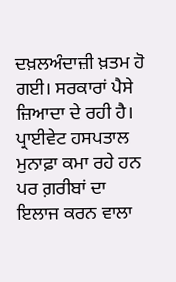ਦਖ਼ਲਅੰਦਾਜ਼ੀ ਖ਼ਤਮ ਹੋ ਗਈ। ਸਰਕਾਰਾਂ ਪੈਸੇ ਜ਼ਿਆਦਾ ਦੇ ਰਹੀ ਹੈ। ਪ੍ਰਾਈਵੇਟ ਹਸਪਤਾਲ ਮੁਨਾਫ਼ਾ ਕਮਾ ਰਹੇ ਹਨ ਪਰ ਗ਼ਰੀਬਾਂ ਦਾ ਇਲਾਜ ਕਰਨ ਵਾਲਾ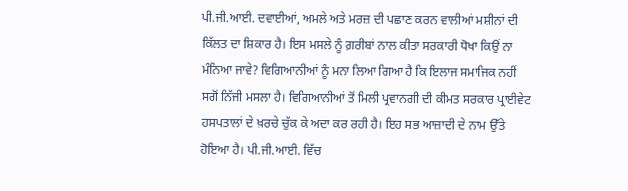ਪੀ.ਜੀ.ਆਈ. ਦਵਾਈਆਂ, ਅਮਲੇ ਅਤੇ ਮਰਜ਼ ਦੀ ਪਛਾਣ ਕਰਨ ਵਾਲੀਆਂ ਮਸ਼ੀਨਾਂ ਦੀ ਕਿੱਲਤ ਦਾ ਸ਼ਿਕਾਰ ਹੈ। ਇਸ ਮਸਲੇ ਨੂੰ ਗ਼ਰੀਬਾਂ ਨਾਲ ਕੀਤਾ ਸਰਕਾਰੀ ਧੋਖਾ ਕਿਉਂ ਨਾ ਮੰਨਿਆ ਜਾਵੇ? ਵਿਗਿਆਨੀਆਂ ਨੂੰ ਮਨਾ ਲਿਆ ਗਿਆ ਹੈ ਕਿ ਇਲਾਜ ਸਮਾਜਿਕ ਨਹੀਂ ਸਗੋਂ ਨਿੱਜੀ ਮਸਲਾ ਹੈ। ਵਿਗਿਆਨੀਆਂ ਤੋਂ ਮਿਲੀ ਪ੍ਰਵਾਨਗੀ ਦੀ ਕੀਮਤ ਸਰਕਾਰ ਪ੍ਰਾਈਵੇਟ ਹਸਪਤਾਲਾਂ ਦੇ ਖ਼ਰਚੇ ਚੁੱਕ ਕੇ ਅਦਾ ਕਰ ਰਹੀ ਹੈ। ਇਹ ਸਭ ਆਜ਼ਾਦੀ ਦੇ ਨਾਮ ਉੱਤੇ ਹੋਇਆ ਹੈ। ਪੀ.ਜੀ.ਆਈ. ਵਿੱਚ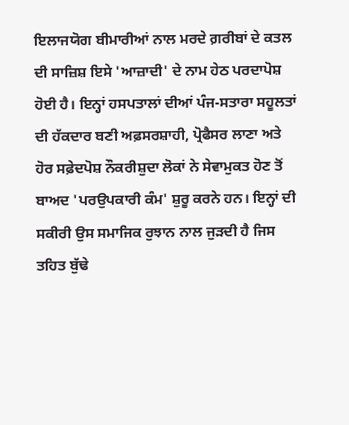ਇਲਾਜਯੋਗ ਬੀਮਾਰੀਆਂ ਨਾਲ ਮਰਦੇ ਗ਼ਰੀਬਾਂ ਦੇ ਕਤਲ ਦੀ ਸਾਜ਼ਿਸ਼ ਇਸੇ 'ਆਜ਼ਾਦੀ' ਦੇ ਨਾਮ ਹੇਠ ਪਰਦਾਪੋਸ਼ ਹੋਈ ਹੈ। ਇਨ੍ਹਾਂ ਹਸਪਤਾਲਾਂ ਦੀਆਂ ਪੰਜ-ਸਤਾਰਾ ਸਹੂਲਤਾਂ ਦੀ ਹੱਕਦਾਰ ਬਣੀ ਅਫ਼ਸਰਸ਼ਾਹੀ, ਪ੍ਰੋਫੈਸਰ ਲਾਣਾ ਅਤੇ ਹੋਰ ਸਫ਼ੇਦਪੋਸ਼ ਨੌਕਰੀਸ਼ੁਦਾ ਲੋਕਾਂ ਨੇ ਸੇਵਾਮੁਕਤ ਹੋਣ ਤੋਂ ਬਾਅਦ 'ਪਰਉਪਕਾਰੀ ਕੰਮ' ਸ਼ੁਰੂ ਕਰਨੇ ਹਨ। ਇਨ੍ਹਾਂ ਦੀ ਸਕੀਰੀ ਉਸ ਸਮਾਜਿਕ ਰੁਝਾਨ ਨਾਲ ਜੁੜਦੀ ਹੈ ਜਿਸ ਤਹਿਤ ਬੁੱਢੇ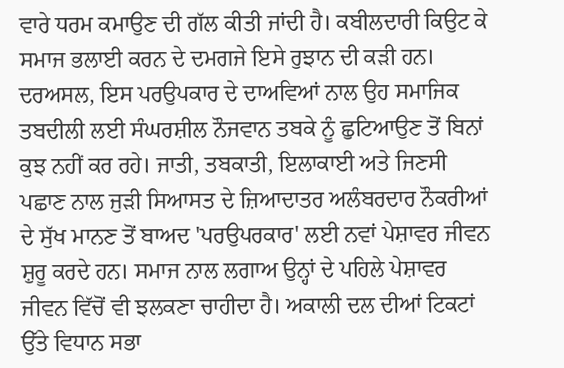ਵਾਰੇ ਧਰਮ ਕਮਾਉਣ ਦੀ ਗੱਲ ਕੀਤੀ ਜਾਂਦੀ ਹੈ। ਕਬੀਲਦਾਰੀ ਕਿਉਟ ਕੇ ਸਮਾਜ ਭਲਾਈ ਕਰਨ ਦੇ ਦਮਗਜੇ ਇਸੇ ਰੁਝਾਨ ਦੀ ਕੜੀ ਹਨ। ਦਰਅਸਲ, ਇਸ ਪਰਉਪਕਾਰ ਦੇ ਦਾਅਵਿਆਂ ਨਾਲ ਉਹ ਸਮਾਜਿਕ ਤਬਦੀਲੀ ਲਈ ਸੰਘਰਸ਼ੀਲ ਨੌਜਵਾਨ ਤਬਕੇ ਨੂੰ ਛੁਟਿਆਉਣ ਤੋਂ ਬਿਨਾਂ ਕੁਝ ਨਹੀਂ ਕਰ ਰਹੇ। ਜਾਤੀ, ਤਬਕਾਤੀ, ਇਲਾਕਾਈ ਅਤੇ ਜਿਣਸੀ ਪਛਾਣ ਨਾਲ ਜੁੜੀ ਸਿਆਸਤ ਦੇ ਜ਼ਿਆਦਾਤਰ ਅਲੰਬਰਦਾਰ ਨੌਕਰੀਆਂ ਦੇ ਸੁੱਖ ਮਾਨਣ ਤੋਂ ਬਾਅਦ 'ਪਰਉਪਰਕਾਰ' ਲਈ ਨਵਾਂ ਪੇਸ਼ਾਵਰ ਜੀਵਨ ਸ਼ੁਰੂ ਕਰਦੇ ਹਨ। ਸਮਾਜ ਨਾਲ ਲਗਾਅ ਉਨ੍ਹਾਂ ਦੇ ਪਹਿਲੇ ਪੇਸ਼ਾਵਰ ਜੀਵਨ ਵਿੱਚੋਂ ਵੀ ਝਲਕਣਾ ਚਾਹੀਦਾ ਹੈ। ਅਕਾਲੀ ਦਲ ਦੀਆਂ ਟਿਕਟਾਂ ਉੱਤੇ ਵਿਧਾਨ ਸਭਾ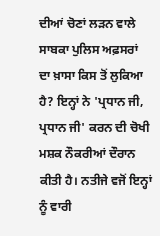ਦੀਆਂ ਚੋਣਾਂ ਲੜਨ ਵਾਲੇ ਸਾਬਕਾ ਪੁਲਿਸ ਅਫ਼ਸਰਾਂ ਦਾ ਖ਼ਾਸਾ ਕਿਸ ਤੋਂ ਲੁਕਿਆ ਹੈ? ਇਨ੍ਹਾਂ ਨੇ 'ਪ੍ਰਧਾਨ ਜੀ, ਪ੍ਰਧਾਨ ਜੀ' ਕਰਨ ਦੀ ਚੋਖੀ ਮਸ਼ਕ ਨੌਕਰੀਆਂ ਦੌਰਾਨ ਕੀਤੀ ਹੈ। ਨਤੀਜੇ ਵਜੋਂ ਇਨ੍ਹਾਂ ਨੂੰ ਵਾਰੀ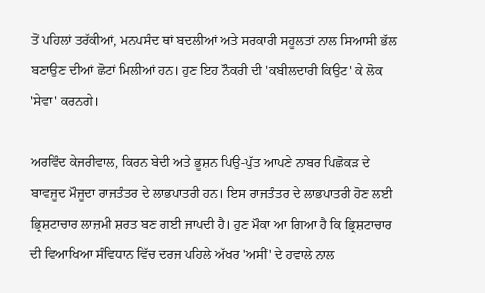ਤੋਂ ਪਹਿਲਾਂ ਤਰੱਕੀਆਂ, ਮਨਪਸੰਦ ਥਾਂ ਬਦਲੀਆਂ ਅਤੇ ਸਰਕਾਰੀ ਸਹੂਲਤਾਂ ਨਾਲ ਸਿਆਸੀ ਭੱਲ ਬਣਾਉਣ ਦੀਆਂ ਛੋਟਾਂ ਮਿਲੀਆਂ ਹਨ। ਹੁਣ ਇਹ ਨੌਕਰੀ ਦੀ 'ਕਬੀਲਦਾਰੀ ਕਿਉਟ' ਕੇ ਲੋਕ 'ਸੇਵਾ' ਕਰਨਗੇ।

ਅਰਵਿੰਦ ਕੇਜਰੀਵਾਲ, ਕਿਰਨ ਬੇਦੀ ਅਤੇ ਭੂਸ਼ਨ ਪਿਉ-ਪੁੱਤ ਆਪਣੇ ਨਾਬਰ ਪਿਛੋਕੜ ਦੇ ਬਾਵਜੂਦ ਮੌਜੂਦਾ ਰਾਜਤੰਤਰ ਦੇ ਲਾਭਪਾਤਰੀ ਹਨ। ਇਸ ਰਾਜਤੰਤਰ ਦੇ ਲਾਭਪਾਤਰੀ ਹੋਣ ਲਈ ਭ੍ਰਿਸ਼ਟਾਚਾਰ ਲਾਜ਼ਮੀ ਸ਼ਰਤ ਬਣ ਗਈ ਜਾਪਦੀ ਹੈ। ਹੁਣ ਮੌਕਾ ਆ ਗਿਆ ਹੈ ਕਿ ਭ੍ਰਿਸ਼ਟਾਚਾਰ ਦੀ ਵਿਆਖਿਆ ਸੰਵਿਧਾਨ ਵਿੱਚ ਦਰਜ ਪਹਿਲੇ ਅੱਖਰ 'ਅਸੀਂ' ਦੇ ਹਵਾਲੇ ਨਾਲ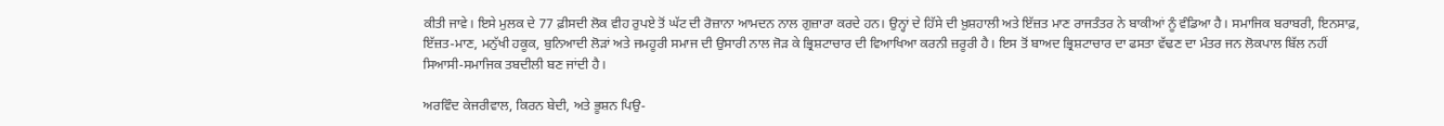ਕੀਤੀ ਜਾਵੇ। ਇਸੇ ਮੁਲਕ ਦੇ 77 ਫ਼ੀਸਦੀ ਲੋਕ ਵੀਹ ਰੁਪਏ ਤੋਂ ਘੱਟ ਦੀ ਰੋਜ਼ਾਨਾ ਆਮਦਨ ਨਾਲ ਗੁਜ਼ਾਰਾ ਕਰਦੇ ਹਨ। ਉਨ੍ਹਾਂ ਦੇ ਹਿੱਸੇ ਦੀ ਖ਼ੁਸ਼ਹਾਲੀ ਅਤੇ ਇੱਜ਼ਤ ਮਾਣ ਰਾਜਤੰਤਰ ਨੇ ਬਾਕੀਆਂ ਨੂੰ ਵੰਡਿਆ ਹੈ। ਸਮਾਜਿਕ ਬਰਾਬਰੀ, ਇਨਸਾਫ਼, ਇੱਜ਼ਤ-ਮਾਣ, ਮਨੁੱਖੀ ਹਕੂਕ, ਬੁਨਿਆਦੀ ਲੋੜਾਂ ਅਤੇ ਜਮਹੂਰੀ ਸਮਾਜ ਦੀ ਉਸਾਰੀ ਨਾਲ ਜੋੜ ਕੇ ਭ੍ਰਿਸ਼ਟਾਚਾਰ ਦੀ ਵਿਆਖਿਆ ਕਰਨੀ ਜ਼ਰੂਰੀ ਹੈ। ਇਸ ਤੋਂ ਬਾਅਦ ਭ੍ਰਿਸ਼ਟਾਚਾਰ ਦਾ ਫਸਤਾ ਵੱਢਣ ਦਾ ਮੰਤਰ ਜਨ ਲੋਕਪਾਲ ਬਿੱਲ ਨਹੀਂ ਸਿਆਸੀ-ਸਮਾਜਿਕ ਤਬਦੀਲੀ ਬਣ ਜਾਂਦੀ ਹੈ।

ਅਰਵਿੰਦ ਕੇਜਰੀਵਾਲ, ਕਿਰਨ ਬੇਦੀ, ਅਤੇ ਭੂਸ਼ਨ ਪਿਉ-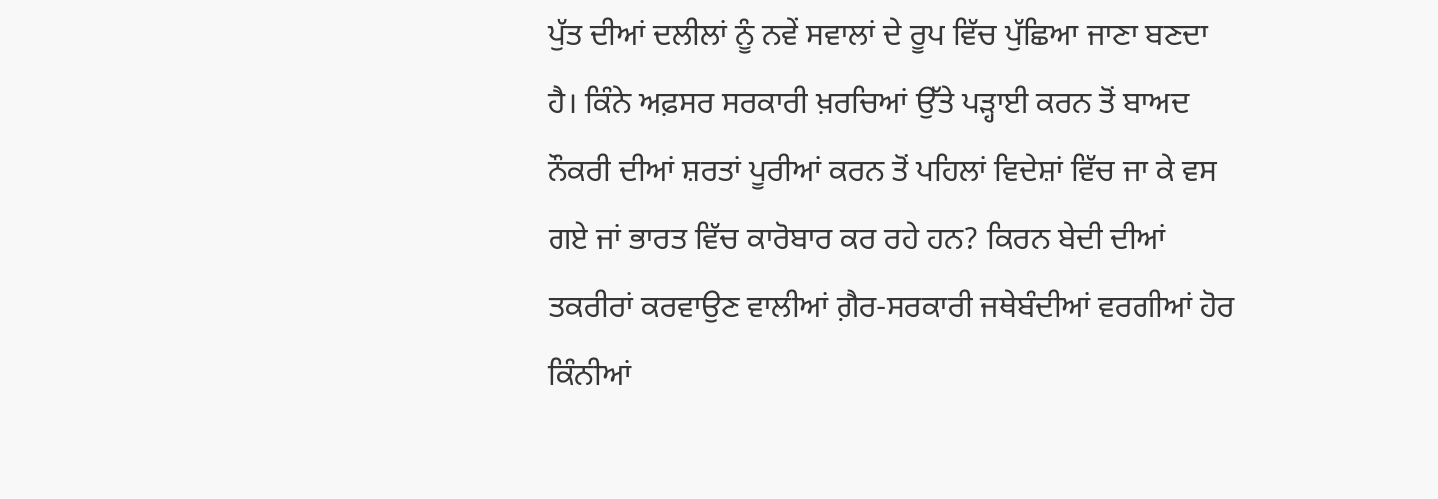ਪੁੱਤ ਦੀਆਂ ਦਲੀਲਾਂ ਨੂੰ ਨਵੇਂ ਸਵਾਲਾਂ ਦੇ ਰੂਪ ਵਿੱਚ ਪੁੱਛਿਆ ਜਾਣਾ ਬਣਦਾ ਹੈ। ਕਿੰਨੇ ਅਫ਼ਸਰ ਸਰਕਾਰੀ ਖ਼ਰਚਿਆਂ ਉੱਤੇ ਪੜ੍ਹਾਈ ਕਰਨ ਤੋਂ ਬਾਅਦ ਨੌਕਰੀ ਦੀਆਂ ਸ਼ਰਤਾਂ ਪੂਰੀਆਂ ਕਰਨ ਤੋਂ ਪਹਿਲਾਂ ਵਿਦੇਸ਼ਾਂ ਵਿੱਚ ਜਾ ਕੇ ਵਸ ਗਏ ਜਾਂ ਭਾਰਤ ਵਿੱਚ ਕਾਰੋਬਾਰ ਕਰ ਰਹੇ ਹਨ? ਕਿਰਨ ਬੇਦੀ ਦੀਆਂ ਤਕਰੀਰਾਂ ਕਰਵਾਉਣ ਵਾਲੀਆਂ ਗ਼ੈਰ-ਸਰਕਾਰੀ ਜਥੇਬੰਦੀਆਂ ਵਰਗੀਆਂ ਹੋਰ ਕਿੰਨੀਆਂ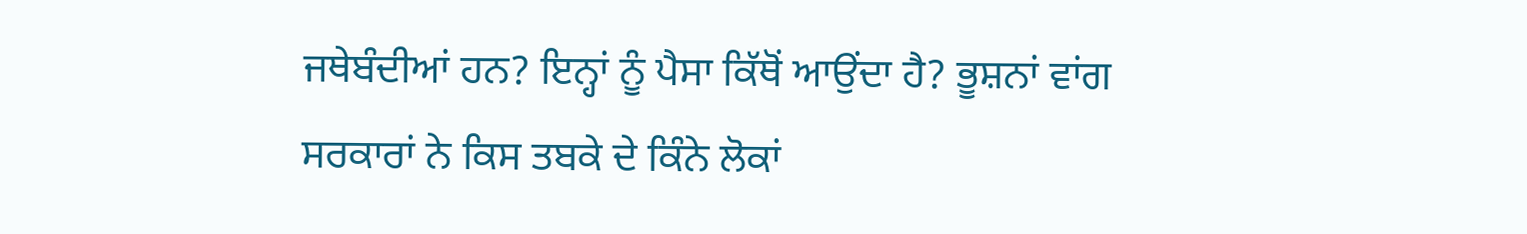ਜਥੇਬੰਦੀਆਂ ਹਨ? ਇਨ੍ਹਾਂ ਨੂੰ ਪੈਸਾ ਕਿੱਥੋਂ ਆਉਂਦਾ ਹੈ? ਭੂਸ਼ਨਾਂ ਵਾਂਗ ਸਰਕਾਰਾਂ ਨੇ ਕਿਸ ਤਬਕੇ ਦੇ ਕਿੰਨੇ ਲੋਕਾਂ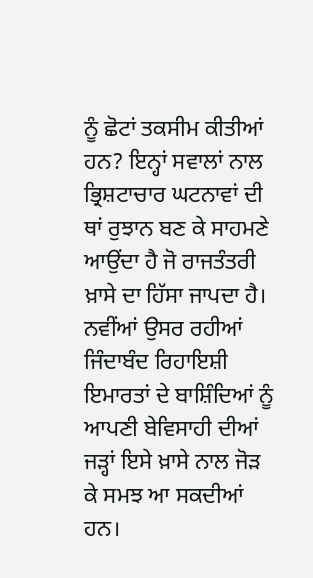ਨੂੰ ਛੋਟਾਂ ਤਕਸੀਮ ਕੀਤੀਆਂ ਹਨ? ਇਨ੍ਹਾਂ ਸਵਾਲਾਂ ਨਾਲ ਭ੍ਰਿਸ਼ਟਾਚਾਰ ਘਟਨਾਵਾਂ ਦੀ ਥਾਂ ਰੁਝਾਨ ਬਣ ਕੇ ਸਾਹਮਣੇ ਆਉਂਦਾ ਹੈ ਜੋ ਰਾਜਤੰਤਰੀ ਖ਼ਾਸੇ ਦਾ ਹਿੱਸਾ ਜਾਪਦਾ ਹੈ। ਨਵੀਂਆਂ ਉਸਰ ਰਹੀਆਂ ਜਿੰਦਾਬੰਦ ਰਿਹਾਇਸ਼ੀ ਇਮਾਰਤਾਂ ਦੇ ਬਾਸ਼ਿੰਦਿਆਂ ਨੂੰ ਆਪਣੀ ਬੇਵਿਸਾਹੀ ਦੀਆਂ ਜੜ੍ਹਾਂ ਇਸੇ ਖ਼ਾਸੇ ਨਾਲ ਜੋੜ ਕੇ ਸਮਝ ਆ ਸਕਦੀਆਂ ਹਨ।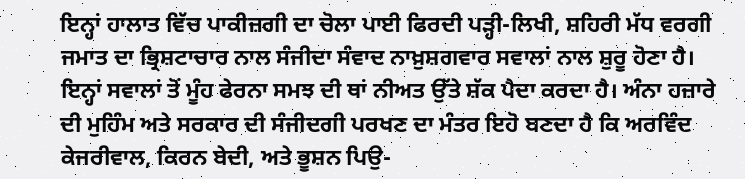ਇਨ੍ਹਾਂ ਹਾਲਾਤ ਵਿੱਚ ਪਾਕੀਜ਼ਗੀ ਦਾ ਚੋਲਾ ਪਾਈ ਫਿਰਦੀ ਪੜ੍ਹੀ-ਲਿਖੀ, ਸ਼ਹਿਰੀ ਮੱਧ ਵਰਗੀ ਜਮਾਤ ਦਾ ਭ੍ਰਿਸ਼ਟਾਚਾਰ ਨਾਲ ਸੰਜੀਦਾ ਸੰਵਾਦ ਨਾਖ਼ੁਸ਼ਗਵਾਰ ਸਵਾਲਾਂ ਨਾਲ ਸ਼ੁਰੂ ਹੋਣਾ ਹੈ। ਇਨ੍ਹਾਂ ਸਵਾਲਾਂ ਤੋਂ ਮੂੰਹ ਫੇਰਨਾ ਸਮਝ ਦੀ ਥਾਂ ਨੀਅਤ ਉੱਤੇ ਸ਼ੱਕ ਪੈਦਾ ਕਰਦਾ ਹੈ। ਅੰਨਾ ਹਜ਼ਾਰੇ ਦੀ ਮੁਹਿੰਮ ਅਤੇ ਸਰਕਾਰ ਦੀ ਸੰਜੀਦਗੀ ਪਰਖਣ ਦਾ ਮੰਤਰ ਇਹੋ ਬਣਦਾ ਹੈ ਕਿ ਅਰਵਿੰਦ ਕੇਜਰੀਵਾਲ, ਕਿਰਨ ਬੇਦੀ, ਅਤੇ ਭੂਸ਼ਨ ਪਿਉ-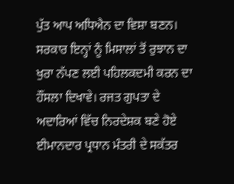ਪੁੱਤ ਆਪ ਅਧਿਐਨ ਦਾ ਵਿਸ਼ਾ ਬਣਨ। ਸਰਕਾਰ ਇਨ੍ਹਾਂ ਨੂੰ ਮਿਸਾਲਾਂ ਤੋਂ ਰੁਝਾਨ ਦਾ ਖੁਰਾ ਨੱਪਣ ਲਈ ਪਹਿਲਕਦਮੀ ਕਰਨ ਦਾ ਹੌਂਸਲਾ ਦਿਖਾਵੇ। ਰਜਤ ਗੁਪਤਾ ਦੇ ਅਦਾਰਿਆਂ ਵਿੱਚ ਨਿਰਦੇਸ਼ਕ ਬਣੇ ਹੋਏ ਈਮਾਨਦਾਰ ਪ੍ਰਧਾਨ ਮੰਤਰੀ ਦੇ ਸਕੱਤਰ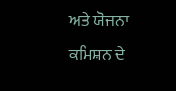ਅਤੇ ਯੋਜਨਾ ਕਮਿਸ਼ਨ ਦੇ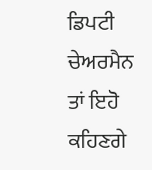ਡਿਪਟੀ ਚੇਅਰਮੈਨ ਤਾਂ ਇਹੋ ਕਹਿਣਗੇ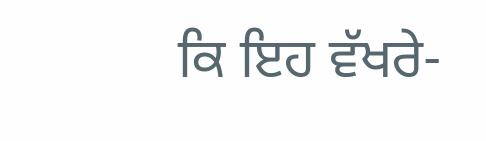ਕਿ ਇਹ ਵੱਖਰੇ-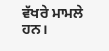ਵੱਖਰੇ ਮਾਮਲੇ ਹਨ।